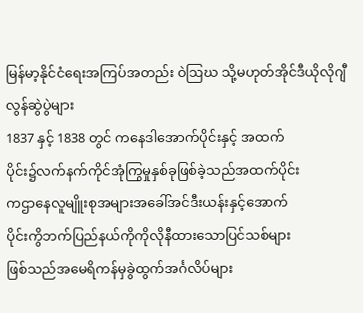မြန်မာ့နိုင်ငံရေးအကြပ်အတည်း ဝဲဩဃ သို့မဟုတ်အိုင်ဒီယိုလိုဂျီလွန်ဆွဲပွဲများ
1837 နှင့် 1838 တွင် ကနေဒါအောက်ပိုင်းနှင့် အထက်
ပိုင်း၌လက်နက်ကိုင်အုံကြွမှုနှစ်ခုဖြစ်ခဲ့သည်အထက်ပိုင်း
ကဌာနေလူမျိူးစုအများအခေါ်အင်ဒီးယန်းနှင့်အောက်
ပိုင်းကွိဘက်ပြည်နယ်ကိုကိုလိုနီထားသောပြင်သစ်များ
ဖြစ်သည်အမေရိကန်မှခွဲထွက်အင်္ဂလိပ်များ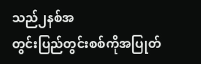သည်၂နစ်အ
တွင်းပြည်တွင်းစစ်ကိုအပြုတ်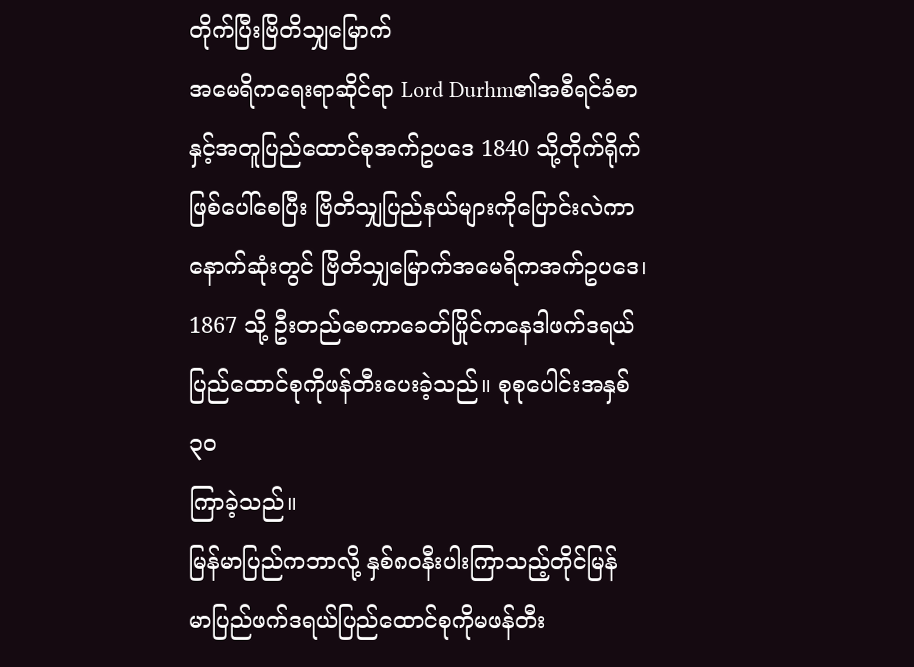တိုက်ပြီးဗြိတိသျှမြောက်
အမေရိကရေးရာဆိုင်ရာ Lord Durhm၏အစီရင်ခံစာ
နှင့်အတူပြည်ထောင်စုအက်ဥပဒေ 1840 သို့တိုက်ရိုက်
ဖြစ်ပေါ်စေပြီး ဗြိတိသျှပြည်နယ်များကိုပြောင်းလဲကာ
နောက်ဆုံးတွင် ဗြိတိသျှမြောက်အမေရိကအက်ဥပဒေ၊
1867 သို့ ဦးတည်စေကာခေတ်ပြိုင်ကနေဒါဖက်ဒရယ်
ပြည်ထောင်စုကိုဖန်တီးပေးခဲ့သည်။ စုစုပေါင်းအနှစ်၃၀
ကြာခဲ့သည်။
မြန်မာပြည်ကဘာလို့ နှစ်၈၀နီးပါးကြာသည့်တိုင်မြန်
မာပြည်ဖက်ဒရယ်ပြည်ထောင်စုကိုမဖန်တီး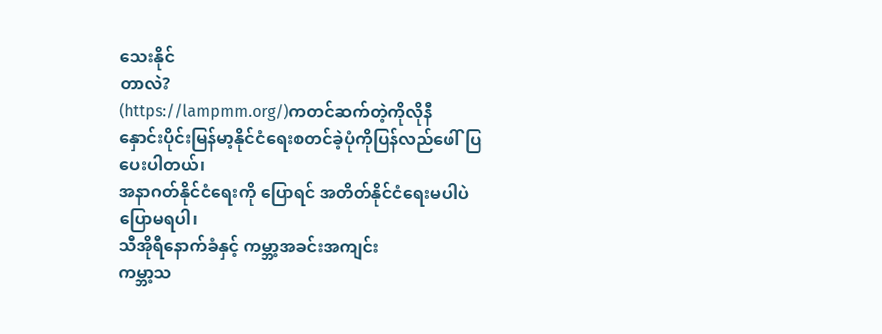သေးနိုင်
တာလဲ?
(https://lampmm.org/)ကတင်ဆက်တဲ့ကိုလိုနီ
နှောင်းပိုင်းမြန်မာ့နိုင်ငံရေးစတင်ခဲ့ပုံကိုပြန်လည်ဖေါ်ပြ
ပေးပါတယ်၊
အနာဂတ်နိုင်ငံရေးကို ပြောရင် အတိတ်နိုင်ငံရေးမပါပဲ
ပြောမရပါ၊
သီအိုရီနောက်ခံနှင့် ကမ္ဘာ့အခင်းအကျင်း
ကမ္ဘာ့သ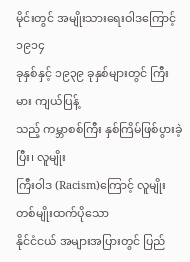မိုင်းတွင် အမျိုးသားရေးဝါဒကြောင့် ၁၉၁၄
ခုနှစ်နှင့် ၁၉၃၉ ခုနှစ်များတွင် ကြီးမား ကျယ်ပြန့်
သည့် ကမ္ဘာစစ်ကြီး နှစ်ကြိမ်ဖြစ်ပွားခဲ့ပြီး၊ လူမျိုး
ကြီးဝါဒ (Racism)ကြောင့် လူမျိုးတစ်မျိုးထက်ပိုသော
နိုင်ငံငယ် အများအပြားတွင် ပြည်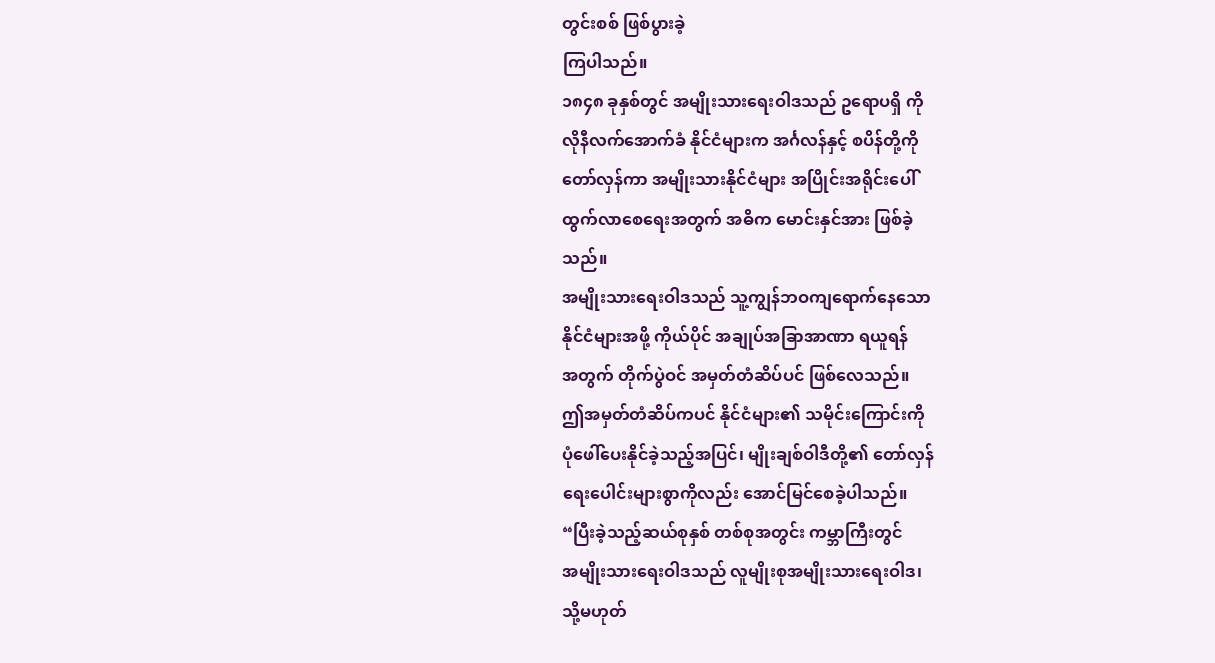တွင်းစစ် ဖြစ်ပွားခဲ့
ကြပါသည်။
၁၈၄၈ ခုနှစ်တွင် အမျိုးသားရေးဝါဒသည် ဥရောပရှိ ကို
လိုနီလက်အောက်ခံ နိုင်ငံများက အင်္ဂလန်နှင့် စပိန်တို့ကို
တော်လှန်ကာ အမျိုးသားနိုင်ငံများ အပြိုင်းအရိုင်းပေါ်
ထွက်လာစေရေးအတွက် အဓိက မောင်းနှင်အား ဖြစ်ခဲ့
သည်။
အမျိုးသားရေးဝါဒသည် သူ့ကျွန်ဘဝကျရောက်နေသော
နိုင်ငံများအဖို့ ကိုယ်ပိုင် အချုပ်အခြာအာဏာ ရယူရန်
အတွက် တိုက်ပွဲဝင် အမှတ်တံဆိပ်ပင် ဖြစ်လေသည်။
ဤအမှတ်တံဆိပ်ကပင် နိုင်ငံများ၏ သမိုင်းကြောင်းကို
ပုံဖေါ်ပေးနိုင်ခဲ့သည့်အပြင်၊ မျိုးချစ်ဝါဒီတို့၏ တော်လှန်
ရေးပေါင်းများစွာကိုလည်း အောင်မြင်စေခဲ့ပါသည်။
“ပြီးခဲ့သည့်ဆယ်စုနှစ် တစ်စုအတွင်း ကမ္ဘာကြီးတွင်
အမျိုးသားရေးဝါဒသည် လူမျိုးစုအမျိုးသားရေးဝါဒ၊
သို့မဟုတ်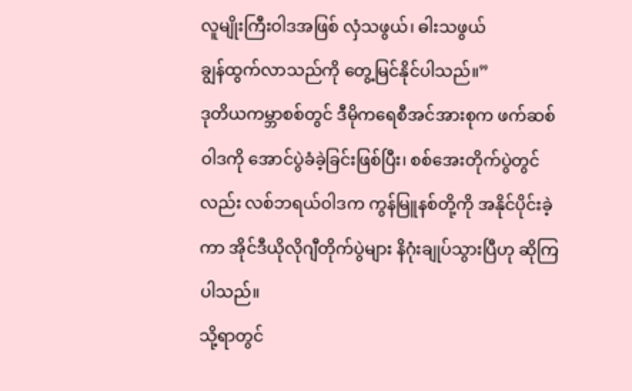လူမျိုးကြီးဝါဒအဖြစ် လှံသဖွယ်၊ ဓါးသဖွယ်
ချွန်ထွက်လာသည်ကို တွေ့မြင်နိုင်ပါသည်။”
ဒုတိယကမ္ဘာစစ်တွင် ဒီမိုကရေစီအင်အားစုက ဖက်ဆစ်
ဝါဒကို အောင်ပွဲခံခဲ့ခြင်းဖြစ်ပြီး၊ စစ်အေးတိုက်ပွဲတွင်
လည်း လစ်ဘရယ်ဝါဒက ကွန်မြူနစ်တို့ကို အနိုင်ပိုင်းခဲ့
ကာ အိုင်ဒီယိုလိုဂျီတိုက်ပွဲများ နိဂုံးချုပ်သွားပြီဟု ဆိုကြ
ပါသည်။
သို့ရာတွင်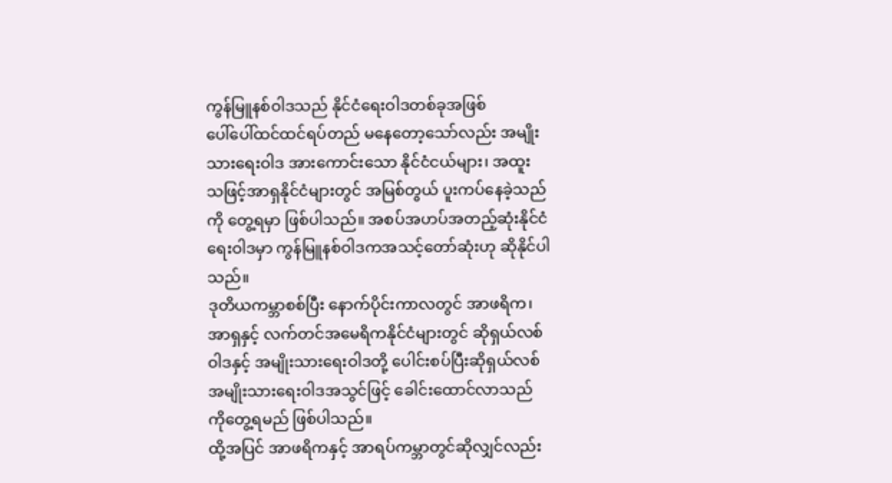ကွန်မြူနစ်ဝါဒသည် နိုင်ငံရေးဝါဒတစ်ခုအဖြစ်
ပေါ်ပေါ်ထင်ထင်ရပ်တည် မနေတော့သော်လည်း အမျိုး
သားရေးဝါဒ အားကောင်းသော နိုင်ငံငယ်များ၊ အထူး
သဖြင့်အာရှနိုင်ငံများတွင် အမြစ်တွယ် ပူးကပ်နေခဲ့သည်
ကို တွေ့ရမှာ ဖြစ်ပါသည်။ အစပ်အဟပ်အတည့်ဆုံးနိုင်ငံ
ရေးဝါဒမှာ ကွန်မြူနစ်ဝါဒကအသင့်တော်ဆုံးဟု ဆိုနိုင်ပါ
သည်။
ဒုတိယကမ္ဘာစစ်ပြီး နောက်ပိုင်းကာလတွင် အာဖရိက၊
အာရှနှင့် လက်တင်အမေရိကနိုင်ငံများတွင် ဆိုရှယ်လစ်
ဝါဒနှင့် အမျိုးသားရေးဝါဒတို့ ပေါင်းစပ်ပြီးဆိုရှယ်လစ်
အမျိုးသားရေးဝါဒအသွင်ဖြင့် ခေါင်းထောင်လာသည်
ကိုတွေ့ရမည် ဖြစ်ပါသည်။
ထို့အပြင် အာဖရိကနှင့် အာရပ်ကမ္ဘာတွင်ဆိုလျှင်လည်း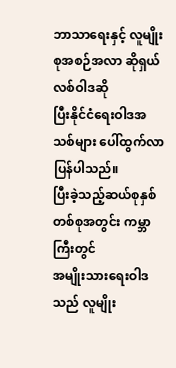ဘာသာရေးနှင့် လူမျိုးစုအစဉ်အလာ ဆိုရှယ်လစ်ဝါဒဆို
ပြီးနိုင်ငံရေးဝါဒအသစ်များ ပေါ်ထွက်လာပြန်ပါသည်။
ပြီးခဲ့သည့်ဆယ်စုနှစ် တစ်စုအတွင်း ကမ္ဘာကြီးတွင်
အမျိုးသားရေးဝါဒသည် လူမျိုး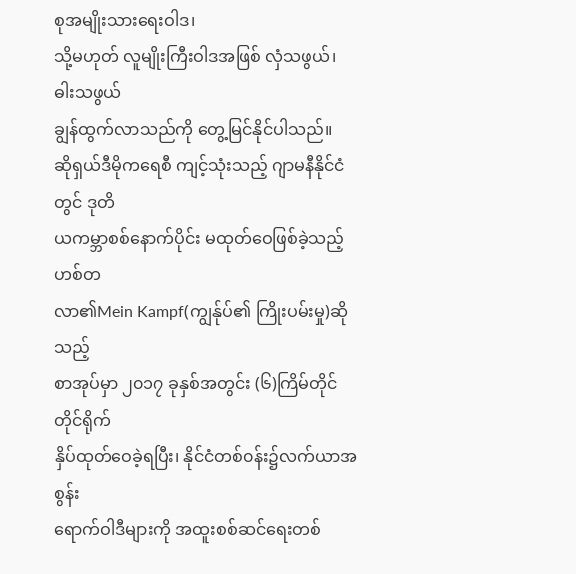စုအမျိုးသားရေးဝါဒ၊
သို့မဟုတ် လူမျိုးကြီးဝါဒအဖြစ် လှံသဖွယ်၊ ဓါးသဖွယ်
ချွန်ထွက်လာသည်ကို တွေ့မြင်နိုင်ပါသည်။
ဆိုရှယ်ဒီမိုကရေစီ ကျင့်သုံးသည့် ဂျာမနီနိုင်ငံတွင် ဒုတိ
ယကမ္ဘာစစ်နောက်ပိုင်း မထုတ်ဝေဖြစ်ခဲ့သည့် ဟစ်တ
လာ၏Mein Kampf(ကျွန်ုပ်၏ ကြိုးပမ်းမှု)ဆိုသည့်
စာအုပ်မှာ ၂၀၁၇ ခုနှစ်အတွင်း (၆)ကြိမ်တိုင်တိုင်ရိုက်
နှိပ်ထုတ်ဝေခဲ့ရပြီး၊ နိုင်ငံတစ်၀န်း၌လက်ယာအစွန်း
ရောက်ဝါဒီများကို အထူးစစ်ဆင်ရေးတစ်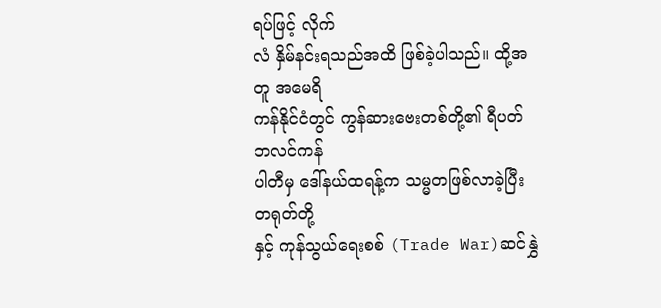ရပ်ဖြင့် လိုက်
လံ နှိမ်နင်းရသည်အထိ ဖြစ်ခဲ့ပါသည်။ ထို့အတူ အမေရိ
ကန်နိုင်ငံတွင် ကွန်ဆားဗေးတစ်တို့၏ ရီပတ်ဘလင်ကန်
ပါတီမှ ဒေါ်နယ်ထရန့်က သမ္မတဖြစ်လာခဲ့ပြီး တရုတ်တို့
နှင့် ကုန်သွယ်ရေးစစ် (Trade War)ဆင်နွှဲ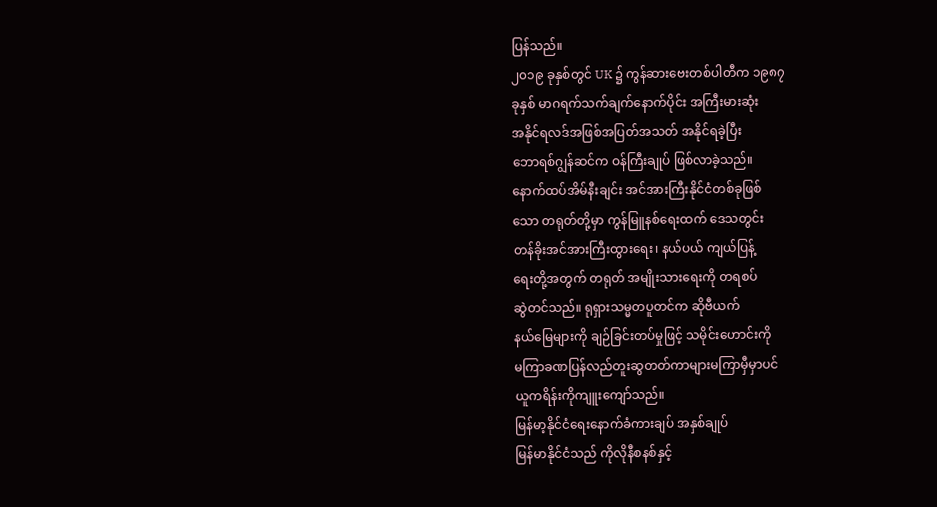ပြန်သည်။
၂၀၁၉ ခုနှစ်တွင် UK ၌ ကွန်ဆားဗေးတစ်ပါတီက ၁၉၈၇
ခုနှစ် မာဂရက်သက်ချက်နောက်ပိုင်း အကြီးမားဆုံး
အနိုင်ရလဒ်အဖြစ်အပြတ်အသတ် အနိုင်ရခဲ့ပြီး
ဘောရစ်ဂျွန်ဆင်က ဝန်ကြီးချုပ် ဖြစ်လာခဲ့သည်။
နောက်ထပ်အိမ်နီးချင်း အင်အားကြီးနိုင်ငံတစ်ခုဖြစ်
သော တရုတ်တို့မှာ ကွန်မြူနစ်ရေးထက် ဒေသတွင်း
တန်ခိုးအင်အားကြီးထွားရေး၊ နယ်ပယ် ကျယ်ပြန့်
ရေးတို့အတွက် တရုတ် အမျိုးသားရေးကို တရစပ်
ဆွဲတင်သည်။ ရုရှားသမ္မတပူတင်က ဆိုဗီယက်
နယ်မြေများကို ချဉ်ခြင်းတပ်မှုဖြင့် သမိုင်းဟောင်းကို
မကြာခဏပြန်လည်တူးဆွတတ်ကာများမကြာမှီမှာပင်
ယူကရိန်းကိုကျူးကျော်သည်။
မြန်မာ့နိုင်ငံရေးနောက်ခံကားချပ် အနှစ်ချုပ်
မြန်မာနိုင်ငံသည် ကိုလိုနီစနစ်နှင့်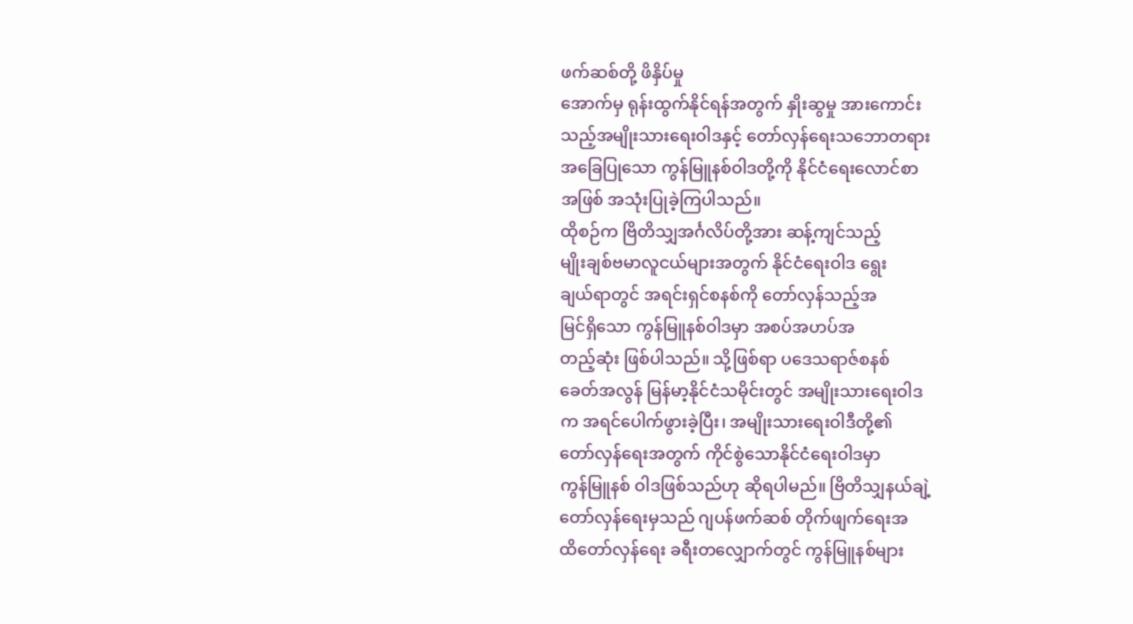ဖက်ဆစ်တို့ ဖိနှိပ်မှု
အောက်မှ ရုန်းထွက်နိုင်ရန်အတွက် နှိုးဆွမှု အားကောင်း
သည့်အမျိုးသားရေးဝါဒနှင့် တော်လှန်ရေးသဘောတရား
အခြေပြုသော ကွန်မြူနစ်ဝါဒတို့ကို နိုင်ငံရေးလောင်စာ
အဖြစ် အသုံးပြုခဲ့ကြပါသည်။
ထိုစဉ်က ဗြိတိသျှအင်္ဂလိပ်တို့အား ဆန့်ကျင်သည့်
မျိုးချစ်ဗမာလူငယ်များအတွက် နိုင်ငံရေးဝါဒ ရွေး
ချယ်ရာတွင် အရင်းရှင်စနစ်ကို တော်လှန်သည့်အ
မြင်ရှိသော ကွန်မြူနစ်ဝါဒမှာ အစပ်အဟပ်အ
တည့်ဆုံး ဖြစ်ပါသည်။ သို့ဖြစ်ရာ ပဒေသရာဇ်စနစ်
ခေတ်အလွန် မြန်မာ့နိုင်ငံသမိုင်းတွင် အမျိုးသားရေးဝါဒ
က အရင်ပေါက်ဖွားခဲ့ပြီး၊ အမျိုးသားရေးဝါဒီတို့၏
တော်လှန်ရေးအတွက် ကိုင်စွဲသောနိုင်ငံရေးဝါဒမှာ
ကွန်မြူနစ် ဝါဒဖြစ်သည်ဟု ဆိုရပါမည်။ ဗြိတိသျှနယ်ချဲ့
တော်လှန်ရေးမှသည် ဂျပန်ဖက်ဆစ် တိုက်ဖျက်ရေးအ
ထိတော်လှန်ရေး ခရီးတလျှောက်တွင် ကွန်မြူနစ်များ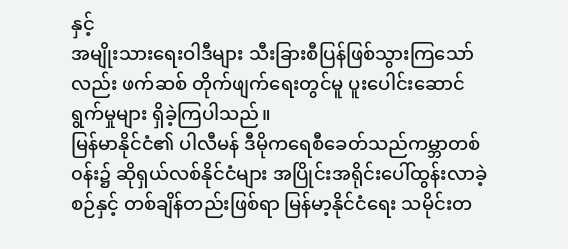နှင့်
အမျိုးသားရေးဝါဒီများ သီးခြားစီပြန်ဖြစ်သွားကြသော်
လည်း ဖက်ဆစ် တိုက်ဖျက်ရေးတွင်မူ ပူးပေါင်းဆောင်
ရွက်မှုများ ရှိခဲ့ကြပါသည်။
မြန်မာနိုင်ငံ၏ ပါလီမန် ဒီမိုကရေစီခေတ်သည်ကမ္ဘာတစ်
၀န်း၌ ဆိုရှယ်လစ်နိုင်ငံများ အပြိုင်းအရိုင်းပေါ်ထွန်းလာခဲ့
စဉ်နှင့် တစ်ချိန်တည်းဖြစ်ရာ မြန်မာ့နိုင်ငံရေး သမိုင်းတ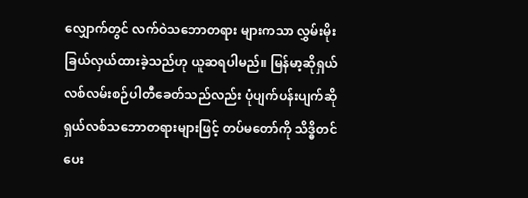လျှောက်တွင် လက်ဝဲသဘောတရား များကသာ လွှမ်းမိုး
ခြယ်လှယ်ထားခဲ့သည်ဟု ယူဆရပါမည်။ မြန်မာ့ဆိုရှယ်
လစ်လမ်းစဉ်ပါတီခေတ်သည်လည်း ပုံပျက်ပန်းပျက်ဆို
ရှယ်လစ်သဘောတရားများဖြင့် တပ်မတော်ကို သိဒ္ဓိတင်
ပေး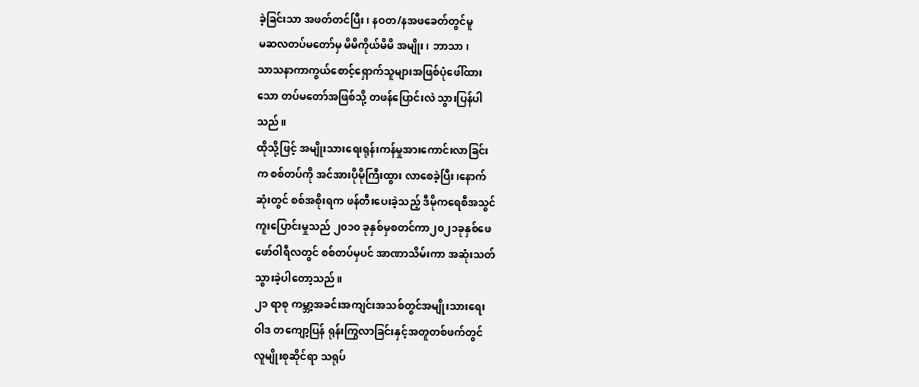ခဲ့ခြင်းသာ အဖတ်တင်ပြီး၊ နဝတ/နအဖခေတ်တွင်မူ
မဆလတပ်မတော်မှ မိမိကိုယ်မိမိ အမျိုး၊ ဘာသာ၊
သာသနာကာကွယ်စောင့်ရှောက်သူများအဖြစ်ပုံဖေါ်ထား
သော တပ်မတော်အဖြစ်သို့ တဖန်ပြောင်းလဲ သွားပြန်ပါ
သည်။
ထိုသို့ဖြင့် အမျိုးသားရေးရုန်းကန်မှုအားကောင်းလာခြင်း
က စစ်တပ်ကို အင်အားပိုမိုကြီးထွား လာစေခဲ့ပြီး၊နောက်
ဆုံးတွင် စစ်အစိုးရက ဖန်တီးပေးခဲ့သည့် ဒီမိုကရေစီအသွင်
ကူးပြောင်းမှုသည် ၂၀၁၀ ခုနှစ်မှစတင်ကာ၂၀၂၁ခုနှစ်ဖေ
ဖော်ဝါရီလတွင် စစ်တပ်မှပင် အာဏာသိမ်းကာ အဆုံးသတ်
သွားခဲ့ပါတော့သည်။
၂၁ ရာစု ကမ္ဘာ့အခင်းအကျင်းအသစ်တွင်အမျိုးသားရေး
ဝါဒ တကျော့ပြန် ရုန်းကြွလာခြင်းနှင့်အတူတစ်ဖက်တွင်
လူမျိုးစုဆိုင်ရာ သရုပ်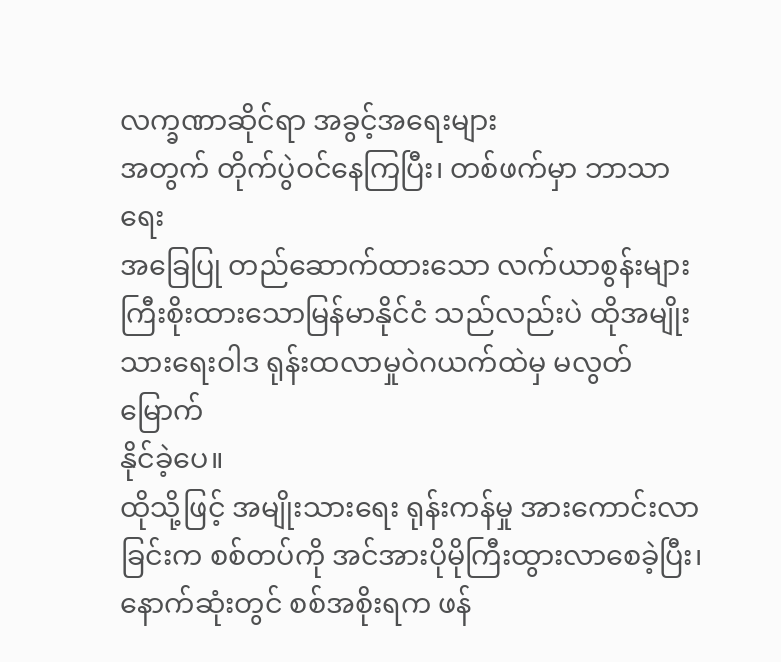လက္ခဏာဆိုင်ရာ အခွင့်အရေးများ
အတွက် တိုက်ပွဲဝင်နေကြပြီး၊ တစ်ဖက်မှာ ဘာသာရေး
အခြေပြု တည်ဆောက်ထားသော လက်ယာစွန်းများ
ကြီးစိုးထားသောမြန်မာနိုင်ငံ သည်လည်းပဲ ထိုအမျိုး
သားရေးဝါဒ ရုန်းထလာမှုဝဲဂယက်ထဲမှ မလွတ်မြောက်
နိုင်ခဲ့ပေ။
ထိုသို့ဖြင့် အမျိုးသားရေး ရုန်းကန်မှု အားကောင်းလာ
ခြင်းက စစ်တပ်ကို အင်အားပိုမိုကြီးထွားလာစေခဲ့ပြီး၊
နောက်ဆုံးတွင် စစ်အစိုးရက ဖန်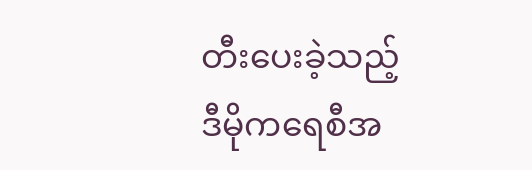တီးပေးခဲ့သည့်
ဒီမိုကရေစီအ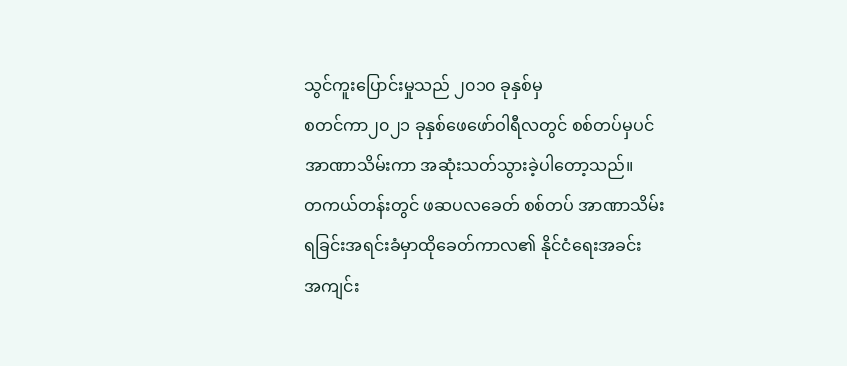သွင်ကူးပြောင်းမှုသည် ၂၀၁၀ ခုနှစ်မှ
စတင်ကာ၂၀၂၁ ခုနှစ်ဖေဖော်ဝါရီလတွင် စစ်တပ်မှပင်
အာဏာသိမ်းကာ အဆုံးသတ်သွားခဲ့ပါတော့သည်။
တကယ်တန်းတွင် ဖဆပလခေတ် စစ်တပ် အာဏာသိမ်း
ရခြင်းအရင်းခံမှာထိုခေတ်ကာလ၏ နိုင်ငံရေးအခင်း
အကျင်း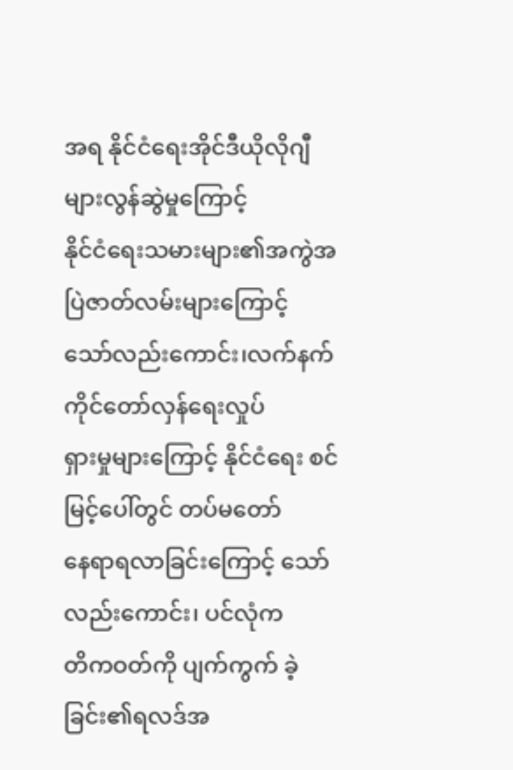အရ နိုင်ငံရေးအိုင်ဒီယိုလိုဂျီများလွန်ဆွဲမှုကြောင့်
နိုင်ငံရေးသမားများ၏အကွဲအပြဲဇာတ်လမ်းများကြောင့်
သော်လည်းကောင်း၊လက်နက်ကိုင်တော်လှန်ရေးလှုပ်
ရှားမှုများကြောင့် နိုင်ငံရေး စင်မြင့်ပေါ်တွင် တပ်မတော်
နေရာရလာခြင်းကြောင့် သော်လည်းကောင်း၊ ပင်လုံက
တိကဝတ်ကို ပျက်ကွက် ခဲ့ခြင်း၏ရလဒ်အ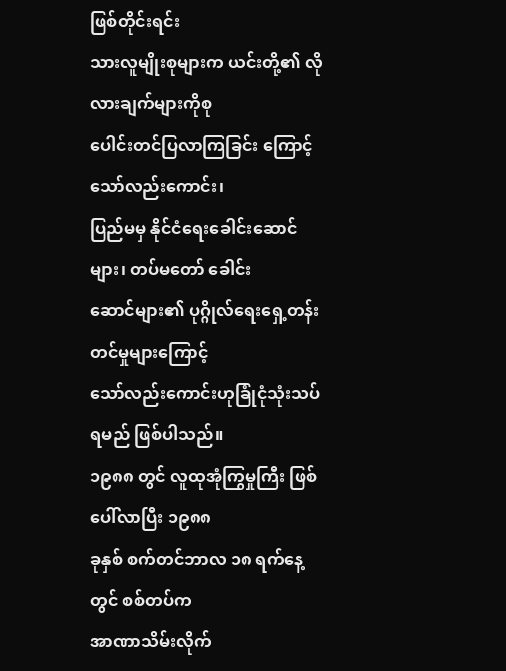ဖြစ်တိုင်းရင်း
သားလူမျိုးစုများက ယင်းတို့၏ လိုလားချက်များကိုစု
ပေါင်းတင်ပြလာကြခြင်း ကြောင့်သော်လည်းကောင်း၊
ပြည်မမှ နိုင်ငံရေးခေါင်းဆောင်များ၊ တပ်မတော် ခေါင်း
ဆောင်များ၏ ပုဂ္ဂိုလ်ရေးရှေ့တန်းတင်မှုများကြောင့်
သော်လည်းကောင်းဟုခြုံငုံသုံးသပ်ရမည် ဖြစ်ပါသည်။
၁၉၈၈ တွင် လူထုအုံကြွမှုကြီး ဖြစ်ပေါ်လာပြီး ၁၉၈၈
ခုနှစ် စက်တင်ဘာလ ၁၈ ရက်နေ့တွင် စစ်တပ်က
အာဏာသိမ်းလိုက်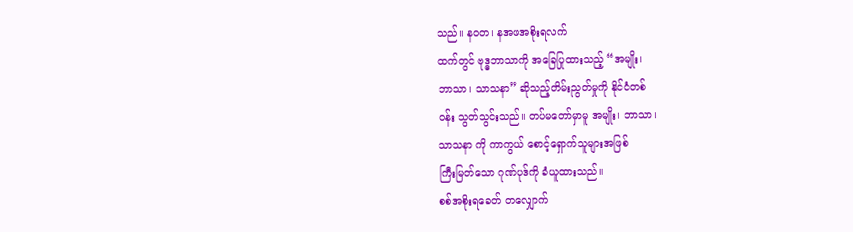သည်။ နဝတ၊ နအဖအစိုးရလက်
ထက်တွင် ဗုဒ္ဓဘာသာကို အခြေပြုထားသည့် “အမျိုး၊
ဘာသာ၊ သာသနာ” ဆိုသည့်တိမ်းညွတ်မှုကို နိုင်ငံတစ်
ဝန်း သွတ်သွင်းသည်။ တပ်မတော်မှာမူ အမျိုး၊ ဘာသာ၊
သာသနာ ကို ကာကွယ် စောင့်ရှောက်သူများအဖြစ်
ကြီးမြတ်သော ဂုဏ်ပုဒ်ကို ခံယူထားသည်။
စစ်အစိုးရခေတ် တလျှောက်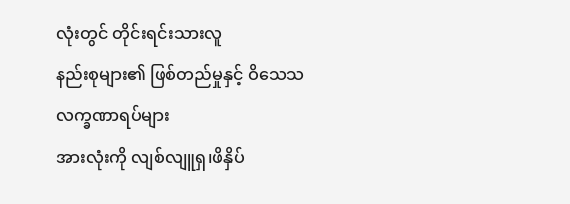လုံးတွင် တိုင်းရင်းသားလူ
နည်းစုများ၏ ဖြစ်တည်မှုနှင့် ဝိသေသလက္ခဏာရပ်များ
အားလုံးကို လျစ်လျူရှ၊ဖိနှိပ်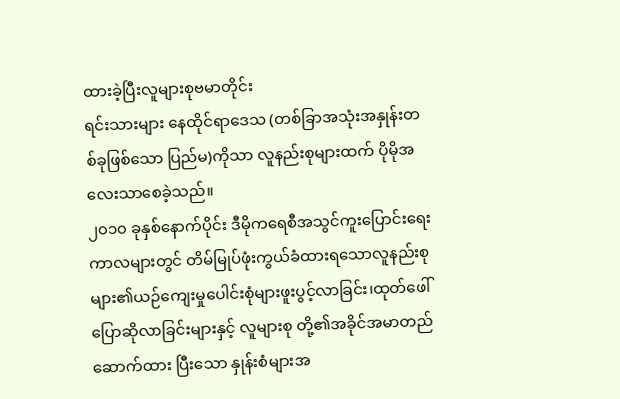ထားခဲ့ပြီးလူများစုဗမာတိုင်း
ရင်းသားများ နေထိုင်ရာဒေသ (တစ်ခြာအသုံးအနှုန်းတ
စ်ခုဖြစ်သော ပြည်မ)ကိုသာ လူနည်းစုများထက် ပိုမိုအ
လေးသာစေခဲ့သည်။
၂၀၁၀ ခုနှစ်နောက်ပိုင်း ဒီမိုကရေစီအသွင်ကူးပြောင်းရေး
ကာလများတွင် တိမ်မြုပ်ဖုံးကွယ်ခံထားရသောလူနည်းစု
များ၏ယဉ်ကျေးမှုပေါင်းစုံများဖူးပွင့်လာခြင်း၊ထုတ်ဖေါ်
ပြောဆိုလာခြင်းများနှင့် လူများစု တို့၏အခိုင်အမာတည်
ဆောက်ထား ပြီးသော နှုန်းစံများအ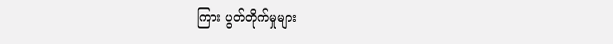ကြား ပွတ်တိုက်မှုများ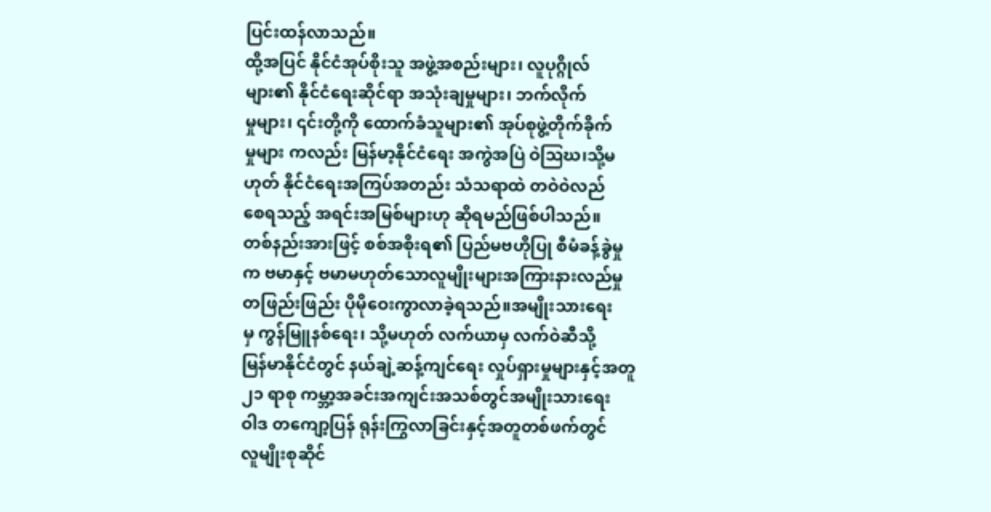ပြင်းထန်လာသည်။
ထို့အပြင် နိုင်ငံအုပ်စိုးသူ အဖွဲ့အစည်းများ၊ လူပုဂ္ဂိုလ်
များ၏ နိုင်ငံရေးဆိုင်ရာ အသုံးချမှုများ၊ ဘက်လိုက်
မှုများ၊ ၎င်းတို့ကို ထောက်ခံသူများ၏ အုပ်စုဖွဲ့တိုက်ခိုက်
မှုများ ကလည်း မြန်မာ့နိုင်ငံရေး အကွဲအပြဲ ဝဲဩဃ၊သို့မ
ဟုတ် နိုင်ငံရေးအကြပ်အတည်း သံသရာထဲ တဝဲဝဲလည်
စေရသည့် အရင်းအမြစ်များဟု ဆိုရမည်ဖြစ်ပါသည်။
တစ်နည်းအားဖြင့် စစ်အစိုးရ၏ ပြည်မဗဟိုပြု စီမံခန့်ခွဲမှု
က ဗမာနှင့် ဗမာမဟုတ်သောလူမျိုးများအကြားနားလည်မှု
တဖြည်းဖြည်း ပိုမိုဝေးကွာလာခဲ့ရသည်။အမျိုးသားရေး
မှ ကွန်မြူနစ်ရေး၊ သို့မဟုတ် လက်ယာမှ လက်ဝဲဆီသို့
မြန်မာနိုင်ငံတွင် နယ်ချဲ့ဆန့်ကျင်ရေး လှုပ်ရှားမှုများနှင့်အတူ
၂၁ ရာစု ကမ္ဘာ့အခင်းအကျင်းအသစ်တွင်အမျိုးသားရေး
ဝါဒ တကျော့ပြန် ရုန်းကြွလာခြင်းနှင့်အတူတစ်ဖက်တွင်
လူမျိုးစုဆိုင်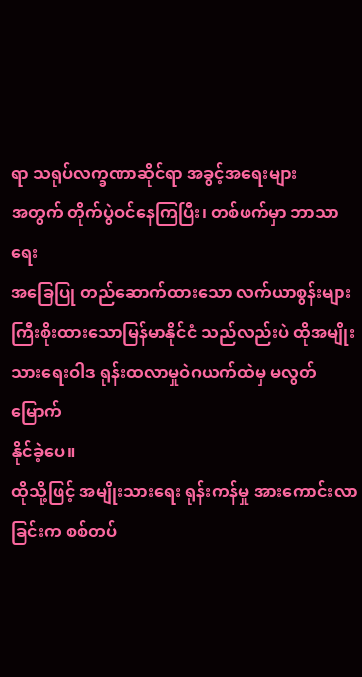ရာ သရုပ်လက္ခဏာဆိုင်ရာ အခွင့်အရေးများ
အတွက် တိုက်ပွဲဝင်နေကြပြီး၊ တစ်ဖက်မှာ ဘာသာရေး
အခြေပြု တည်ဆောက်ထားသော လက်ယာစွန်းများ
ကြီးစိုးထားသောမြန်မာနိုင်ငံ သည်လည်းပဲ ထိုအမျိုး
သားရေးဝါဒ ရုန်းထလာမှုဝဲဂယက်ထဲမှ မလွတ်မြောက်
နိုင်ခဲ့ပေ။
ထိုသို့ဖြင့် အမျိုးသားရေး ရုန်းကန်မှု အားကောင်းလာ
ခြင်းက စစ်တပ်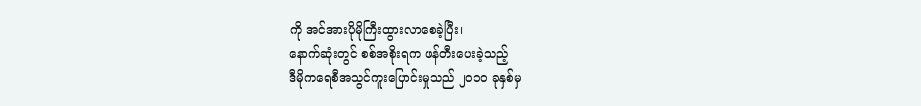ကို အင်အားပိုမိုကြီးထွားလာစေခဲ့ပြီး၊
နောက်ဆုံးတွင် စစ်အစိုးရက ဖန်တီးပေးခဲ့သည့်
ဒီမိုကရေစီအသွင်ကူးပြောင်းမှုသည် ၂၀၁၀ ခုနှစ်မှ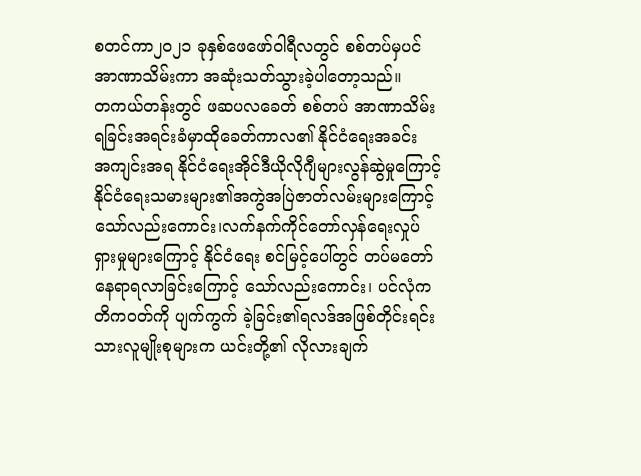စတင်ကာ၂၀၂၁ ခုနှစ်ဖေဖော်ဝါရီလတွင် စစ်တပ်မှပင်
အာဏာသိမ်းကာ အဆုံးသတ်သွားခဲ့ပါတော့သည်။
တကယ်တန်းတွင် ဖဆပလခေတ် စစ်တပ် အာဏာသိမ်း
ရခြင်းအရင်းခံမှာထိုခေတ်ကာလ၏ နိုင်ငံရေးအခင်း
အကျင်းအရ နိုင်ငံရေးအိုင်ဒီယိုလိုဂျီများလွန်ဆွဲမှုကြောင့်
နိုင်ငံရေးသမားများ၏အကွဲအပြဲဇာတ်လမ်းများကြောင့်
သော်လည်းကောင်း၊လက်နက်ကိုင်တော်လှန်ရေးလှုပ်
ရှားမှုများကြောင့် နိုင်ငံရေး စင်မြင့်ပေါ်တွင် တပ်မတော်
နေရာရလာခြင်းကြောင့် သော်လည်းကောင်း၊ ပင်လုံက
တိကဝတ်ကို ပျက်ကွက် ခဲ့ခြင်း၏ရလဒ်အဖြစ်တိုင်းရင်း
သားလူမျိုးစုများက ယင်းတို့၏ လိုလားချက်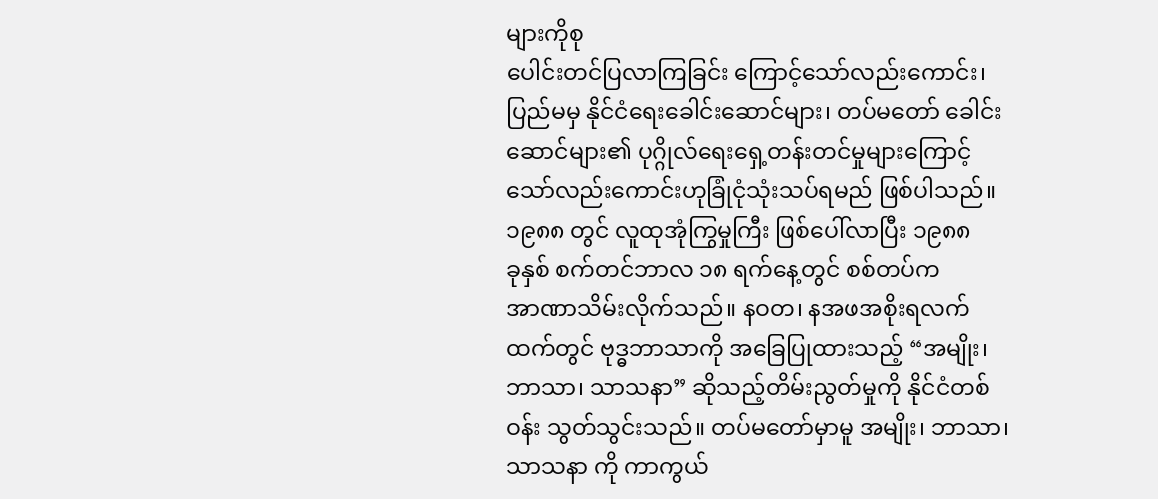များကိုစု
ပေါင်းတင်ပြလာကြခြင်း ကြောင့်သော်လည်းကောင်း၊
ပြည်မမှ နိုင်ငံရေးခေါင်းဆောင်များ၊ တပ်မတော် ခေါင်း
ဆောင်များ၏ ပုဂ္ဂိုလ်ရေးရှေ့တန်းတင်မှုများကြောင့်
သော်လည်းကောင်းဟုခြုံငုံသုံးသပ်ရမည် ဖြစ်ပါသည်။
၁၉၈၈ တွင် လူထုအုံကြွမှုကြီး ဖြစ်ပေါ်လာပြီး ၁၉၈၈
ခုနှစ် စက်တင်ဘာလ ၁၈ ရက်နေ့တွင် စစ်တပ်က
အာဏာသိမ်းလိုက်သည်။ နဝတ၊ နအဖအစိုးရလက်
ထက်တွင် ဗုဒ္ဓဘာသာကို အခြေပြုထားသည့် “အမျိုး၊
ဘာသာ၊ သာသနာ” ဆိုသည့်တိမ်းညွတ်မှုကို နိုင်ငံတစ်
ဝန်း သွတ်သွင်းသည်။ တပ်မတော်မှာမူ အမျိုး၊ ဘာသာ၊
သာသနာ ကို ကာကွယ်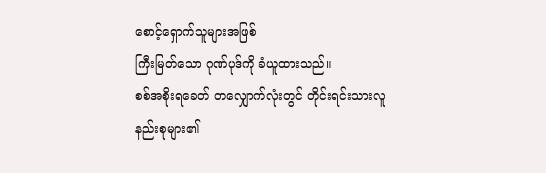စောင့်ရှောက်သူများအဖြစ်
ကြီးမြတ်သော ဂုဏ်ပုဒ်ကို ခံယူထားသည်။
စစ်အစိုးရခေတ် တလျှောက်လုံးတွင် တိုင်းရင်းသားလူ
နည်းစုများ၏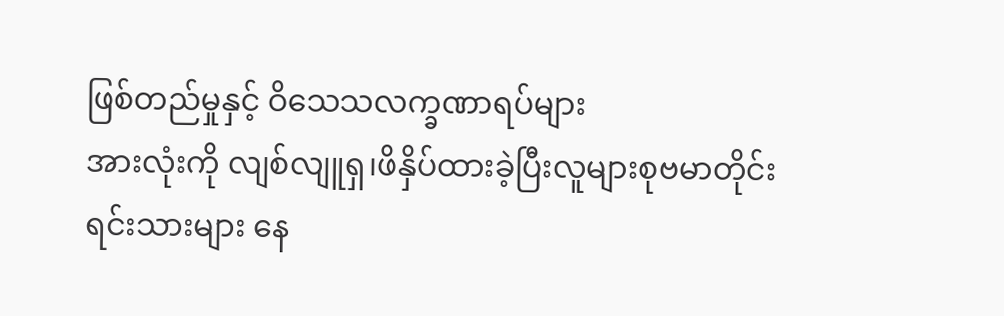ဖြစ်တည်မှုနှင့် ဝိသေသလက္ခဏာရပ်များ
အားလုံးကို လျစ်လျူရှ၊ဖိနှိပ်ထားခဲ့ပြီးလူများစုဗမာတိုင်း
ရင်းသားများ နေ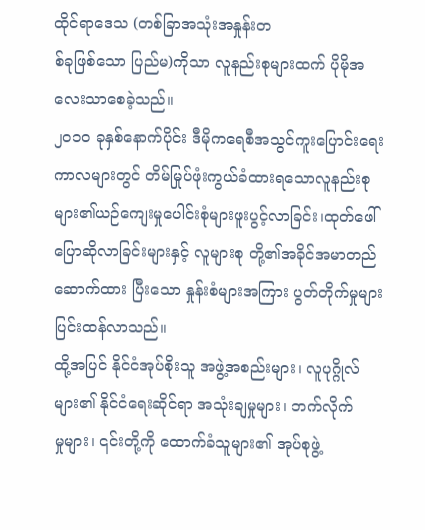ထိုင်ရာဒေသ (တစ်ခြာအသုံးအနှုန်းတ
စ်ခုဖြစ်သော ပြည်မ)ကိုသာ လူနည်းစုများထက် ပိုမိုအ
လေးသာစေခဲ့သည်။
၂၀၁၀ ခုနှစ်နောက်ပိုင်း ဒီမိုကရေစီအသွင်ကူးပြောင်းရေး
ကာလများတွင် တိမ်မြုပ်ဖုံးကွယ်ခံထားရသောလူနည်းစု
များ၏ယဉ်ကျေးမှုပေါင်းစုံများဖူးပွင့်လာခြင်း၊ထုတ်ဖေါ်
ပြောဆိုလာခြင်းများနှင့် လူများစု တို့၏အခိုင်အမာတည်
ဆောက်ထား ပြီးသော နှုန်းစံများအကြား ပွတ်တိုက်မှုများ
ပြင်းထန်လာသည်။
ထို့အပြင် နိုင်ငံအုပ်စိုးသူ အဖွဲ့အစည်းများ၊ လူပုဂ္ဂိုလ်
များ၏ နိုင်ငံရေးဆိုင်ရာ အသုံးချမှုများ၊ ဘက်လိုက်
မှုများ၊ ၎င်းတို့ကို ထောက်ခံသူများ၏ အုပ်စုဖွဲ့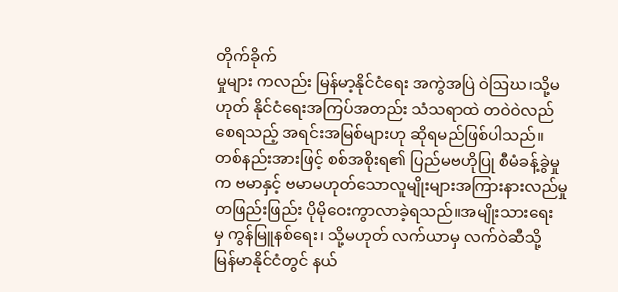တိုက်ခိုက်
မှုများ ကလည်း မြန်မာ့နိုင်ငံရေး အကွဲအပြဲ ဝဲဩဃ၊သို့မ
ဟုတ် နိုင်ငံရေးအကြပ်အတည်း သံသရာထဲ တဝဲဝဲလည်
စေရသည့် အရင်းအမြစ်များဟု ဆိုရမည်ဖြစ်ပါသည်။
တစ်နည်းအားဖြင့် စစ်အစိုးရ၏ ပြည်မဗဟိုပြု စီမံခန့်ခွဲမှု
က ဗမာနှင့် ဗမာမဟုတ်သောလူမျိုးများအကြားနားလည်မှု
တဖြည်းဖြည်း ပိုမိုဝေးကွာလာခဲ့ရသည်။အမျိုးသားရေး
မှ ကွန်မြူနစ်ရေး၊ သို့မဟုတ် လက်ယာမှ လက်ဝဲဆီသို့
မြန်မာနိုင်ငံတွင် နယ်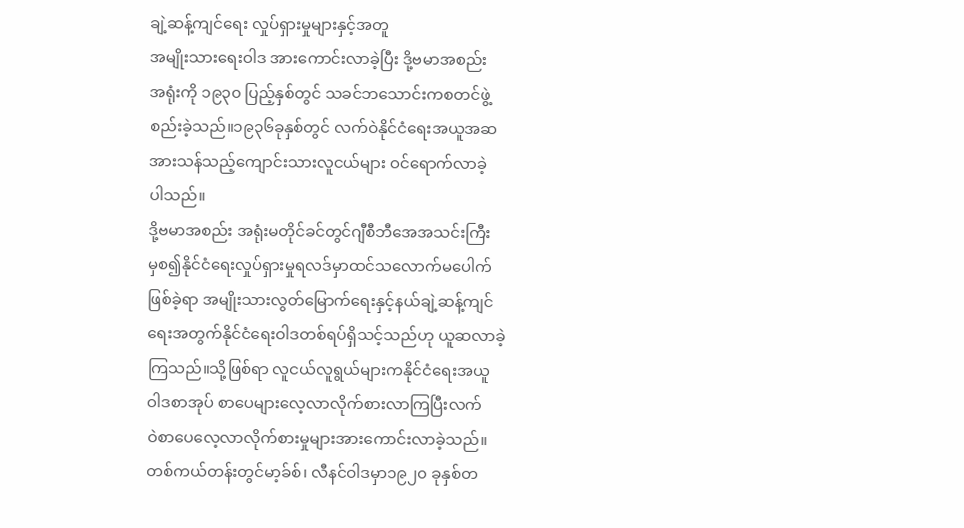ချဲ့ဆန့်ကျင်ရေး လှုပ်ရှားမှုများနှင့်အတူ
အမျိုးသားရေးဝါဒ အားကောင်းလာခဲ့ပြီး ဒို့ဗမာအစည်း
အရုံးကို ၁၉၃၀ ပြည့်နှစ်တွင် သခင်ဘသောင်းကစတင်ဖွဲ့
စည်းခဲ့သည်။၁၉၃၆ခုနှစ်တွင် လက်ဝဲနိုင်ငံရေးအယူအဆ
အားသန်သည့်ကျောင်းသားလူငယ်များ ဝင်ရောက်လာခဲ့
ပါသည်။
ဒို့ဗမာအစည်း အရုံးမတိုင်ခင်တွင်ဂျီစီဘီအေအသင်းကြီး
မှစ၍နိုင်ငံရေးလှုပ်ရှားမှုရလဒ်မှာထင်သလောက်မပေါက်
ဖြစ်ခဲ့ရာ အမျိုးသားလွတ်မြောက်ရေးနှင့်နယ်ချဲ့ဆန့်ကျင်
ရေးအတွက်နိုင်ငံရေးဝါဒတစ်ရပ်ရှိသင့်သည်ဟု ယူဆလာခဲ့
ကြသည်။သို့ဖြစ်ရာ လူငယ်လူရွယ်များကနိုင်ငံရေးအယူ
ဝါဒစာအုပ် စာပေများလေ့လာလိုက်စားလာကြပြီးလက်
ဝဲစာပေလေ့လာလိုက်စားမှုများအားကောင်းလာခဲ့သည်။
တစ်ကယ်တန်းတွင်မာ့ခ်စ်၊ လီနင်ဝါဒမှာ၁၉၂၀ ခုနှစ်တ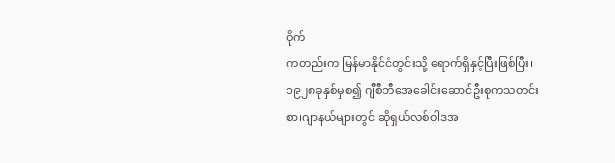ဝိုက်
ကတည်းက မြန်မာနိုင်ငံတွင်းသို့ ရောက်ရှိနှင့်ပြီးဖြစ်ပြီး၊
၁၉၂၈ခုနှစ်မှစ၍ ဂျီစီဘီအေခေါင်းဆောင်ဦးစုကသတင်း
စာ၊ဂျာနယ်များတွင် ဆိုရှယ်လစ်ဝါဒအ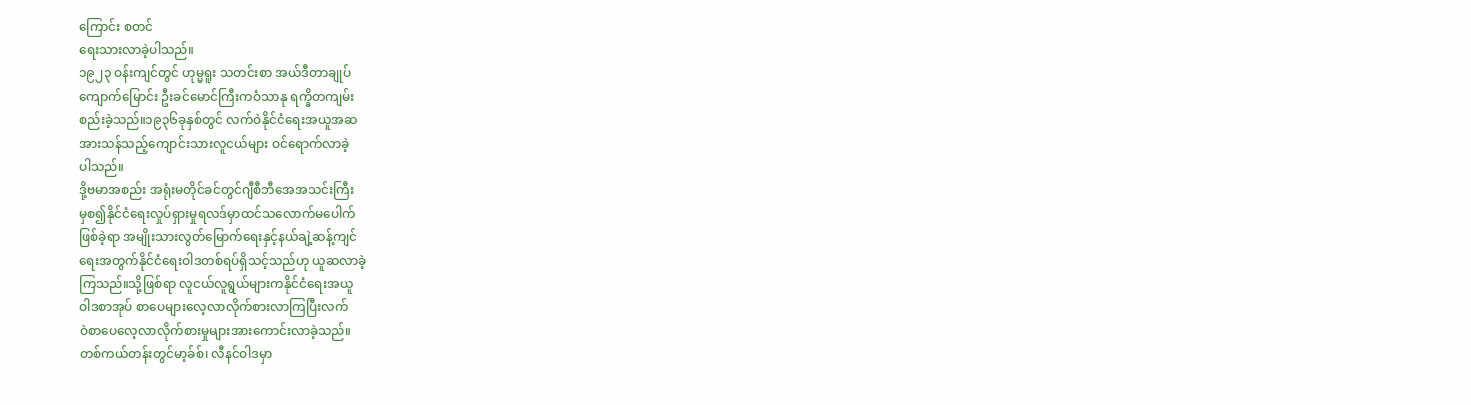ကြောင်း စတင်
ရေးသားလာခဲ့ပါသည်။
၁၉၂၃ ဝန်းကျင်တွင် ဟုမ္မရူး သတင်းစာ အယ်ဒီတာချုပ်
ကျောက်မြောင်း ဦးခင်မောင်ကြီးကဝံသာနု ရက္ခိတကျမ်း
စည်းခဲ့သည်။၁၉၃၆ခုနှစ်တွင် လက်ဝဲနိုင်ငံရေးအယူအဆ
အားသန်သည့်ကျောင်းသားလူငယ်များ ဝင်ရောက်လာခဲ့
ပါသည်။
ဒို့ဗမာအစည်း အရုံးမတိုင်ခင်တွင်ဂျီစီဘီအေအသင်းကြီး
မှစ၍နိုင်ငံရေးလှုပ်ရှားမှုရလဒ်မှာထင်သလောက်မပေါက်
ဖြစ်ခဲ့ရာ အမျိုးသားလွတ်မြောက်ရေးနှင့်နယ်ချဲ့ဆန့်ကျင်
ရေးအတွက်နိုင်ငံရေးဝါဒတစ်ရပ်ရှိသင့်သည်ဟု ယူဆလာခဲ့
ကြသည်။သို့ဖြစ်ရာ လူငယ်လူရွယ်များကနိုင်ငံရေးအယူ
ဝါဒစာအုပ် စာပေများလေ့လာလိုက်စားလာကြပြီးလက်
ဝဲစာပေလေ့လာလိုက်စားမှုများအားကောင်းလာခဲ့သည်။
တစ်ကယ်တန်းတွင်မာ့ခ်စ်၊ လီနင်ဝါဒမှာ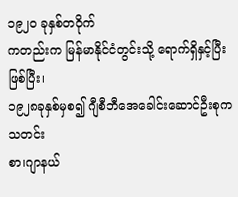၁၉၂၀ ခုနှစ်တဝိုက်
ကတည်းက မြန်မာနိုင်ငံတွင်းသို့ ရောက်ရှိနှင့်ပြီးဖြစ်ပြီး၊
၁၉၂၈ခုနှစ်မှစ၍ ဂျီစီဘီအေခေါင်းဆောင်ဦးစုကသတင်း
စာ၊ဂျာနယ်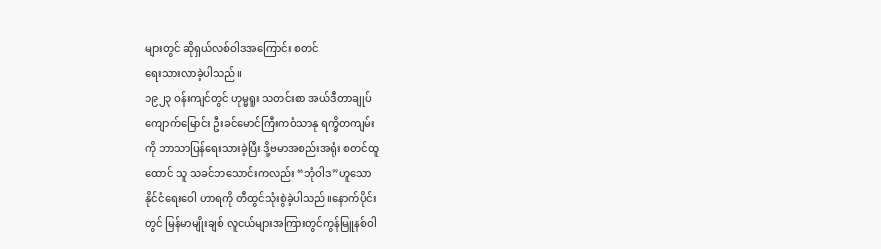များတွင် ဆိုရှယ်လစ်ဝါဒအကြောင်း စတင်
ရေးသားလာခဲ့ပါသည်။
၁၉၂၃ ဝန်းကျင်တွင် ဟုမ္မရူး သတင်းစာ အယ်ဒီတာချုပ်
ကျောက်မြောင်း ဦးခင်မောင်ကြီးကဝံသာနု ရက္ခိတကျမ်း
ကို ဘာသာပြန်ရေးသားခဲ့ပြီး ဒို့ဗမာအစည်းအရုံး စတင်ထူ
ထောင် သူ သခင်ဘသောင်းကလည်း “ဘုံဝါဒ”ဟူသော
နိုင်ငံရေးဝေါ ဟာရကို တီထွင်သုံးစွဲခဲ့ပါသည်။နောက်ပိုင်း
တွင် မြန်မာမျိုးချစ် လူငယ်များအကြားတွင်ကွန်မြူနစ်ဝါ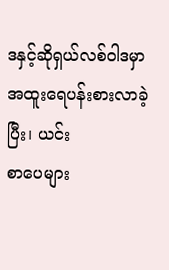ဒနှင့်ဆိုရှယ်လစ်ဝါဒမှာအထူးရေပန်းစားလာခဲ့ပြီး၊ ယင်း
စာပေများ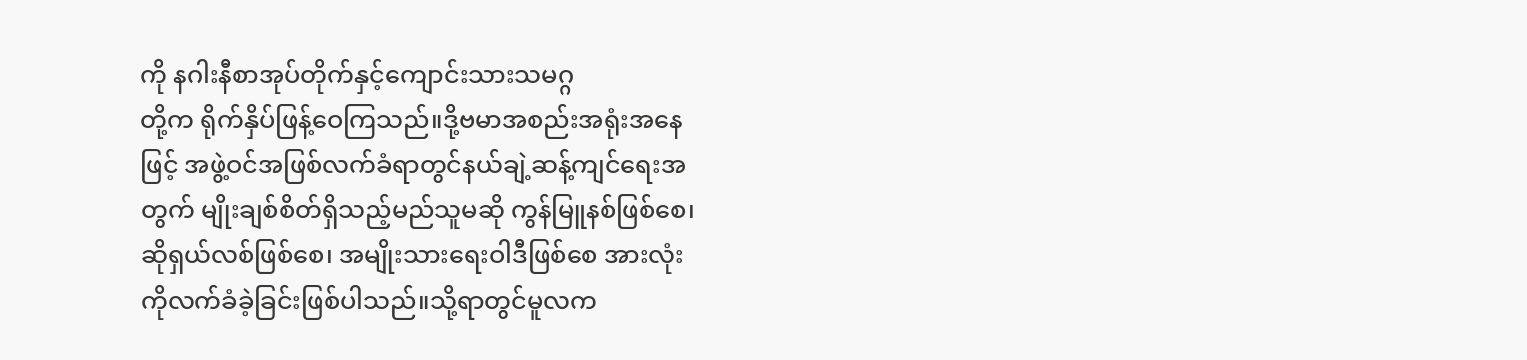ကို နဂါးနီစာအုပ်တိုက်နှင့်ကျောင်းသားသမဂ္ဂ
တို့က ရိုက်နှိပ်ဖြန့်ဝေကြသည်။ဒို့ဗမာအစည်းအရုံးအနေ
ဖြင့် အဖွဲ့ဝင်အဖြစ်လက်ခံရာတွင်နယ်ချဲ့ဆန့်ကျင်ရေးအ
တွက် မျိုးချစ်စိတ်ရှိသည့်မည်သူမဆို ကွန်မြူနစ်ဖြစ်စေ၊
ဆိုရှယ်လစ်ဖြစ်စေ၊ အမျိုးသားရေးဝါဒီဖြစ်စေ အားလုံး
ကိုလက်ခံခဲ့ခြင်းဖြစ်ပါသည်။သို့ရာတွင်မူလက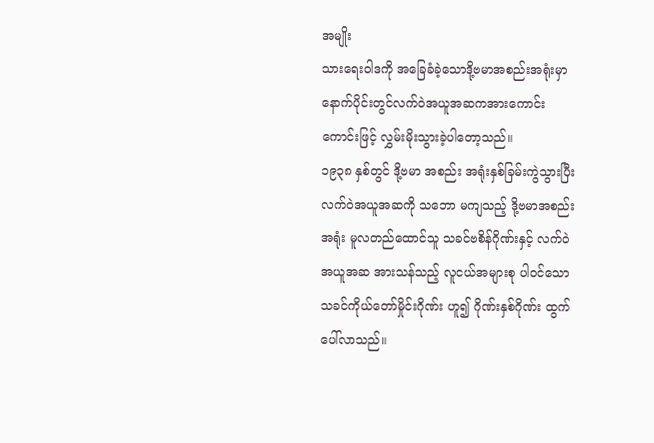အမျိုး
သားရေးဝါဒကို အခြေခံခဲ့သောဒို့ဗမာအစည်းအရုံးမှာ
နောက်ပိုင်းတွင်လက်ဝဲအယူအဆကအားကောင်း
ကောင်းဖြင့် လွှမ်းမိုးသွားခဲ့ပါတော့သည်။
၁၉၃၈ နှစ်တွင် ဒို့ဗမာ အစည်း အရုံးနှစ်ခြမ်းကွဲသွားပြီး
လက်ဝဲအယူအဆကို သဘော မကျသည့် ဒို့ဗမာအစည်း
အရုံး မူလတည်ထောင်သူ သခင်ဗစိန်ဂိုဏ်းနှင့် လက်ဝဲ
အယူအဆ အားသန်သည့် လူငယ်အများစု ပါဝင်သော
သခင်ကိုယ်တော်မှိုင်းဂိုဏ်း ဟူ၍ ဂိုဏ်းနှစ်ဂိုဏ်း ထွက်
ပေါ်လာသည်။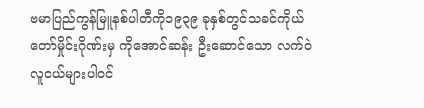ဗမာပြည်ကွန်မြူနစ်ပါတီကို၁၉၃၉ ခုနှစ်တွင်သခင်ကိုယ်
တော်မှိုင်းဂိုဏ်းမှ ကိုအောင်ဆန်း ဦးဆောင်သော လက်ဝဲ
လူငယ်များပါဝင်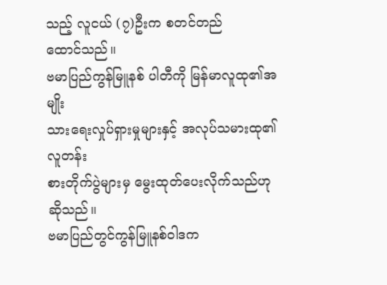သည့် လူငယ် (၇)ဦးက စတင်တည်
ထောင်သည်။
ဗမာပြည်ကွန်မြူနစ် ပါတီကို မြန်မာလူထု၏အမျိုး
သားရေးလှုပ်ရှားမှုများနှင့် အလုပ်သမားထု၏ လူတန်း
စားတိုက်ပွဲများမှ မွေးထုတ်ပေးလိုက်သည်ဟုဆိုသည်။
ဗမာပြည်တွင်ကွန်မြူနစ်ဝါဒက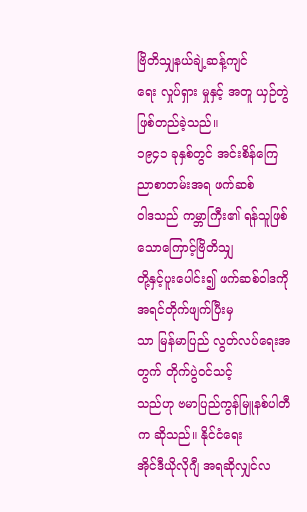ဗြိတိသျှနယ်ချဲ့ဆန့်ကျင်
ရေး လှုပ်ရှား မှုနှင့် အတူ ယှဉ်တွဲဖြစ်တည်ခဲ့သည်။
၁၉၄၁ ခုနှစ်တွင် အင်းစိန်ကြေညာစာတမ်းအရ ဖက်ဆစ်
ဝါဒသည် ကမ္ဘာကြီး၏ ရန်သူဖြစ်သောကြောင့်ဗြိတိသျှ
တို့နှင့်ပူးပေါင်း၍ ဖက်ဆစ်ဝါဒကို အရင်တိုက်ဖျက်ပြီးမှ
သာ မြန်မာပြည် လွတ်လပ်ရေးအတွက် တိုက်ပွဲဝင်သင့်
သည်ဟု ဗမာပြည်ကွန်မြူနစ်ပါတီက ဆိုသည်။ နိုင်ငံရေး
အိုင်ဒီယိုလိုဂျီ အရဆိုလျှင်လ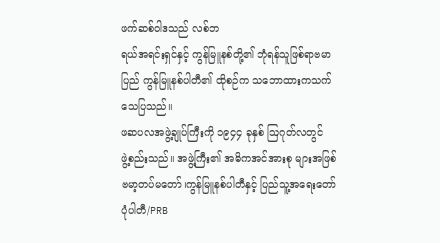ဖက်ဆစ်ဝါဒသည် လစ်ဘ
ရယ်အရင်းရှင်နှင့် ကွန်မြူနစ်တို့၏ ဘုံရန်သူဖြစ်ရာဗမာ
ပြည် ကွန်မြူနစ်ပါတီ၏ ထိုစဉ်က သဘောထားကသက်
သေပြသည်။
ဖဆပလအဖွဲ့ချုပ်ကြီးကို ၁၉၄၄ ခုနှစ် ဩဂုတ်လတွင်
ဖွဲ့စည်းသည်။ အဖွဲ့ကြီး၏ အဓိကအင်အားစု များအဖြစ်
ဗမာ့တပ်မတော်၊ကွန်မြူနစ်ပါတီနှင့် ပြည်သူ့အရေးတော်
ပုံပါတီ/PRB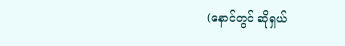(နောင်တွင် ဆိုရှယ်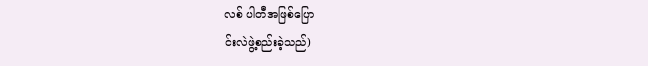လစ် ပါတီအဖြစ်ပြော
င်းလဲဖွဲ့စည်းခဲ့သည်)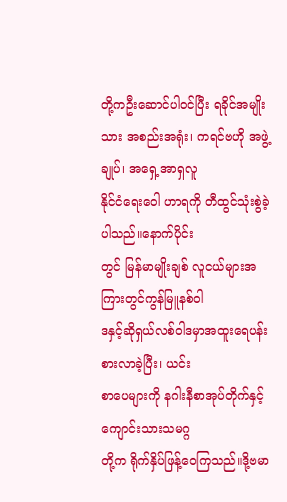တို့ကဦးဆောင်ပါဝင်ပြီး ရခိုင်အမျိုး
သား အစည်းအရုံး၊ ကရင်ဗဟို အဖွဲ့ချုပ်၊ အရှေ့အာရှလူ
နိုင်ငံရေးဝေါ ဟာရကို တီထွင်သုံးစွဲခဲ့ပါသည်။နောက်ပိုင်း
တွင် မြန်မာမျိုးချစ် လူငယ်များအကြားတွင်ကွန်မြူနစ်ဝါ
ဒနှင့်ဆိုရှယ်လစ်ဝါဒမှာအထူးရေပန်းစားလာခဲ့ပြီး၊ ယင်း
စာပေများကို နဂါးနီစာအုပ်တိုက်နှင့်ကျောင်းသားသမဂ္ဂ
တို့က ရိုက်နှိပ်ဖြန့်ဝေကြသည်။ဒို့ဗမာ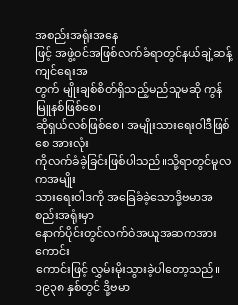အစည်းအရုံးအနေ
ဖြင့် အဖွဲ့ဝင်အဖြစ်လက်ခံရာတွင်နယ်ချဲ့ဆန့်ကျင်ရေးအ
တွက် မျိုးချစ်စိတ်ရှိသည့်မည်သူမဆို ကွန်မြူနစ်ဖြစ်စေ၊
ဆိုရှယ်လစ်ဖြစ်စေ၊ အမျိုးသားရေးဝါဒီဖြစ်စေ အားလုံး
ကိုလက်ခံခဲ့ခြင်းဖြစ်ပါသည်။သို့ရာတွင်မူလကအမျိုး
သားရေးဝါဒကို အခြေခံခဲ့သောဒို့ဗမာအစည်းအရုံးမှာ
နောက်ပိုင်းတွင်လက်ဝဲအယူအဆကအားကောင်း
ကောင်းဖြင့် လွှမ်းမိုးသွားခဲ့ပါတော့သည်။
၁၉၃၈ နှစ်တွင် ဒို့ဗမာ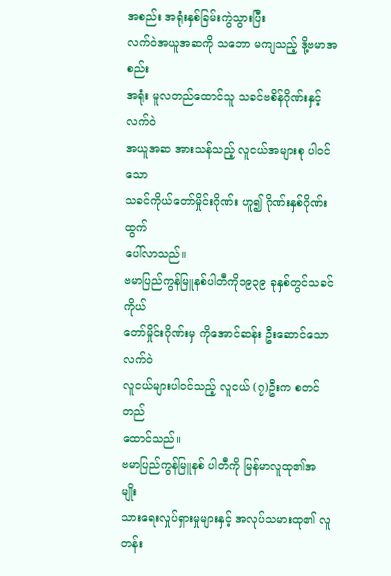အစည်း အရုံးနှစ်ခြမ်းကွဲသွားပြီး
လက်ဝဲအယူအဆကို သဘော မကျသည့် ဒို့ဗမာအစည်း
အရုံး မူလတည်ထောင်သူ သခင်ဗစိန်ဂိုဏ်းနှင့် လက်ဝဲ
အယူအဆ အားသန်သည့် လူငယ်အများစု ပါဝင်သော
သခင်ကိုယ်တော်မှိုင်းဂိုဏ်း ဟူ၍ ဂိုဏ်းနှစ်ဂိုဏ်း ထွက်
ပေါ်လာသည်။
ဗမာပြည်ကွန်မြူနစ်ပါတီကို၁၉၃၉ ခုနှစ်တွင်သခင်ကိုယ်
တော်မှိုင်းဂိုဏ်းမှ ကိုအောင်ဆန်း ဦးဆောင်သော လက်ဝဲ
လူငယ်များပါဝင်သည့် လူငယ် (၇)ဦးက စတင်တည်
ထောင်သည်။
ဗမာပြည်ကွန်မြူနစ် ပါတီကို မြန်မာလူထု၏အမျိုး
သားရေးလှုပ်ရှားမှုများနှင့် အလုပ်သမားထု၏ လူတန်း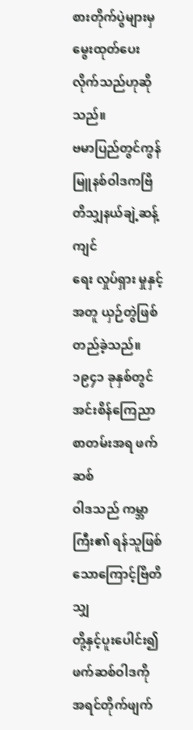စားတိုက်ပွဲများမှ မွေးထုတ်ပေးလိုက်သည်ဟုဆိုသည်။
ဗမာပြည်တွင်ကွန်မြူနစ်ဝါဒကဗြိတိသျှနယ်ချဲ့ဆန့်ကျင်
ရေး လှုပ်ရှား မှုနှင့် အတူ ယှဉ်တွဲဖြစ်တည်ခဲ့သည်။
၁၉၄၁ ခုနှစ်တွင် အင်းစိန်ကြေညာစာတမ်းအရ ဖက်ဆစ်
ဝါဒသည် ကမ္ဘာကြီး၏ ရန်သူဖြစ်သောကြောင့်ဗြိတိသျှ
တို့နှင့်ပူးပေါင်း၍ ဖက်ဆစ်ဝါဒကို အရင်တိုက်ဖျက်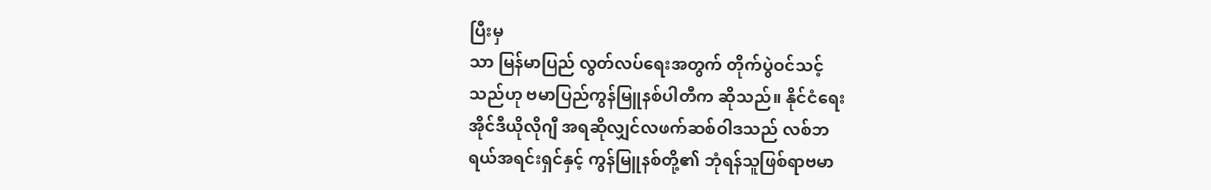ပြီးမှ
သာ မြန်မာပြည် လွတ်လပ်ရေးအတွက် တိုက်ပွဲဝင်သင့်
သည်ဟု ဗမာပြည်ကွန်မြူနစ်ပါတီက ဆိုသည်။ နိုင်ငံရေး
အိုင်ဒီယိုလိုဂျီ အရဆိုလျှင်လဖက်ဆစ်ဝါဒသည် လစ်ဘ
ရယ်အရင်းရှင်နှင့် ကွန်မြူနစ်တို့၏ ဘုံရန်သူဖြစ်ရာဗမာ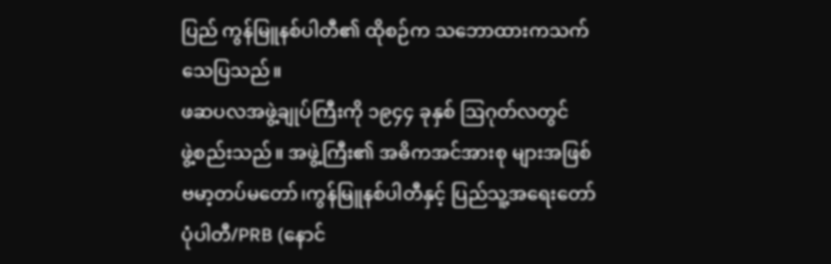ပြည် ကွန်မြူနစ်ပါတီ၏ ထိုစဉ်က သဘောထားကသက်
သေပြသည်။
ဖဆပလအဖွဲ့ချုပ်ကြီးကို ၁၉၄၄ ခုနှစ် ဩဂုတ်လတွင်
ဖွဲ့စည်းသည်။ အဖွဲ့ကြီး၏ အဓိကအင်အားစု များအဖြစ်
ဗမာ့တပ်မတော်၊ကွန်မြူနစ်ပါတီနှင့် ပြည်သူ့အရေးတော်
ပုံပါတီ/PRB (နောင်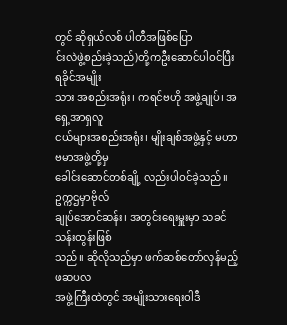တွင် ဆိုရှယ်လစ် ပါတီအဖြစ်ပြော
င်းလဲဖွဲ့စည်းခဲ့သည်)တို့ကဦးဆောင်ပါဝင်ပြီး ရခိုင်အမျိုး
သား အစည်းအရုံး၊ ကရင်ဗဟို အဖွဲ့ချုပ်၊ အရှေ့အာရှလူ
ငယ်များအစည်းအရုံး၊ မျိုးချစ်အဖွဲ့နှင့် မဟာဗမာအဖွဲ့တို့မှ
ခေါင်းဆောင်တစ်ချို့ လည်းပါဝင်ခဲ့သည်။ဥက္ကဌမှာဗိုလ်
ချုပ်အောင်ဆန်း၊ အတွင်းရေးမှူးမှာ သခင်သန်းထွန်းဖြစ်
သည်။ ဆိုလိုသည်မှာ ဖက်ဆစ်တော်လှန်မည့် ဖဆပလ
အဖွဲ့ကြီးထဲတွင် အမျိုးသားရေးဝါဒီ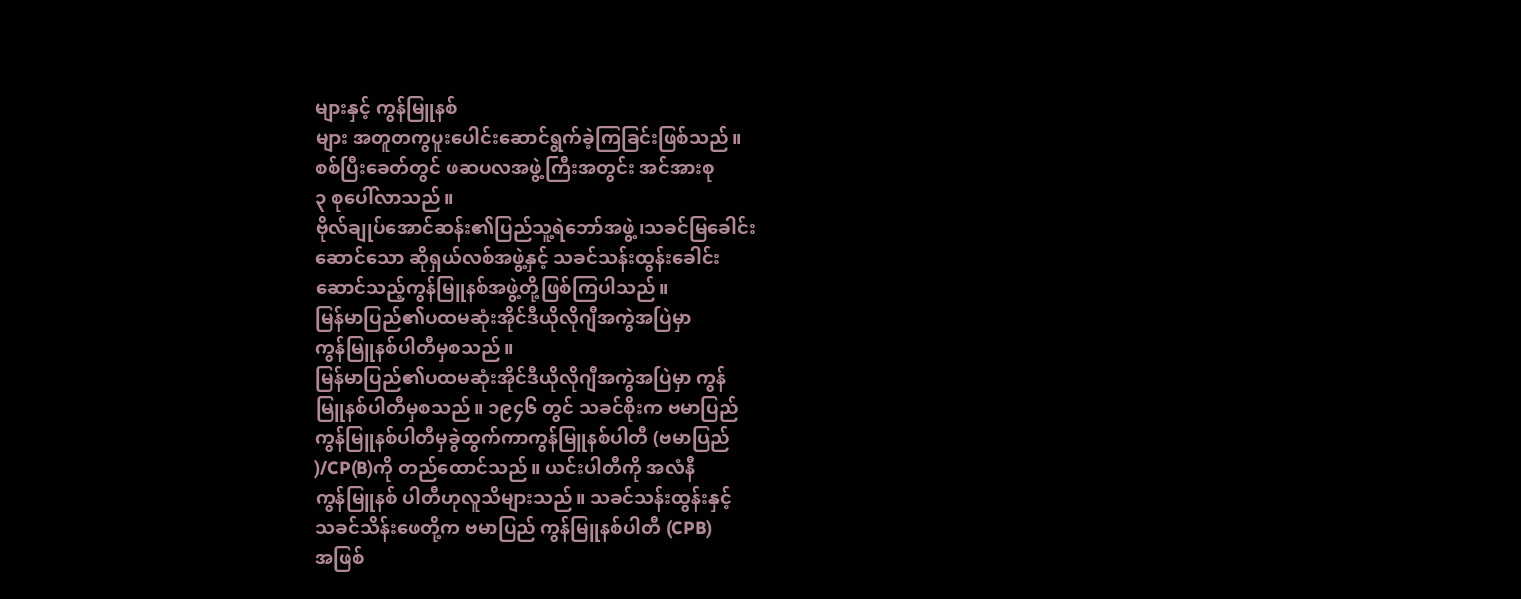များနှင့် ကွန်မြူနစ်
များ အတူတကွပူးပေါင်းဆောင်ရွက်ခဲ့ကြခြင်းဖြစ်သည်။
စစ်ပြီးခေတ်တွင် ဖဆပလအဖွဲ့ကြီးအတွင်း အင်အားစု
၃ စုပေါ်လာသည်။
ဗိုလ်ချုပ်အောင်ဆန်း၏ပြည်သူ့ရဲဘော်အဖွဲ့၊သခင်မြခေါင်း
ဆောင်သော ဆိုရှယ်လစ်အဖွဲ့နှင့် သခင်သန်းထွန်းခေါင်း
ဆောင်သည့်ကွန်မြူနစ်အဖွဲ့တို့ဖြစ်ကြပါသည်။
မြန်မာပြည်၏ပထမဆုံးအိုင်ဒီယိုလိုဂျီအကွဲအပြဲမှာ
ကွန်မြူနစ်ပါတီမှစသည်။
မြန်မာပြည်၏ပထမဆုံးအိုင်ဒီယိုလိုဂျီအကွဲအပြဲမှာ ကွန်
မြူနစ်ပါတီမှစသည်။ ၁၉၄၆ တွင် သခင်စိုးက ဗမာပြည်
ကွန်မြူနစ်ပါတီမှခွဲထွက်ကာကွန်မြူနစ်ပါတီ (ဗမာပြည်
)/CP(B)ကို တည်ထောင်သည်။ ယင်းပါတီကို အလံနီ
ကွန်မြူနစ် ပါတီဟုလူသိများသည်။ သခင်သန်းထွန်းနှင့်
သခင်သိန်းဖေတို့က ဗမာပြည် ကွန်မြူနစ်ပါတီ (CPB)
အဖြစ်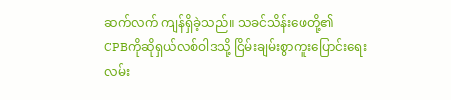ဆက်လက် ကျန်ရှိခဲ့သည်။ သခင်သိန်းဖေတို့၏
CPBကိုဆိုရှယ်လစ်ဝါဒသို့ ငြိမ်းချမ်းစွာကူးပြောင်းရေး
လမ်း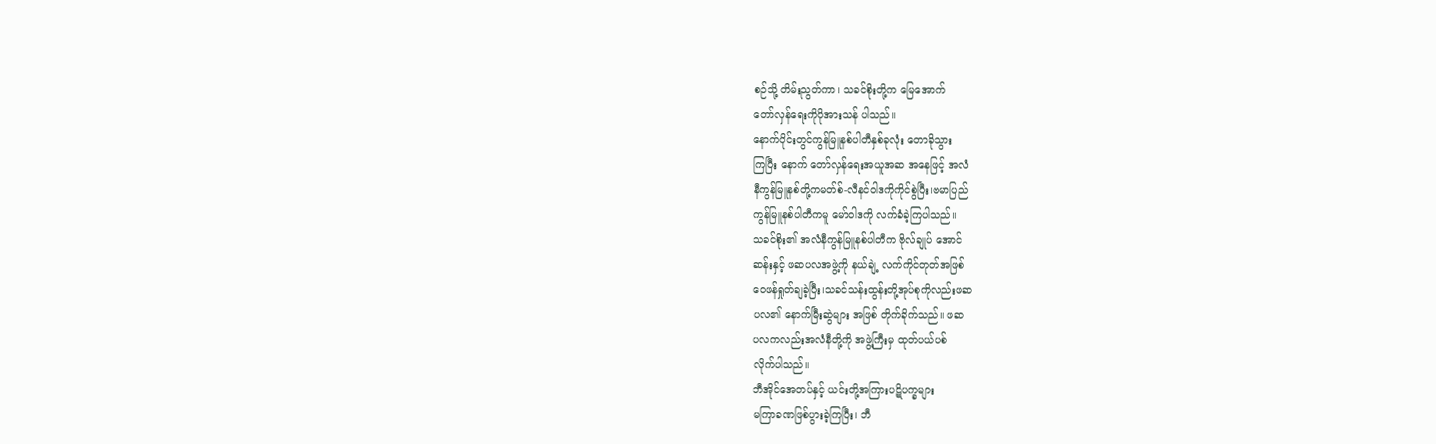စဉ်သို့ တိမ်းညွတ်ကာ၊ သခင်စိုးတို့က မြေအောက်
တော်လှန်ရေးကိုပိုအားသန် ပါသည်။
နောက်ပိုင်းတွင်ကွန်မြူနစ်ပါတီနှစ်ခုလုံး တောခိုသွား
ကြပြီး နောက် တော်လှန်ရေးအယူအဆ အနေဖြင့် အလံ
နီကွန်မြူနစ်တို့ကမတ်စ်-လီနင်ဝါဒကိုကိုင်စွဲပြီး၊ဗမာပြည်
ကွန်မြူနစ်ပါတီကမူ မော်ဝါဒကို လက်ခံခဲ့ကြပါသည်။
သခင်စိုး၏ အလံနီကွန်မြူနစ်ပါတီက ဗိုလ်ချုပ် အောင်
ဆန်းနှင့် ဖဆပလအဖွဲ့ကို နယ်ချဲ့ လက်ကိုင်တုတ်အဖြစ်
ဝေဖန်ရှုတ်ချခဲ့ပြီး၊သခင်သန်းထွန်းတို့အုပ်စုကိုလည်းဖဆ
ပလ၏ နောက်မြီးဆွဲများ အဖြစ် တိုက်ခိုက်သည်။ ဖဆ
ပလကလည်းအလံနီတို့ကို အဖွဲ့ကြီးမှ ထုတ်ပယ်ပစ်
လိုက်ပါသည်။
ဘီအိုင်အေတပ်နှင့် ယင်းတို့အကြားပဋိပက္ခများ
မကြာခဏဖြစ်ပွားခဲ့ကြပြီး၊ ဘီ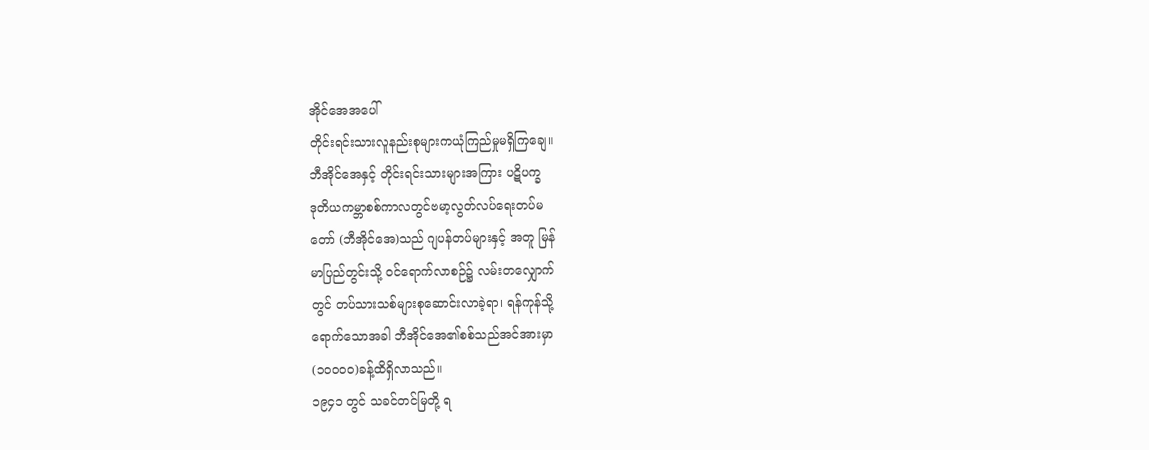အိုင်အေအပေါ်
တိုင်းရင်းသားလူနည်းစုများကယုံကြည်မှုမရှိကြချေ။
ဘီအိုင်အေနှင့် တိုင်းရင်းသားများအကြား ပဋိပက္ခ
ဒုတိယကမ္ဘာစစ်ကာလတွင်ဗမာ့လွတ်လပ်ရေးတပ်မ
တော် (ဘီအိုင်အေ)သည် ဂျပန်တပ်များနှင့် အတူ မြန်
မာပြည်တွင်းသို့ ဝင်ရောက်လာစဉ်၌ လမ်းတလျှောက်
တွင် တပ်သားသစ်များစုဆောင်းလာခဲ့ရာ၊ ရန်ကုန်သို့
ရောက်သောအခါ ဘီအိုင်အေ၏စစ်သည်အင်အားမှာ
(၁၀၀၀၀)ခန့်ထိရှိလာသည်။
၁၉၄၁ တွင် သခင်တင်မြတို့ ရ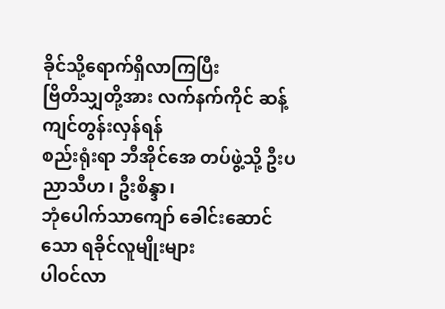ခိုင်သို့ရောက်ရှိလာကြပြီး
ဗြိတိသျှတို့အား လက်နက်ကိုင် ဆန့်ကျင်တွန်းလှန်ရန်
စည်းရုံးရာ ဘီအိုင်အေ တပ်ဖွဲ့သို့ ဦးပညာသီဟ၊ ဦးစိန္ဒာ၊
ဘုံပေါက်သာကျော် ခေါင်းဆောင်သော ရခိုင်လူမျိုးများ
ပါဝင်လာ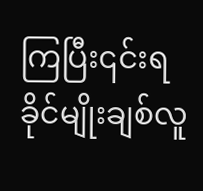ကြပြီး၎င်းရခိုင်မျိုးချစ်လူ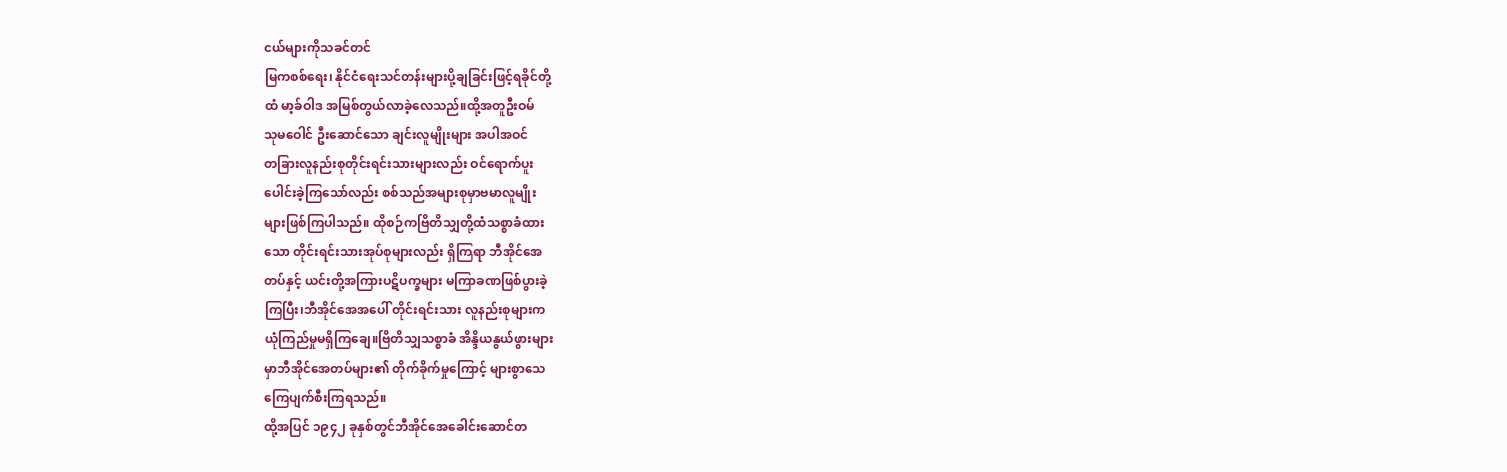ငယ်များကိုသခင်တင်
မြကစစ်ရေး၊ နိုင်ငံရေးသင်တန်းများပို့ချခြင်းဖြင့်ရခိုင်တို့
ထံ မာ့ခ်ဝါဒ အမြစ်တွယ်လာခဲ့လေသည်။ထို့အတူဦးဝမ်
သုမဝေါင် ဦးဆောင်သော ချင်းလူမျိုးများ အပါအဝင်
တခြားလူနည်းစုတိုင်းရင်းသားများလည်း ဝင်ရောက်ပူး
ပေါင်းခဲ့ကြသော်လည်း စစ်သည်အများစုမှာဗမာလူမျိုး
များဖြစ်ကြပါသည်။ ထိုစဉ်ကဗြိတိသျှတို့ထံသစ္စာခံထား
သော တိုင်းရင်းသားအုပ်စုများလည်း ရှိကြရာ ဘီအိုင်အေ
တပ်နှင့် ယင်းတို့အကြားပဋိပက္ခများ မကြာခဏဖြစ်ပွားခဲ့
ကြပြီး၊ဘီအိုင်အေအပေါ် တိုင်းရင်းသား လူနည်းစုများက
ယုံကြည်မှုမရှိကြချေ။ဗြိတိသျှသစ္စာခံ အိန္ဒိယနွယ်ဖွားများ
မှာဘီအိုင်အေတပ်များ၏ တိုက်ခိုက်မှုကြောင့် များစွာသေ
ကြေပျက်စီးကြရသည်။
ထို့အပြင် ၁၉၄၂ ခုနှစ်တွင်ဘီအိုင်အေခေါင်းဆောင်တ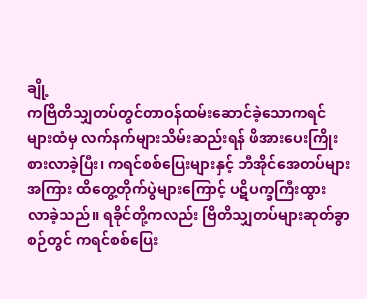ချို့
ကဗြိတိသျှတပ်တွင်တာဝန်ထမ်းဆောင်ခဲ့သောကရင်
များထံမှ လက်နက်များသိမ်းဆည်းရန် ဖိအားပေးကြိုး
စားလာခဲ့ပြီး၊ ကရင်စစ်ပြေးများနှင့် ဘီအိုင်အေတပ်များ
အကြား ထိတွေ့တိုက်ပွဲများကြောင့် ပဋိပက္ခကြီးထွား
လာခဲ့သည်။ ရခိုင်တို့ကလည်း ဗြိတိသျှတပ်များဆုတ်ခွာ
စဉ်တွင် ကရင်စစ်ပြေး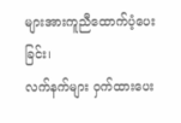များအားကူညီထောက်ပံ့ပေးခြင်း၊
လက်နက်များ ဝှက်ထားပေး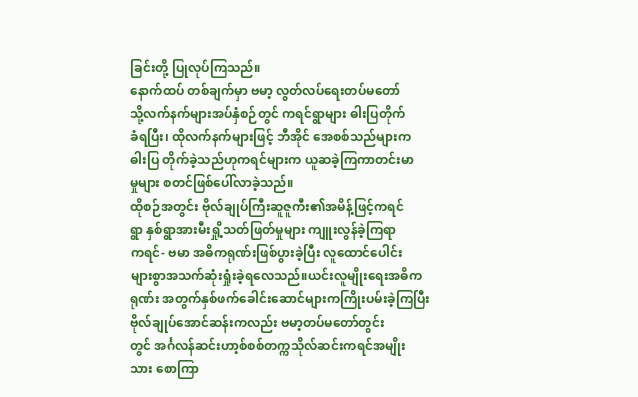ခြင်းတို့ ပြုလုပ်ကြသည်။
နောက်ထပ် တစ်ချက်မှာ ဗမာ့ လွတ်လပ်ရေးတပ်မတော်
သို့လက်နက်များအပ်နှံစဉ်တွင် ကရင်ရွာများ ဓါးပြတိုက်
ခံရပြီး၊ ထိုလက်နက်များဖြင့် ဘီအိုင် အေစစ်သည်များက
ဓါးပြ တိုက်ခဲ့သည်ဟုကရင်များက ယူဆခဲ့ကြကာတင်းမာ
မှုများ စတင်ဖြစ်ပေါ်လာခဲ့သည်။
ထိုစဉ်အတွင်း ဗိုလ်ချုပ်ကြီးဆူဇူကီး၏အမိန့်ဖြင့်ကရင်
ရွာ နှစ်ရွာအားမီးရှို့သတ်ဖြတ်မှုများ ကျူးလွန်ခဲ့ကြရာ
ကရင်- ဗမာ အဓိကရုဏ်းဖြစ်ပွားခဲ့ပြီး လူထောင်ပေါင်း
များစွာအသက်ဆုံးရှုံးခဲ့ရလေသည်။ယင်းလူမျိုးရေးအဓိက
ရုဏ်း အတွက်နှစ်ဖက်ခေါင်းဆောင်များကကြိုးပမ်းခဲ့ကြပြီး
ဗိုလ်ချုပ်အောင်ဆန်းကလည်း ဗမာ့တပ်မတော်တွင်း
တွင် အင်္ဂလန်ဆင်းဟာ့စ်စစ်တက္ကသိုလ်ဆင်းကရင်အမျိုး
သား စောကြာ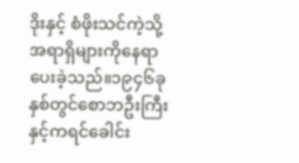ဒိုးနှင့် စံဖိုးသင်ကဲ့သို့ အရာရှိများကိုနေရာ
ပေးခဲ့သည်။၁၉၄၆ခုနှစ်တွင်စောဘဦးကြီးနှင့်ကရင်ခေါင်း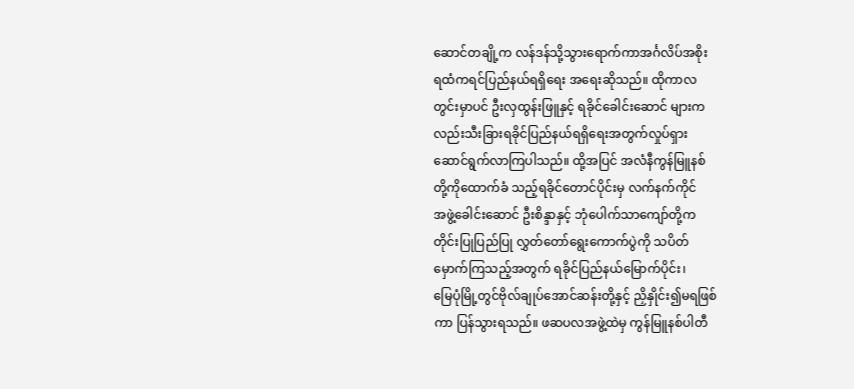ဆောင်တချို့က လန်ဒန်သို့သွားရောက်ကာအင်္ဂလိပ်အစိုး
ရထံကရင်ပြည်နယ်ရရှိရေး အရေးဆိုသည်။ ထိုကာလ
တွင်းမှာပင် ဦးလှထွန်းဖြူနှင့် ရခိုင်ခေါင်းဆောင် များက
လည်းသီးခြားရခိုင်ပြည်နယ်ရရှိရေးအတွက်လှုပ်ရှား
ဆောင်ရွက်လာကြပါသည်။ ထို့အပြင် အလံနီကွန်မြူနစ်
တို့ကိုထောက်ခံ သည့်ရခိုင်တောင်ပိုင်းမှ လက်နက်ကိုင်
အဖွဲ့ခေါင်းဆောင် ဦးစိန္ဒာနှင့် ဘုံပေါက်သာကျော်တို့က
တိုင်းပြုပြည်ပြု လွှတ်တော်ရွေးကောက်ပွဲကို သပိတ်
မှောက်ကြသည့်အတွက် ရခိုင်ပြည်နယ်မြောက်ပိုင်း၊
မြေပုံမြို့တွင်ဗိုလ်ချုပ်အောင်ဆန်းတို့နှင့် ညှိနှိုင်း၍မရဖြစ်
ကာ ပြန်သွားရသည်။ ဖဆပလအဖွဲ့ထဲမှ ကွန်မြူနစ်ပါတီ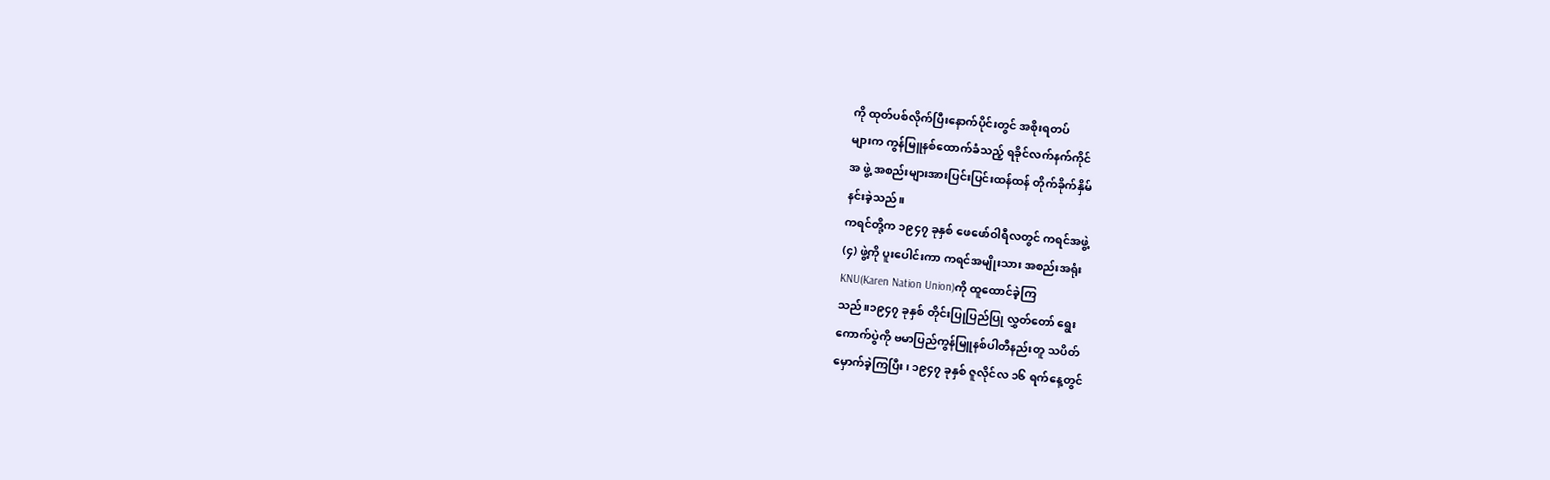ကို ထုတ်ပစ်လိုက်ပြီးနောက်ပိုင်းတွင် အစိုးရတပ်
များက ကွန်မြူနစ်ထောက်ခံသည့် ရခိုင်လက်နက်ကိုင်
အ ဖွဲ့ အစည်းများအားပြင်းပြင်းထန်ထန် တိုက်ခိုက်နှိမ်
နင်းခဲ့သည်။
ကရင်တို့က ၁၉၄၇ ခုနှစ် ဖေဖော်ဝါရီလတွင် ကရင်အဖွဲ့
(၄) ဖွဲ့ကို ပူးပေါင်းကာ ကရင်အမျိုးသား အစည်းအရုံး
KNU(Karen Nation Union)ကို ထူထောင်ခဲ့ကြ
သည်။၁၉၄၇ ခုနှစ် တိုင်းပြုပြည်ပြု လွှတ်တော် ရွေး
ကောက်ပွဲကို ဗမာပြည်ကွန်မြူနစ်ပါတီနည်းတူ သပိတ်
မှောက်ခဲ့ကြပြီး၊ ၁၉၄၇ ခုနှစ် ဇူလိုင်လ ၁၆ ရက်နေ့တွင်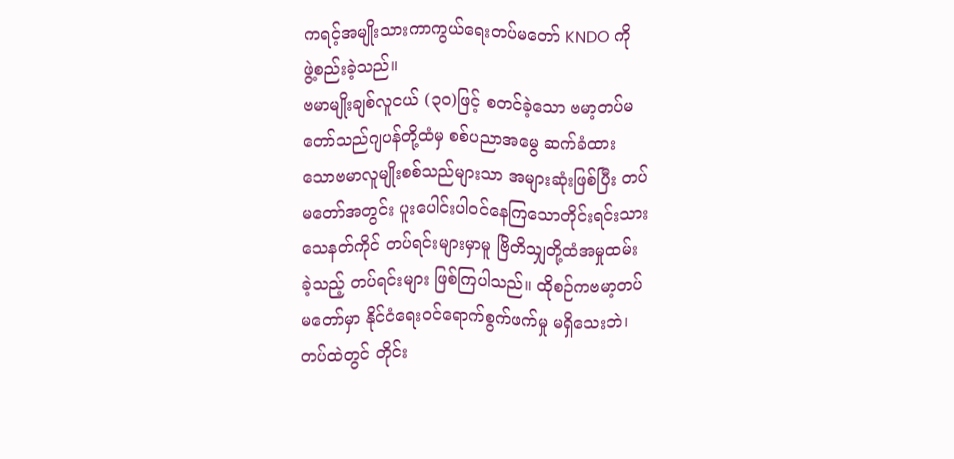ကရင့်အမျိုးသားကာကွယ်ရေးတပ်မတော် KNDO ကို
ဖွဲ့စည်းခဲ့သည်။
ဗမာမျိုးချစ်လူငယ် (၃၀)ဖြင့် စတင်ခဲ့သော ဗမာ့တပ်မ
တော်သည်ဂျပန်တို့ထံမှ စစ်ပညာအမွေ ဆက်ခံထား
သောဗမာလူမျိုးစစ်သည်များသာ အများဆုံးဖြစ်ပြီး တပ်
မတော်အတွင်း ပူးပေါင်းပါဝင်နေကြသောတိုင်းရင်းသား
သေနတ်ကိုင် တပ်ရင်းများမှာမူ ဗြိတိသျှတို့ထံအမှုထမ်း
ခဲ့သည့် တပ်ရင်းများ ဖြစ်ကြပါသည်။ ထိုစဉ်ကဗမာ့တပ်
မတော်မှာ နိုင်ငံရေးဝင်ရောက်စွက်ဖက်မှု မရှိသေးဘဲ၊
တပ်ထဲတွင် တိုင်း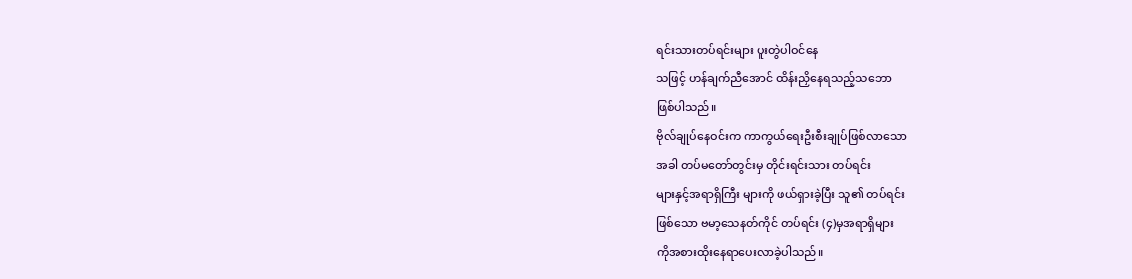ရင်းသားတပ်ရင်းများ ပူးတွဲပါဝင်နေ
သဖြင့် ဟန်ချက်ညီအောင် ထိန်းညှိနေရသည့်သဘော
ဖြစ်ပါသည်။
ဗိုလ်ချုပ်နေဝင်းက ကာကွယ်ရေးဦးစီးချုပ်ဖြစ်လာသော
အခါ တပ်မတော်တွင်းမှ တိုင်းရင်းသား တပ်ရင်း
များနှင့်အရာရှိကြီး များကို ဖယ်ရှားခဲ့ပြီး သူ၏ တပ်ရင်း
ဖြစ်သော ဗမာ့သေနတ်ကိုင် တပ်ရင်း (၄)မှအရာရှိများ
ကိုအစားထိုးနေရာပေးလာခဲ့ပါသည်။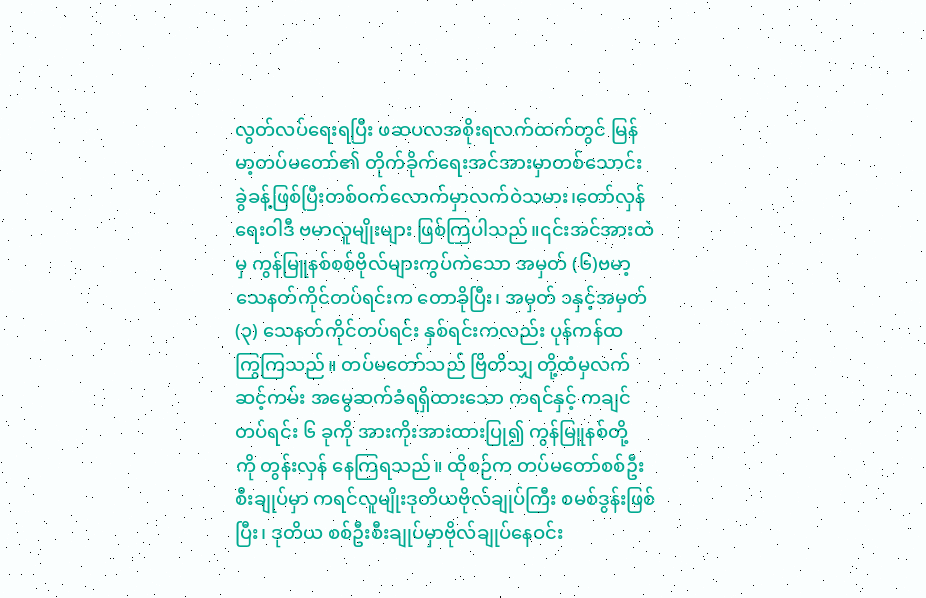လွတ်လပ်ရေးရပြီး ဖဆပလအစိုးရလက်ထက်တွင် မြန်
မာ့တပ်မတော်၏ တိုက်ခိုက်ရေးအင်အားမှာတစ်သောင်း
ခွဲခန့်ဖြစ်ပြီးတစ်ဝက်လောက်မှာလက်ဝဲသမား၊တော်လှန်
ရေးဝါဒီ ဗမာလူမျိုးများ ဖြစ်ကြပါသည်။၎င်းအင်အားထဲ
မှ ကွန်မြူနစ်စစ်ဗိုလ်များကွပ်ကဲသော အမှတ် (၆)ဗမာ့
သေနတ်ကိုင်တပ်ရင်းက တောခိုပြီး၊ အမှတ် ၁နှင့်အမှတ်
(၃) သေနတ်ကိုင်တပ်ရင်း နှစ်ရင်းကလည်း ပုန်ကန်ထ
ကြွကြသည်။ တပ်မတော်သည် ဗြိတိသျှ တို့ထံမှလက်
ဆင့်ကမ်း အမွေဆက်ခံရရှိထားသော ကရင်နှင့် ကချင်
တပ်ရင်း ၆ ခုကို အားကိုးအားထားပြု၍ ကွန်မြူနစ်တို့
ကို တွန်းလှန် နေကြရသည်။ ထိုစဉ်က တပ်မတော်စစ်ဦး
စီးချုပ်မှာ ကရင်လူမျိုးဒုတိယဗိုလ်ချုပ်ကြီး စမစ်ဒွန်းဖြစ်
ပြီး၊ ဒုတိယ စစ်ဦးစီးချုပ်မှာဗိုလ်ချုပ်နေဝင်း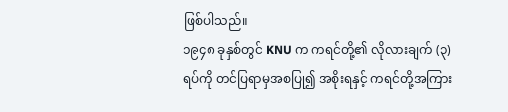ဖြစ်ပါသည်။
၁၉၄၈ ခုနှစ်တွင် KNU က ကရင်တို့၏ လိုလားချက် (၃)
ရပ်ကို တင်ပြရာမှအစပြု၍ အစိုးရနှင့် ကရင်တို့အကြား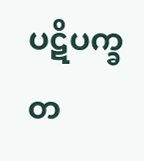ပဋိပက္ခ တ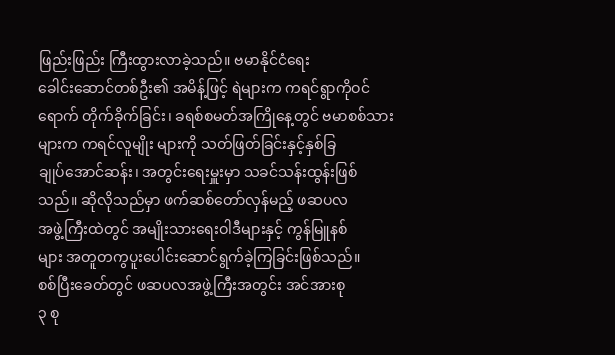ဖြည်းဖြည်း ကြီးထွားလာခဲ့သည်။ ဗမာနိုင်ငံရေး
ခေါင်းဆောင်တစ်ဦး၏ အမိန့်ဖြင့် ရဲများက ကရင်ရွာကိုဝင်
ရောက် တိုက်ခိုက်ခြင်း၊ ခရစ်စမတ်အကြိုနေ့တွင် ဗမာစစ်သားများက ကရင်လူမျိုး များကို သတ်ဖြတ်ခြင်းနှင့်နှစ်ခြ
ချုပ်အောင်ဆန်း၊ အတွင်းရေးမှူးမှာ သခင်သန်းထွန်းဖြစ်
သည်။ ဆိုလိုသည်မှာ ဖက်ဆစ်တော်လှန်မည့် ဖဆပလ
အဖွဲ့ကြီးထဲတွင် အမျိုးသားရေးဝါဒီများနှင့် ကွန်မြူနစ်
များ အတူတကွပူးပေါင်းဆောင်ရွက်ခဲ့ကြခြင်းဖြစ်သည်။
စစ်ပြီးခေတ်တွင် ဖဆပလအဖွဲ့ကြီးအတွင်း အင်အားစု
၃ စု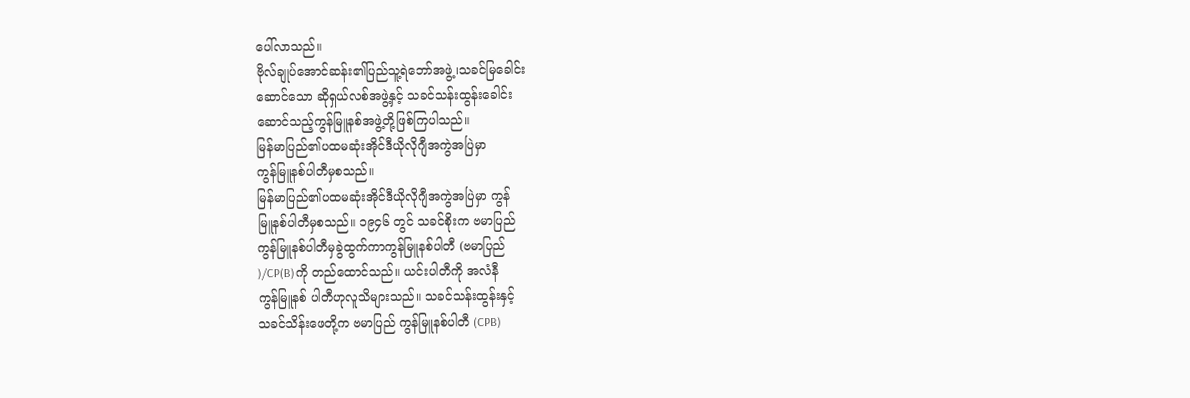ပေါ်လာသည်။
ဗိုလ်ချုပ်အောင်ဆန်း၏ပြည်သူ့ရဲဘော်အဖွဲ့၊သခင်မြခေါင်း
ဆောင်သော ဆိုရှယ်လစ်အဖွဲ့နှင့် သခင်သန်းထွန်းခေါင်း
ဆောင်သည့်ကွန်မြူနစ်အဖွဲ့တို့ဖြစ်ကြပါသည်။
မြန်မာပြည်၏ပထမဆုံးအိုင်ဒီယိုလိုဂျီအကွဲအပြဲမှာ
ကွန်မြူနစ်ပါတီမှစသည်။
မြန်မာပြည်၏ပထမဆုံးအိုင်ဒီယိုလိုဂျီအကွဲအပြဲမှာ ကွန်
မြူနစ်ပါတီမှစသည်။ ၁၉၄၆ တွင် သခင်စိုးက ဗမာပြည်
ကွန်မြူနစ်ပါတီမှခွဲထွက်ကာကွန်မြူနစ်ပါတီ (ဗမာပြည်
)/CP(B)ကို တည်ထောင်သည်။ ယင်းပါတီကို အလံနီ
ကွန်မြူနစ် ပါတီဟုလူသိများသည်။ သခင်သန်းထွန်းနှင့်
သခင်သိန်းဖေတို့က ဗမာပြည် ကွန်မြူနစ်ပါတီ (CPB)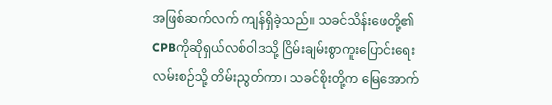အဖြစ်ဆက်လက် ကျန်ရှိခဲ့သည်။ သခင်သိန်းဖေတို့၏
CPBကိုဆိုရှယ်လစ်ဝါဒသို့ ငြိမ်းချမ်းစွာကူးပြောင်းရေး
လမ်းစဉ်သို့ တိမ်းညွတ်ကာ၊ သခင်စိုးတို့က မြေအောက်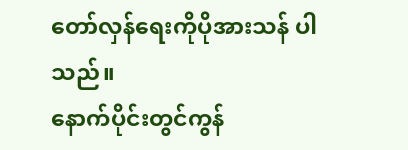တော်လှန်ရေးကိုပိုအားသန် ပါသည်။
နောက်ပိုင်းတွင်ကွန်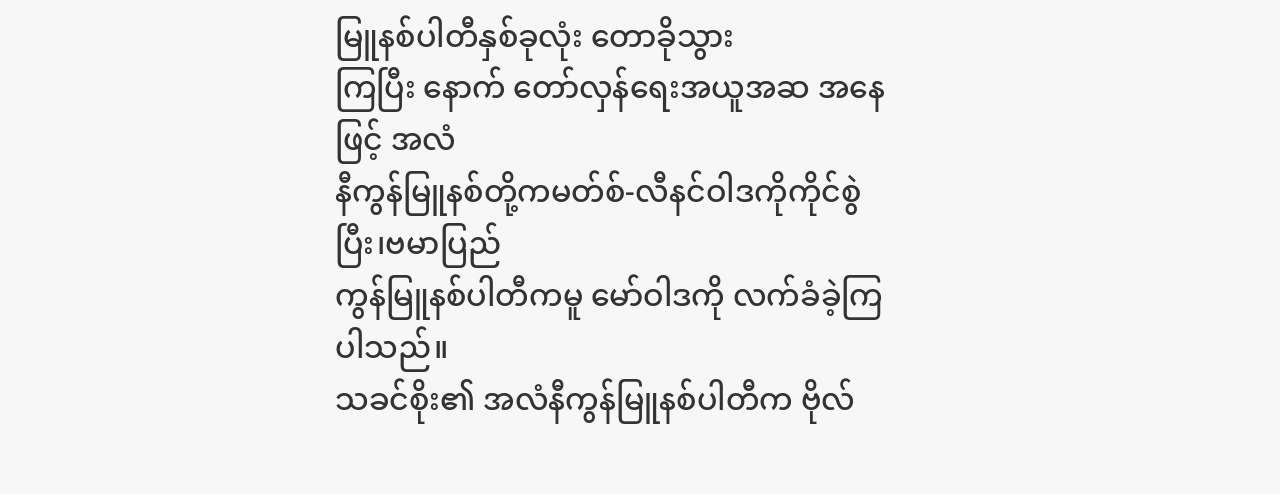မြူနစ်ပါတီနှစ်ခုလုံး တောခိုသွား
ကြပြီး နောက် တော်လှန်ရေးအယူအဆ အနေဖြင့် အလံ
နီကွန်မြူနစ်တို့ကမတ်စ်-လီနင်ဝါဒကိုကိုင်စွဲပြီး၊ဗမာပြည်
ကွန်မြူနစ်ပါတီကမူ မော်ဝါဒကို လက်ခံခဲ့ကြပါသည်။
သခင်စိုး၏ အလံနီကွန်မြူနစ်ပါတီက ဗိုလ်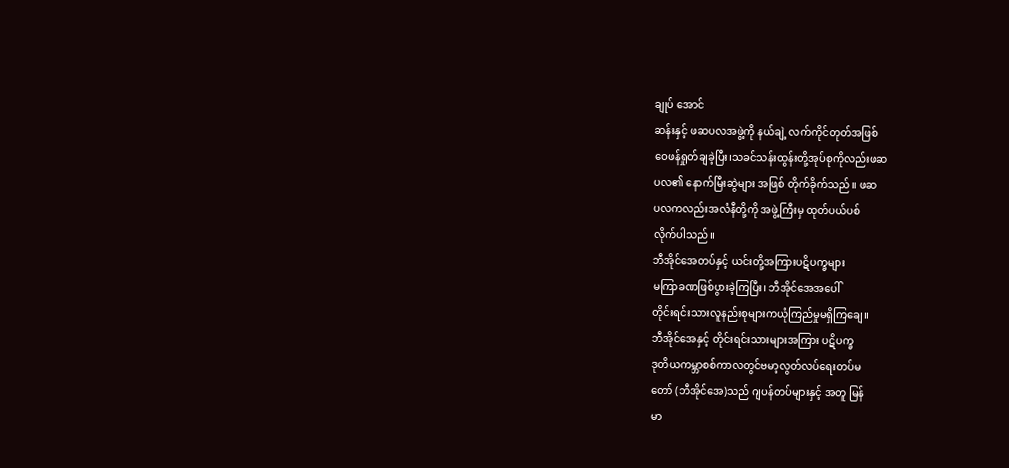ချုပ် အောင်
ဆန်းနှင့် ဖဆပလအဖွဲ့ကို နယ်ချဲ့ လက်ကိုင်တုတ်အဖြစ်
ဝေဖန်ရှုတ်ချခဲ့ပြီး၊သခင်သန်းထွန်းတို့အုပ်စုကိုလည်းဖဆ
ပလ၏ နောက်မြီးဆွဲများ အဖြစ် တိုက်ခိုက်သည်။ ဖဆ
ပလကလည်းအလံနီတို့ကို အဖွဲ့ကြီးမှ ထုတ်ပယ်ပစ်
လိုက်ပါသည်။
ဘီအိုင်အေတပ်နှင့် ယင်းတို့အကြားပဋိပက္ခများ
မကြာခဏဖြစ်ပွားခဲ့ကြပြီး၊ ဘီအိုင်အေအပေါ်
တိုင်းရင်းသားလူနည်းစုများကယုံကြည်မှုမရှိကြချေ။
ဘီအိုင်အေနှင့် တိုင်းရင်းသားများအကြား ပဋိပက္ခ
ဒုတိယကမ္ဘာစစ်ကာလတွင်ဗမာ့လွတ်လပ်ရေးတပ်မ
တော် (ဘီအိုင်အေ)သည် ဂျပန်တပ်များနှင့် အတူ မြန်
မာ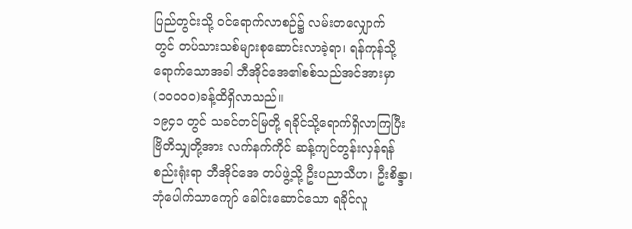ပြည်တွင်းသို့ ဝင်ရောက်လာစဉ်၌ လမ်းတလျှောက်
တွင် တပ်သားသစ်များစုဆောင်းလာခဲ့ရာ၊ ရန်ကုန်သို့
ရောက်သောအခါ ဘီအိုင်အေ၏စစ်သည်အင်အားမှာ
(၁၀၀၀၀)ခန့်ထိရှိလာသည်။
၁၉၄၁ တွင် သခင်တင်မြတို့ ရခိုင်သို့ရောက်ရှိလာကြပြီး
ဗြိတိသျှတို့အား လက်နက်ကိုင် ဆန့်ကျင်တွန်းလှန်ရန်
စည်းရုံးရာ ဘီအိုင်အေ တပ်ဖွဲ့သို့ ဦးပညာသီဟ၊ ဦးစိန္ဒာ၊
ဘုံပေါက်သာကျော် ခေါင်းဆောင်သော ရခိုင်လူ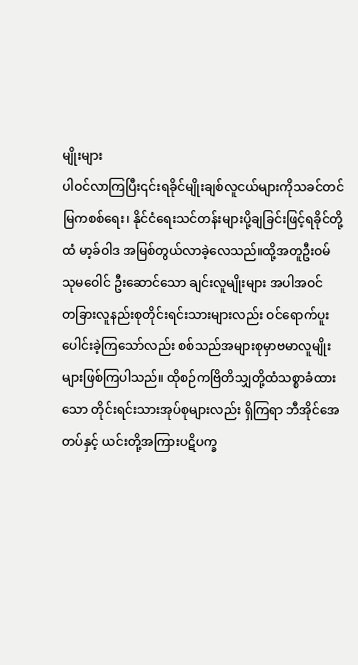မျိုးများ
ပါဝင်လာကြပြီး၎င်းရခိုင်မျိုးချစ်လူငယ်များကိုသခင်တင်
မြကစစ်ရေး၊ နိုင်ငံရေးသင်တန်းများပို့ချခြင်းဖြင့်ရခိုင်တို့
ထံ မာ့ခ်ဝါဒ အမြစ်တွယ်လာခဲ့လေသည်။ထို့အတူဦးဝမ်
သုမဝေါင် ဦးဆောင်သော ချင်းလူမျိုးများ အပါအဝင်
တခြားလူနည်းစုတိုင်းရင်းသားများလည်း ဝင်ရောက်ပူး
ပေါင်းခဲ့ကြသော်လည်း စစ်သည်အများစုမှာဗမာလူမျိုး
များဖြစ်ကြပါသည်။ ထိုစဉ်ကဗြိတိသျှတို့ထံသစ္စာခံထား
သော တိုင်းရင်းသားအုပ်စုများလည်း ရှိကြရာ ဘီအိုင်အေ
တပ်နှင့် ယင်းတို့အကြားပဋိပက္ခ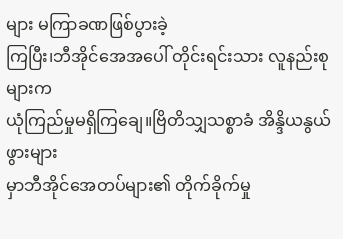များ မကြာခဏဖြစ်ပွားခဲ့
ကြပြီး၊ဘီအိုင်အေအပေါ် တိုင်းရင်းသား လူနည်းစုများက
ယုံကြည်မှုမရှိကြချေ။ဗြိတိသျှသစ္စာခံ အိန္ဒိယနွယ်ဖွားများ
မှာဘီအိုင်အေတပ်များ၏ တိုက်ခိုက်မှု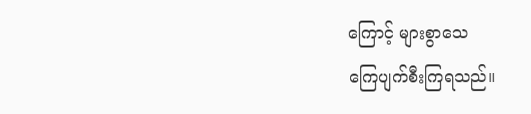ကြောင့် များစွာသေ
ကြေပျက်စီးကြရသည်။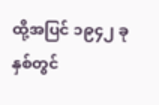ထို့အပြင် ၁၉၄၂ ခုနှစ်တွင်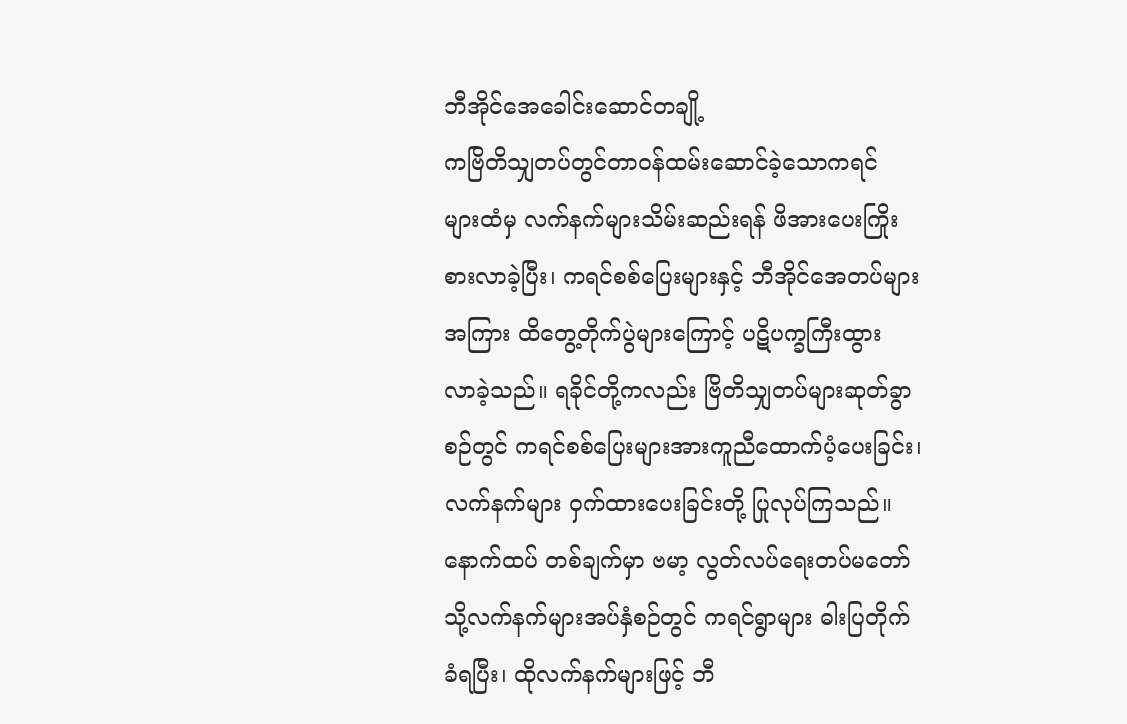ဘီအိုင်အေခေါင်းဆောင်တချို့
ကဗြိတိသျှတပ်တွင်တာဝန်ထမ်းဆောင်ခဲ့သောကရင်
များထံမှ လက်နက်များသိမ်းဆည်းရန် ဖိအားပေးကြိုး
စားလာခဲ့ပြီး၊ ကရင်စစ်ပြေးများနှင့် ဘီအိုင်အေတပ်များ
အကြား ထိတွေ့တိုက်ပွဲများကြောင့် ပဋိပက္ခကြီးထွား
လာခဲ့သည်။ ရခိုင်တို့ကလည်း ဗြိတိသျှတပ်များဆုတ်ခွာ
စဉ်တွင် ကရင်စစ်ပြေးများအားကူညီထောက်ပံ့ပေးခြင်း၊
လက်နက်များ ဝှက်ထားပေးခြင်းတို့ ပြုလုပ်ကြသည်။
နောက်ထပ် တစ်ချက်မှာ ဗမာ့ လွတ်လပ်ရေးတပ်မတော်
သို့လက်နက်များအပ်နှံစဉ်တွင် ကရင်ရွာများ ဓါးပြတိုက်
ခံရပြီး၊ ထိုလက်နက်များဖြင့် ဘီ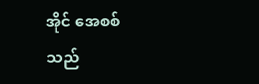အိုင် အေစစ်သည်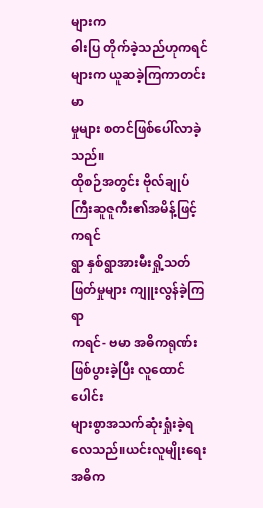များက
ဓါးပြ တိုက်ခဲ့သည်ဟုကရင်များက ယူဆခဲ့ကြကာတင်းမာ
မှုများ စတင်ဖြစ်ပေါ်လာခဲ့သည်။
ထိုစဉ်အတွင်း ဗိုလ်ချုပ်ကြီးဆူဇူကီး၏အမိန့်ဖြင့်ကရင်
ရွာ နှစ်ရွာအားမီးရှို့သတ်ဖြတ်မှုများ ကျူးလွန်ခဲ့ကြရာ
ကရင်- ဗမာ အဓိကရုဏ်းဖြစ်ပွားခဲ့ပြီး လူထောင်ပေါင်း
များစွာအသက်ဆုံးရှုံးခဲ့ရလေသည်။ယင်းလူမျိုးရေးအဓိက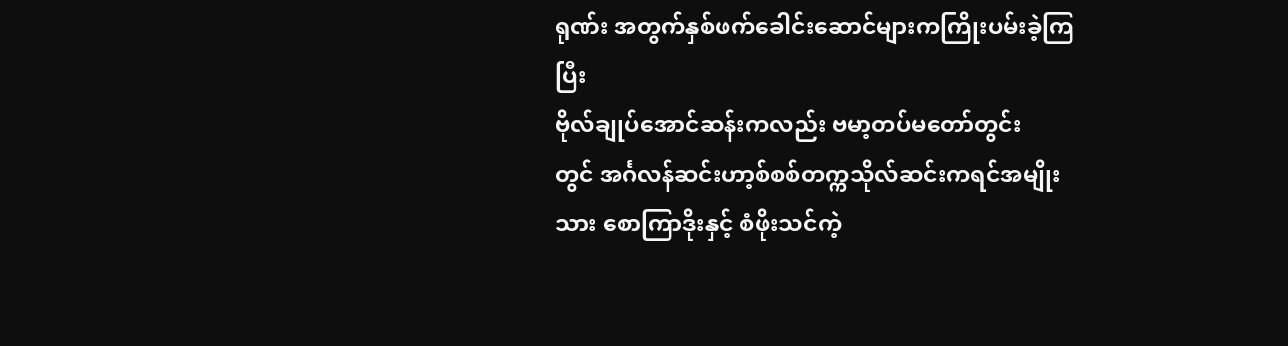ရုဏ်း အတွက်နှစ်ဖက်ခေါင်းဆောင်များကကြိုးပမ်းခဲ့ကြပြီး
ဗိုလ်ချုပ်အောင်ဆန်းကလည်း ဗမာ့တပ်မတော်တွင်း
တွင် အင်္ဂလန်ဆင်းဟာ့စ်စစ်တက္ကသိုလ်ဆင်းကရင်အမျိုး
သား စောကြာဒိုးနှင့် စံဖိုးသင်ကဲ့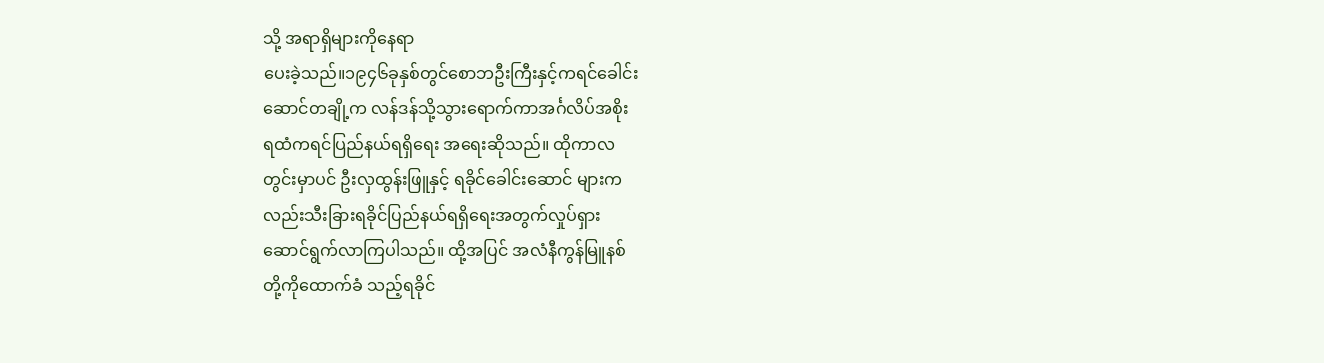သို့ အရာရှိများကိုနေရာ
ပေးခဲ့သည်။၁၉၄၆ခုနှစ်တွင်စောဘဦးကြီးနှင့်ကရင်ခေါင်း
ဆောင်တချို့က လန်ဒန်သို့သွားရောက်ကာအင်္ဂလိပ်အစိုး
ရထံကရင်ပြည်နယ်ရရှိရေး အရေးဆိုသည်။ ထိုကာလ
တွင်းမှာပင် ဦးလှထွန်းဖြူနှင့် ရခိုင်ခေါင်းဆောင် များက
လည်းသီးခြားရခိုင်ပြည်နယ်ရရှိရေးအတွက်လှုပ်ရှား
ဆောင်ရွက်လာကြပါသည်။ ထို့အပြင် အလံနီကွန်မြူနစ်
တို့ကိုထောက်ခံ သည့်ရခိုင်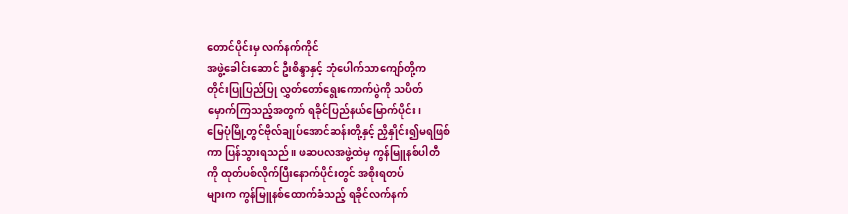တောင်ပိုင်းမှ လက်နက်ကိုင်
အဖွဲ့ခေါင်းဆောင် ဦးစိန္ဒာနှင့် ဘုံပေါက်သာကျော်တို့က
တိုင်းပြုပြည်ပြု လွှတ်တော်ရွေးကောက်ပွဲကို သပိတ်
မှောက်ကြသည့်အတွက် ရခိုင်ပြည်နယ်မြောက်ပိုင်း၊
မြေပုံမြို့တွင်ဗိုလ်ချုပ်အောင်ဆန်းတို့နှင့် ညှိနှိုင်း၍မရဖြစ်
ကာ ပြန်သွားရသည်။ ဖဆပလအဖွဲ့ထဲမှ ကွန်မြူနစ်ပါတီ
ကို ထုတ်ပစ်လိုက်ပြီးနောက်ပိုင်းတွင် အစိုးရတပ်
များက ကွန်မြူနစ်ထောက်ခံသည့် ရခိုင်လက်နက်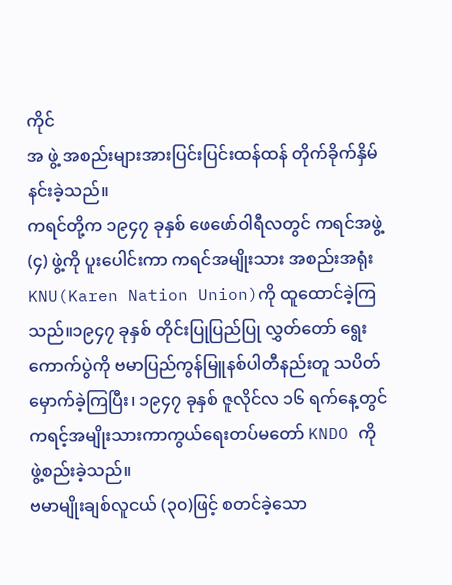ကိုင်
အ ဖွဲ့ အစည်းများအားပြင်းပြင်းထန်ထန် တိုက်ခိုက်နှိမ်
နင်းခဲ့သည်။
ကရင်တို့က ၁၉၄၇ ခုနှစ် ဖေဖော်ဝါရီလတွင် ကရင်အဖွဲ့
(၄) ဖွဲ့ကို ပူးပေါင်းကာ ကရင်အမျိုးသား အစည်းအရုံး
KNU(Karen Nation Union)ကို ထူထောင်ခဲ့ကြ
သည်။၁၉၄၇ ခုနှစ် တိုင်းပြုပြည်ပြု လွှတ်တော် ရွေး
ကောက်ပွဲကို ဗမာပြည်ကွန်မြူနစ်ပါတီနည်းတူ သပိတ်
မှောက်ခဲ့ကြပြီး၊ ၁၉၄၇ ခုနှစ် ဇူလိုင်လ ၁၆ ရက်နေ့တွင်
ကရင့်အမျိုးသားကာကွယ်ရေးတပ်မတော် KNDO ကို
ဖွဲ့စည်းခဲ့သည်။
ဗမာမျိုးချစ်လူငယ် (၃၀)ဖြင့် စတင်ခဲ့သော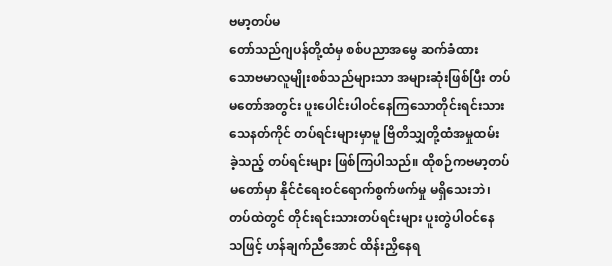ဗမာ့တပ်မ
တော်သည်ဂျပန်တို့ထံမှ စစ်ပညာအမွေ ဆက်ခံထား
သောဗမာလူမျိုးစစ်သည်များသာ အများဆုံးဖြစ်ပြီး တပ်
မတော်အတွင်း ပူးပေါင်းပါဝင်နေကြသောတိုင်းရင်းသား
သေနတ်ကိုင် တပ်ရင်းများမှာမူ ဗြိတိသျှတို့ထံအမှုထမ်း
ခဲ့သည့် တပ်ရင်းများ ဖြစ်ကြပါသည်။ ထိုစဉ်ကဗမာ့တပ်
မတော်မှာ နိုင်ငံရေးဝင်ရောက်စွက်ဖက်မှု မရှိသေးဘဲ၊
တပ်ထဲတွင် တိုင်းရင်းသားတပ်ရင်းများ ပူးတွဲပါဝင်နေ
သဖြင့် ဟန်ချက်ညီအောင် ထိန်းညှိနေရ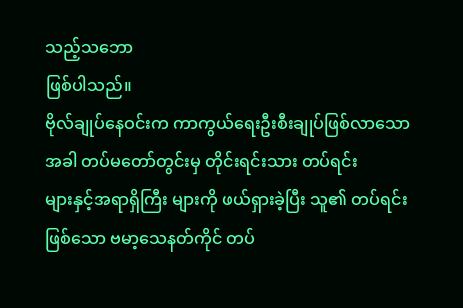သည့်သဘော
ဖြစ်ပါသည်။
ဗိုလ်ချုပ်နေဝင်းက ကာကွယ်ရေးဦးစီးချုပ်ဖြစ်လာသော
အခါ တပ်မတော်တွင်းမှ တိုင်းရင်းသား တပ်ရင်း
များနှင့်အရာရှိကြီး များကို ဖယ်ရှားခဲ့ပြီး သူ၏ တပ်ရင်း
ဖြစ်သော ဗမာ့သေနတ်ကိုင် တပ်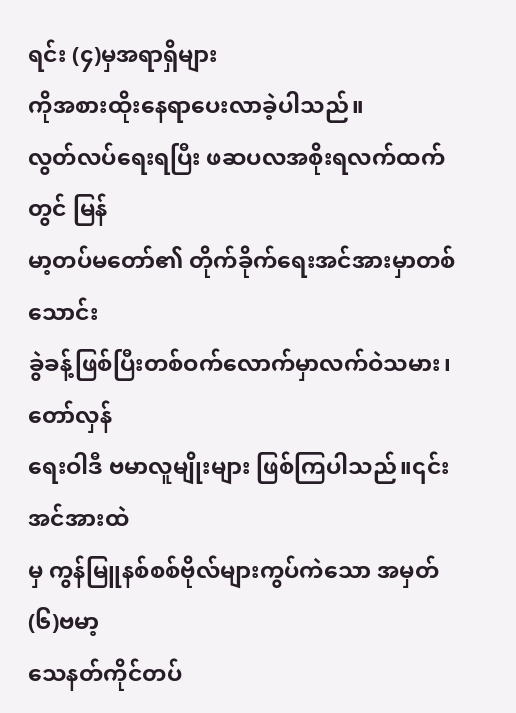ရင်း (၄)မှအရာရှိများ
ကိုအစားထိုးနေရာပေးလာခဲ့ပါသည်။
လွတ်လပ်ရေးရပြီး ဖဆပလအစိုးရလက်ထက်တွင် မြန်
မာ့တပ်မတော်၏ တိုက်ခိုက်ရေးအင်အားမှာတစ်သောင်း
ခွဲခန့်ဖြစ်ပြီးတစ်ဝက်လောက်မှာလက်ဝဲသမား၊တော်လှန်
ရေးဝါဒီ ဗမာလူမျိုးများ ဖြစ်ကြပါသည်။၎င်းအင်အားထဲ
မှ ကွန်မြူနစ်စစ်ဗိုလ်များကွပ်ကဲသော အမှတ် (၆)ဗမာ့
သေနတ်ကိုင်တပ်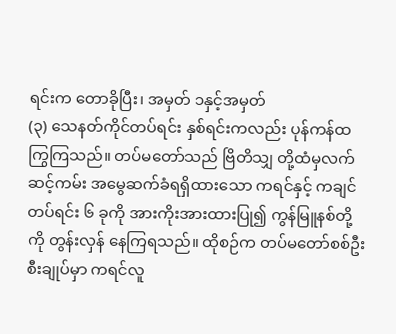ရင်းက တောခိုပြီး၊ အမှတ် ၁နှင့်အမှတ်
(၃) သေနတ်ကိုင်တပ်ရင်း နှစ်ရင်းကလည်း ပုန်ကန်ထ
ကြွကြသည်။ တပ်မတော်သည် ဗြိတိသျှ တို့ထံမှလက်
ဆင့်ကမ်း အမွေဆက်ခံရရှိထားသော ကရင်နှင့် ကချင်
တပ်ရင်း ၆ ခုကို အားကိုးအားထားပြု၍ ကွန်မြူနစ်တို့
ကို တွန်းလှန် နေကြရသည်။ ထိုစဉ်က တပ်မတော်စစ်ဦး
စီးချုပ်မှာ ကရင်လူ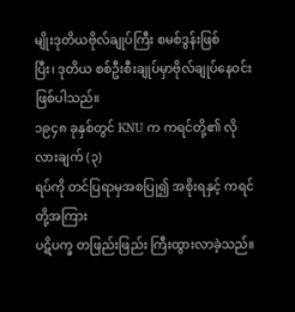မျိုးဒုတိယဗိုလ်ချုပ်ကြီး စမစ်ဒွန်းဖြစ်
ပြီး၊ ဒုတိယ စစ်ဦးစီးချုပ်မှာဗိုလ်ချုပ်နေဝင်းဖြစ်ပါသည်။
၁၉၄၈ ခုနှစ်တွင် KNU က ကရင်တို့၏ လိုလားချက် (၃)
ရပ်ကို တင်ပြရာမှအစပြု၍ အစိုးရနှင့် ကရင်တို့အကြား
ပဋိပက္ခ တဖြည်းဖြည်း ကြီးထွားလာခဲ့သည်။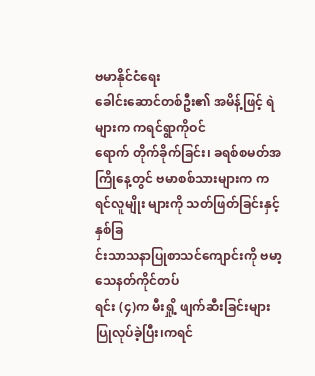ဗမာနိုင်ငံရေး
ခေါင်းဆောင်တစ်ဦး၏ အမိန့်ဖြင့် ရဲများက ကရင်ရွာကိုဝင်
ရောက် တိုက်ခိုက်ခြင်း၊ ခရစ်စမတ်အကြိုနေ့တွင် ဗမာစစ်သားများက ကရင်လူမျိုး များကို သတ်ဖြတ်ခြင်းနှင့်နှစ်ခြ
င်းသာသနာပြုစာသင်ကျောင်းကို ဗမာ့သေနတ်ကိုင်တပ်
ရင်း (၄)က မီးရှို့ ဖျက်ဆီးခြင်းများ ပြုလုပ်ခဲ့ပြီး၊ကရင်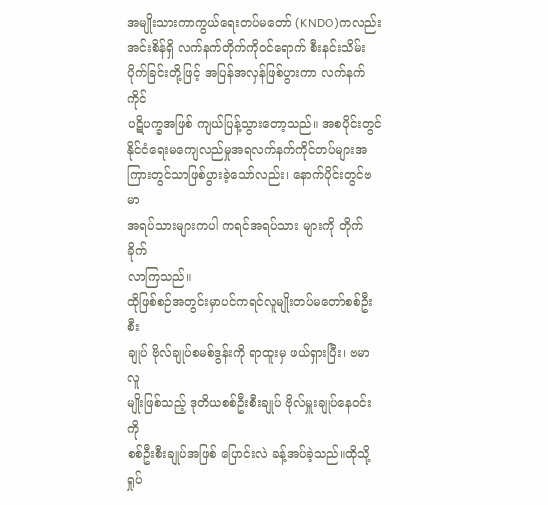အမျိုးသားကာကွယ်ရေးတပ်မတော် (KNDO)ကလည်း
အင်းစိန်ရှိ လက်နက်တိုက်ကိုဝင်ရောက် စီးနင်းသိမ်း
ပိုက်ခြင်းတို့ဖြင့် အပြန်အလှန်ဖြစ်ပွားကာ လက်နက်ကိုင်
ပဋိပက္ခအဖြစ် ကျယ်ပြန့်သွားတော့သည်။ အစပိုင်းတွင်
နိုင်ငံရေးမကျေလည်မှုအရလက်နက်ကိုင်တပ်များအ
ကြားတွင်သာဖြစ်ပွားခဲ့သော်လည်း၊ နောက်ပိုင်းတွင်ဗမာ
အရပ်သားများကပါ ကရင်အရပ်သား များကို တိုက်ခိုက်
လာကြသည်။
ထိုဖြစ်စဉ်အတွင်းမှာပင်ကရင်လူမျိုးတပ်မတော်စစ်ဦးစီး
ချုပ် ဗိုလ်ချုပ်စမစ်ဒွန်းကို ရာထူးမှ ဖယ်ရှားပြီး၊ ဗမာလူ
မျိုးဖြစ်သည့် ဒုတိယစစ်ဦးစီးချုပ် ဗိုလ်မှူးချုပ်နေဝင်းကို
စစ်ဦးစီးချုပ်အဖြစ် ပြောင်းလဲ ခန့်အပ်ခဲ့သည်။ထိုသို့ရှုပ်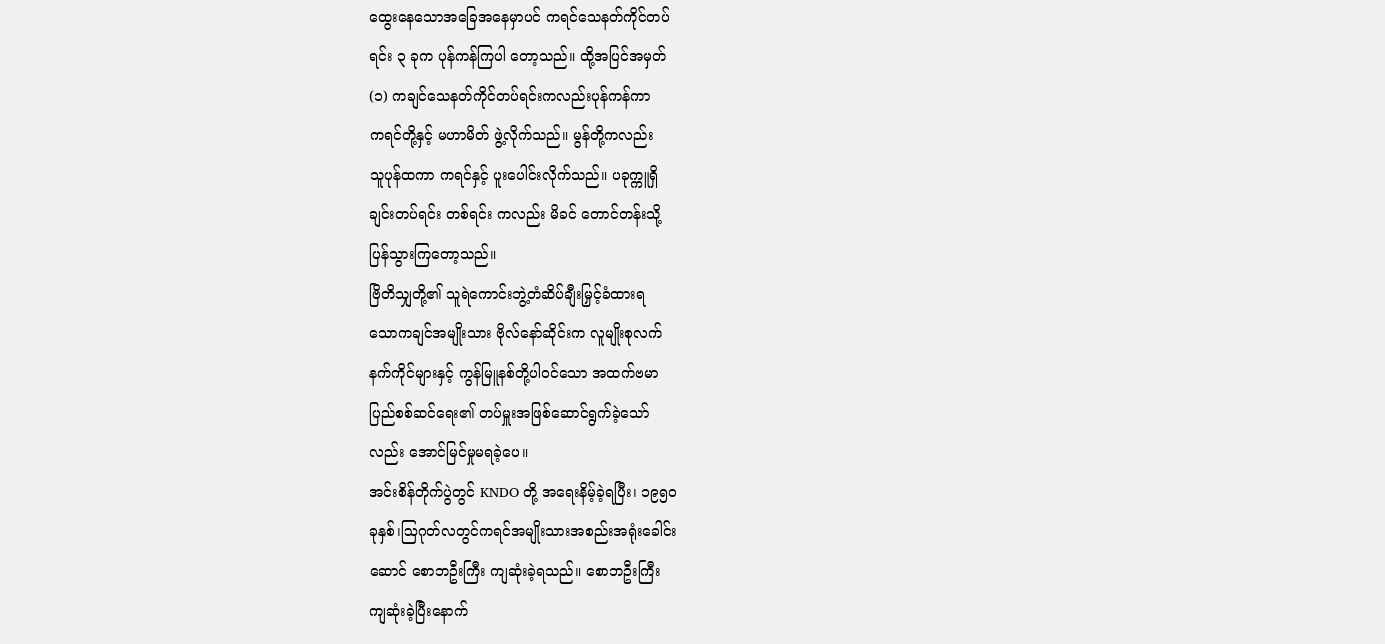ထွေးနေသောအခြေအနေမှာပင် ကရင်သေနတ်ကိုင်တပ်
ရင်း ၃ ခုက ပုန်ကန်ကြပါ တော့သည်။ ထို့အပြင်အမှတ်
(၁) ကချင်သေနတ်ကိုင်တပ်ရင်းကလည်းပုန်ကန်ကာ
ကရင်တို့နှင့် မဟာမိတ် ဖွဲ့လိုက်သည်။ မွန်တို့ကလည်း
သူပုန်ထကာ ကရင်နှင့် ပူးပေါင်းလိုက်သည်။ ပခုက္ကူရှိ
ချင်းတပ်ရင်း တစ်ရင်း ကလည်း မိခင် တောင်တန်းသို့
ပြန်သွားကြတော့သည်။
ဗြိတိသျှတို့၏ သူရဲကောင်းဘွဲ့တံဆိပ်ချီးမြှင့်ခံထားရ
သောကချင်အမျိုးသား ဗိုလ်နော်ဆိုင်းက လူမျိုးစုလက်
နက်ကိုင်များနှင့် ကွန်မြူနစ်တို့ပါဝင်သော အထက်ဗမာ
ပြည်စစ်ဆင်ရေး၏ တပ်မှူးအဖြစ်ဆောင်ရွက်ခဲ့သော်
လည်း အောင်မြင်မှုမရခဲ့ပေ။
အင်းစိန်တိုက်ပွဲတွင် KNDO တို့ အရေးနိမ့်ခဲ့ရပြီး၊ ၁၉၅၀
ခုနှစ်၊ဩဂုတ်လတွင်ကရင်အမျိုးသားအစည်းအရုံးခေါင်း
ဆောင် စောဘဦးကြီး ကျဆုံးခဲ့ရသည်။ စောဘဦးကြီး
ကျဆုံးခဲ့ပြီးနောက်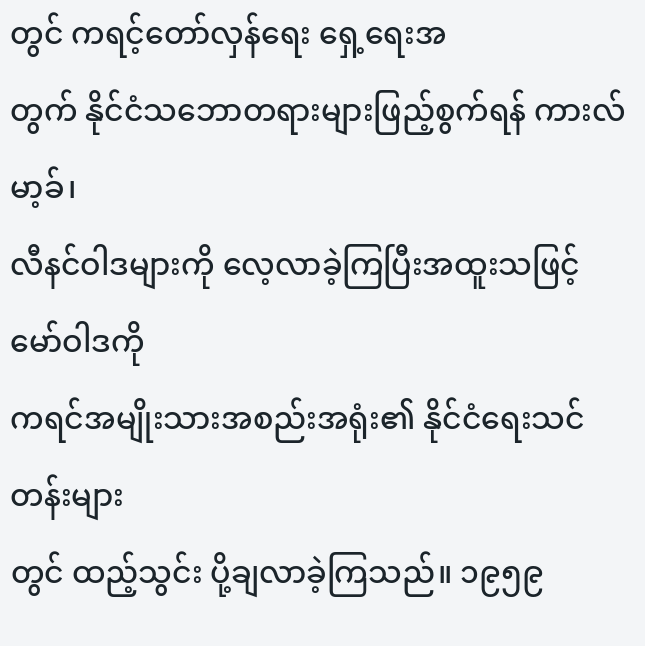တွင် ကရင့်တော်လှန်ရေး ရှေ့ရေးအ
တွက် နိုင်ငံသဘောတရားများဖြည့်စွက်ရန် ကားလ်မာ့ခ်၊
လီနင်ဝါဒများကို လေ့လာခဲ့ကြပြီးအထူးသဖြင့် မော်ဝါဒကို
ကရင်အမျိုးသားအစည်းအရုံး၏ နိုင်ငံရေးသင်တန်းများ
တွင် ထည့်သွင်း ပို့ချလာခဲ့ကြသည်။ ၁၉၅၉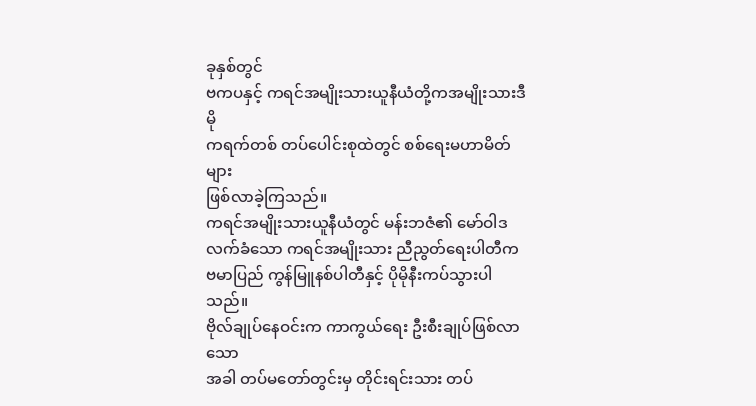ခုနှစ်တွင်
ဗကပနှင့် ကရင်အမျိုးသားယူနီယံတို့ကအမျိုးသားဒီမို
ကရက်တစ် တပ်ပေါင်းစုထဲတွင် စစ်ရေးမဟာမိတ်များ
ဖြစ်လာခဲ့ကြသည်။
ကရင်အမျိုးသားယူနီယံတွင် မန်းဘဇံ၏ မော်ဝါဒ
လက်ခံသော ကရင်အမျိုးသား ညီညွတ်ရေးပါတီက
ဗမာပြည် ကွန်မြူနစ်ပါတီနှင့် ပိုမိုနီးကပ်သွားပါသည်။
ဗိုလ်ချုပ်နေဝင်းက ကာကွယ်ရေး ဦးစီးချုပ်ဖြစ်လာသော
အခါ တပ်မတော်တွင်းမှ တိုင်းရင်းသား တပ်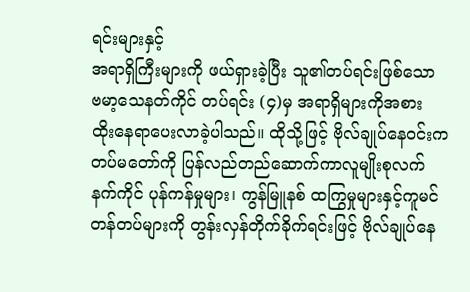ရင်းများနှင့်
အရာရှိကြီးများကို ဖယ်ရှားခဲ့ပြီး သူ၏တပ်ရင်းဖြစ်သော
ဗမာ့သေနတ်ကိုင် တပ်ရင်း (၄)မှ အရာရှိများကိုအစား
ထိုးနေရာပေးလာခဲ့ပါသည်။ ထိုသို့ဖြင့် ဗိုလ်ချုပ်နေဝင်းက
တပ်မတော်ကို ပြန်လည်တည်ဆောက်ကာလူမျိုးစုလက်
နက်ကိုင် ပုန်ကန်မှုများ၊ ကွန်မြူနစ် ထကြွမှုများနှင့်ကူမင်
တန်တပ်များကို တွန်းလှန်တိုက်ခိုက်ရင်းဖြင့် ဗိုလ်ချုပ်နေ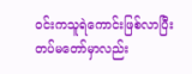ဝင်းကသူရဲကောင်းဖြစ်လာပြီးတပ်မတော်မှာလည်း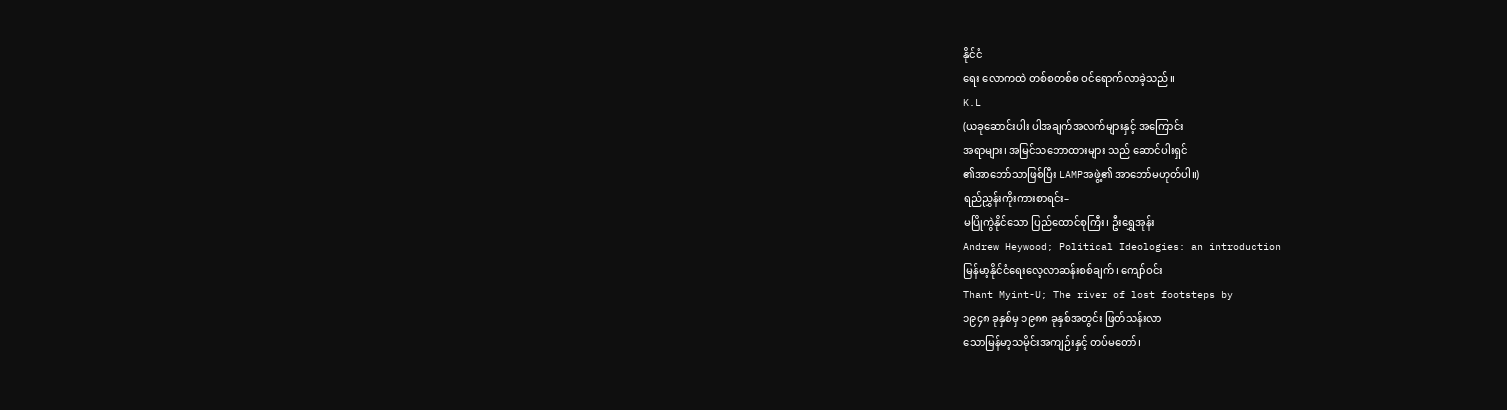နိုင်ငံ
ရေး လောကထဲ တစ်စတစ်စ ဝင်ရောက်လာခဲ့သည်။
K.L
(ယခုဆောင်းပါး ပါအချက်အလက်များနှင့် အကြောင်း
အရာများ၊ အမြင်သဘောထားများ သည် ဆောင်ပါးရှင်
၏အာဘော်သာဖြစ်ပြီး LAMPအဖွဲ့၏ အာဘော်မဟုတ်ပါ။)
ရည်ညွှန်းကိုးကားစာရင်း–
မပြိုကွဲနိုင်သော ပြည်ထောင်စုကြီး၊ ဦးရွှေအုန်း
Andrew Heywood; Political Ideologies: an introduction
မြန်မာ့နိုင်ငံရေးလေ့လာဆန်းစစ်ချက်၊ ကျော်ဝင်း
Thant Myint-U; The river of lost footsteps by
၁၉၄၈ ခုနှစ်မှ ၁၉၈၈ ခုနှစ်အတွင်း ဖြတ်သန်းလာ
သောမြန်မာ့သမိုင်းအကျဉ်းနှင့် တပ်မတော်၊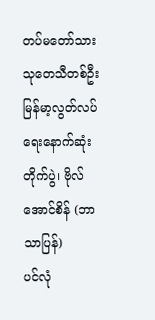တပ်မတော်သားသုတေသီတစ်ဦး
မြန်မာ့လွတ်လပ်ရေးနောက်ဆုံးတိုက်ပွဲ၊ ဗိုလ်အောင်စိန် (ဘာသာပြန်)
ပင်လုံ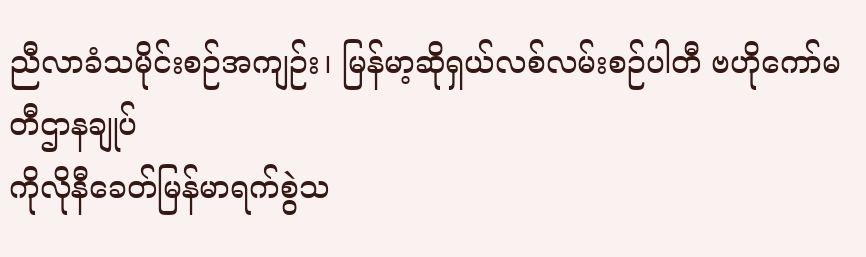ညီလာခံသမိုင်းစဉ်အကျဉ်း၊ မြန်မာ့ဆိုရှယ်လစ်လမ်းစဉ်ပါတီ ဗဟိုကော်မတီဌာနချုပ်
ကိုလိုနီခေတ်မြန်မာရက်စွဲသ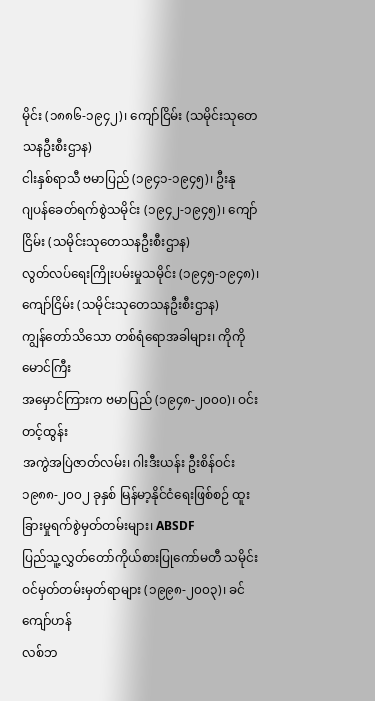မိုင်း (၁၈၈၆-၁၉၄၂)၊ ကျော်ငြိမ်း (သမိုင်းသုတေသနဦးစီးဌာန)
ငါးနှစ်ရာသီ ဗမာပြည် (၁၉၄၁-၁၉၄၅)၊ ဦးနု
ဂျပန်ခေတ်ရက်စွဲသမိုင်း (၁၉၄၂-၁၉၄၅)၊ ကျော်ငြိမ်း (သမိုင်းသုတေသနဦးစီးဌာန)
လွတ်လပ်ရေးကြိုးပမ်းမှုသမိုင်း (၁၉၄၅-၁၉၄၈)၊ ကျော်ငြိမ်း (သမိုင်းသုတေသနဦးစီးဌာန)
ကျွန်တော်သိသော တစ်ရံရောအခါများ၊ ကိုကိုမောင်ကြီး
အမှောင်ကြားက ဗမာပြည် (၁၉၄၈-၂၀၀၀)၊ ဝင်းတင့်ထွန်း
အကွဲအပြဲဇာတ်လမ်း၊ ဂါးဒီးယန်း ဦးစိန်ဝင်း
၁၉၈၈-၂၀၀၂ ခုနှစ် မြန်မာ့နိုင်ငံရေးဖြစ်စဉ် ထူးခြားမှုရက်စွဲမှတ်တမ်းများ၊ ABSDF
ပြည်သူ့လွှတ်တော်ကိုယ်စားပြုကော်မတီ သမိုင်းဝင်မှတ်တမ်းမှတ်ရာများ (၁၉၉၈-၂၀၀၃)၊ ခင်ကျော်ဟန်
လစ်ဘ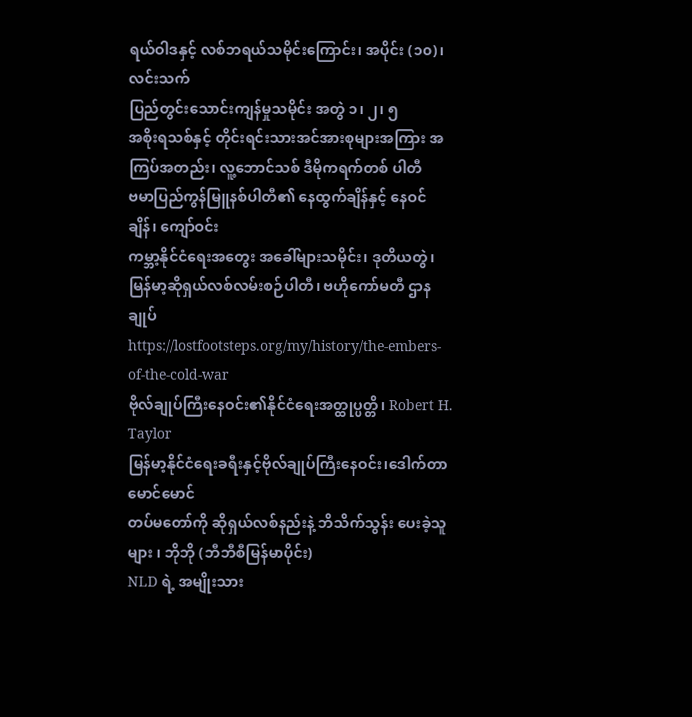ရယ်ဝါဒနှင့် လစ်ဘရယ်သမိုင်းကြောင်း၊ အပိုင်း (၁၀)၊ လင်းသက်
ပြည်တွင်းသောင်းကျန်မှုသမိုင်း အတွဲ ၁၊ ၂၊ ၅
အစိုးရသစ်နှင့် တိုင်းရင်းသားအင်အားစုများအကြား အကြပ်အတည်း၊ လူ့ဘောင်သစ် ဒီမိုကရက်တစ် ပါတီ
ဗမာပြည်ကွန်မြူနစ်ပါတီ၏ နေထွက်ချိန်နှင့် နေဝင်ချိန်၊ ကျော်ဝင်း
ကမ္ဘာ့နိုင်ငံရေးအတွေး အခေါ်များသမိုင်း၊ ဒုတိယတွဲ၊ မြန်မာ့ဆိုရှယ်လစ်လမ်းစဉ်ပါတီ၊ ဗဟိုကော်မတီ ဌာနချုပ်
https://lostfootsteps.org/my/history/the-embers-of-the-cold-war
ဗိုလ်ချုပ်ကြီးနေဝင်း၏နိုင်ငံရေးအတ္ထုပ္ပတ္တိ၊ Robert H. Taylor
မြန်မာ့နိုင်ငံရေးခရီးနှင့်ဗိုလ်ချုပ်ကြီးနေဝင်း၊ဒေါက်တာမောင်မောင်
တပ်မတော်ကို ဆိုရှယ်လစ်နည်းနဲ့ ဘိသိက်သွန်း ပေးခဲ့သူများ ၊ ဘိုဘို (ဘီဘီစီမြန်မာပိုင်း)
NLD ရဲ့ အမျိုးသား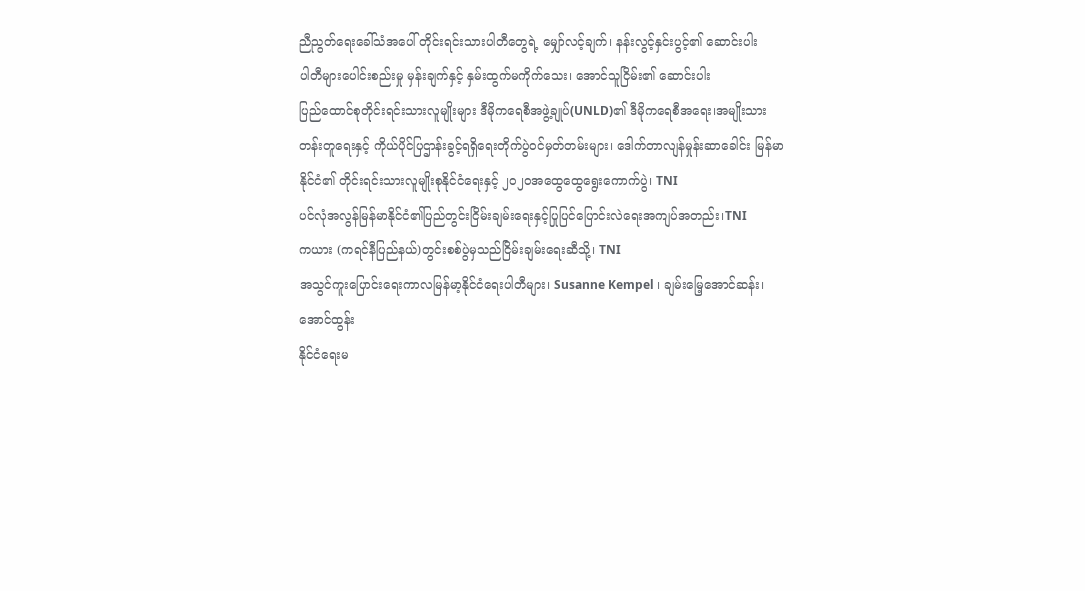ညီညွတ်ရေးခေါ်သံအပေါ် တိုင်းရင်းသားပါတီတွေရဲ့ မျှော်လင့်ချက်၊ နန်းလွင့်နှင်းပွင့်၏ ဆောင်းပါး
ပါတီများပေါင်းစည်းမှု မှန်းချက်နှင့် နှမ်းထွက်မကိုက်သေး၊ အောင်သူငြိမ်း၏ ဆောင်းပါး
ပြည်ထောင်စုတိုင်းရင်းသားလူမျိုးများ ဒီမိုကရေစီအဖွဲ့ချုပ်(UNLD)၏ ဒီမိုကရေစီအရေး၊အမျိုးသား တန်းတူရေးနှင့် ကိုယ်ပိုင်ပြဌာန်းခွင့်ရရှိရေးတိုက်ပွဲဝင်မှတ်တမ်းများ၊ ဒေါက်တာလျန်မှုန်းဆာခေါင်း မြန်မာနိုင်ငံ၏ တိုင်းရင်းသားလူမျိုးစုနိုင်ငံရေးနှင့် ၂၀၂၀အထွေထွေရွေးကောက်ပွဲ၊ TNI
ပင်လုံအလွန်မြန်မာနိုင်ငံ၏ပြည်တွင်းငြိမ်းချမ်းရေးနှင့်ပြုပြင်ပြောင်းလဲရေးအကျပ်အတည်း၊TNI
ကယား (ကရင်နီပြည်နယ်)တွင်းစစ်ပွဲမှသည်ငြိမ်းချမ်းရေးဆီသို့၊ TNI
အသွင်ကူးပြောင်းရေးကာလမြန်မာ့နိုင်ငံရေးပါတီများ၊ Susanne Kempel ၊ ချမ်းမြေ့အောင်ဆန်း၊
အောင်ထွန်း
နိုင်ငံရေးမ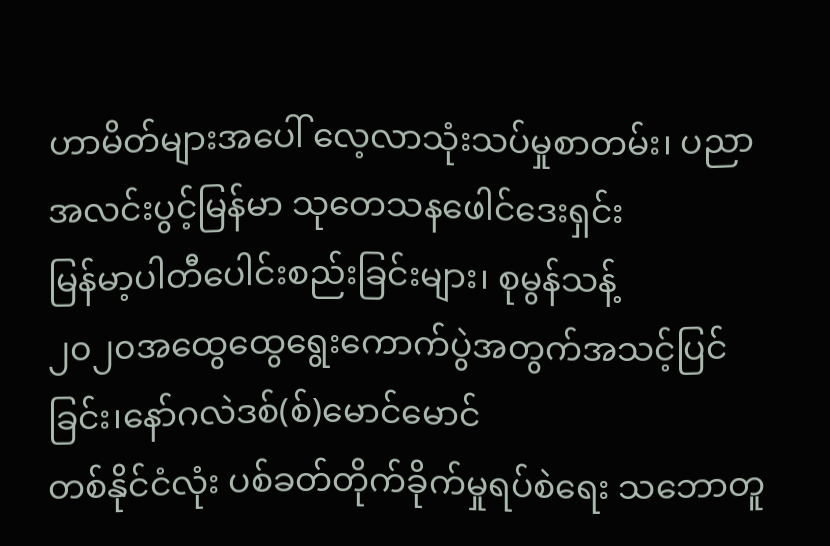ဟာမိတ်များအပေါ် လေ့လာသုံးသပ်မှုစာတမ်း၊ ပညာအလင်းပွင့်မြန်မာ သုတေသနဖေါင်ဒေးရှင်း
မြန်မာ့ပါတီပေါင်းစည်းခြင်းများ၊ စုမွန်သန့်
၂၀၂၀အထွေထွေရွေးကောက်ပွဲအတွက်အသင့်ပြင်ခြင်း၊နော်ဂလဲဒစ်(စ်)မောင်မောင်
တစ်နိုင်ငံလုံး ပစ်ခတ်တိုက်ခိုက်မှုရပ်စဲရေး သဘောတူ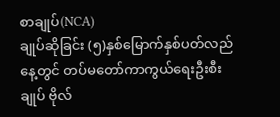စာချုပ်(NCA)
ချုပ်ဆိုခြင်း (၅)နှစ်မြောက်နှစ်ပတ်လည်နေ့တွင် တပ်မတော်ကာကွယ်ရေးဦးစီးချုပ် ဗိုလ်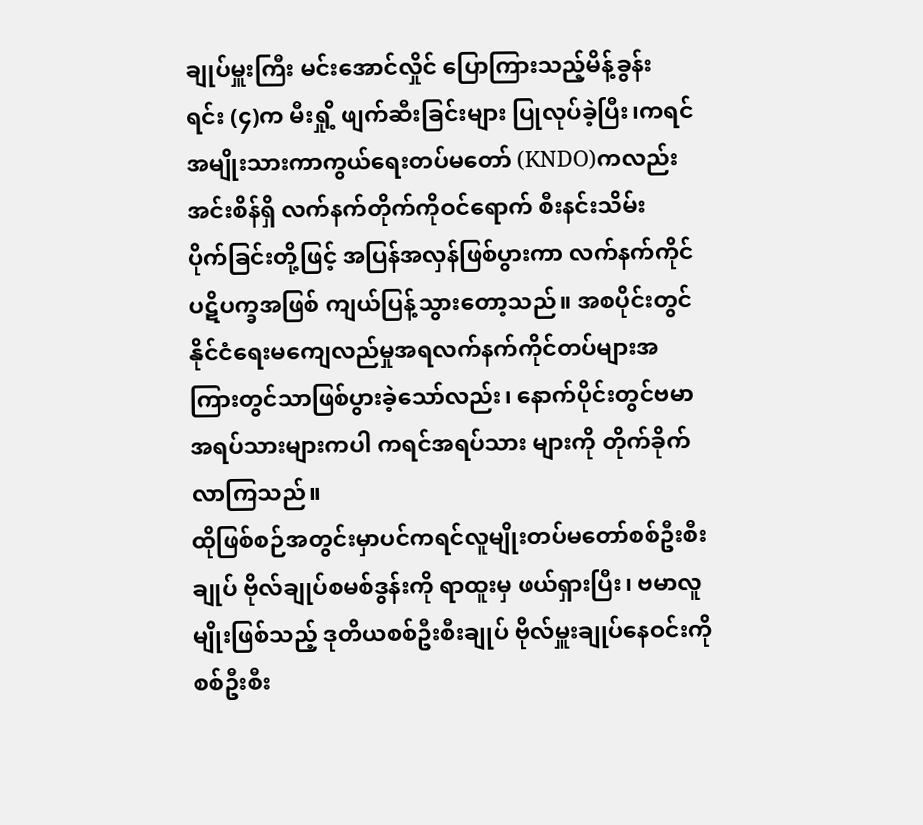ချုပ်မှူးကြီး မင်းအောင်လှိုင် ပြောကြားသည့်မိန့်ခွန်း
ရင်း (၄)က မီးရှို့ ဖျက်ဆီးခြင်းများ ပြုလုပ်ခဲ့ပြီး၊ကရင်
အမျိုးသားကာကွယ်ရေးတပ်မတော် (KNDO)ကလည်း
အင်းစိန်ရှိ လက်နက်တိုက်ကိုဝင်ရောက် စီးနင်းသိမ်း
ပိုက်ခြင်းတို့ဖြင့် အပြန်အလှန်ဖြစ်ပွားကာ လက်နက်ကိုင်
ပဋိပက္ခအဖြစ် ကျယ်ပြန့်သွားတော့သည်။ အစပိုင်းတွင်
နိုင်ငံရေးမကျေလည်မှုအရလက်နက်ကိုင်တပ်များအ
ကြားတွင်သာဖြစ်ပွားခဲ့သော်လည်း၊ နောက်ပိုင်းတွင်ဗမာ
အရပ်သားများကပါ ကရင်အရပ်သား များကို တိုက်ခိုက်
လာကြသည်။
ထိုဖြစ်စဉ်အတွင်းမှာပင်ကရင်လူမျိုးတပ်မတော်စစ်ဦးစီး
ချုပ် ဗိုလ်ချုပ်စမစ်ဒွန်းကို ရာထူးမှ ဖယ်ရှားပြီး၊ ဗမာလူ
မျိုးဖြစ်သည့် ဒုတိယစစ်ဦးစီးချုပ် ဗိုလ်မှူးချုပ်နေဝင်းကို
စစ်ဦးစီး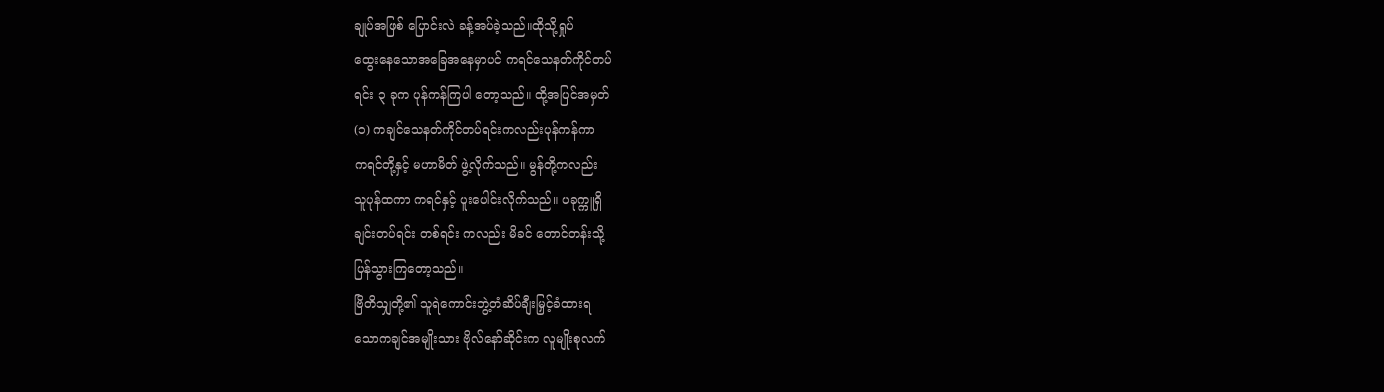ချုပ်အဖြစ် ပြောင်းလဲ ခန့်အပ်ခဲ့သည်။ထိုသို့ရှုပ်
ထွေးနေသောအခြေအနေမှာပင် ကရင်သေနတ်ကိုင်တပ်
ရင်း ၃ ခုက ပုန်ကန်ကြပါ တော့သည်။ ထို့အပြင်အမှတ်
(၁) ကချင်သေနတ်ကိုင်တပ်ရင်းကလည်းပုန်ကန်ကာ
ကရင်တို့နှင့် မဟာမိတ် ဖွဲ့လိုက်သည်။ မွန်တို့ကလည်း
သူပုန်ထကာ ကရင်နှင့် ပူးပေါင်းလိုက်သည်။ ပခုက္ကူရှိ
ချင်းတပ်ရင်း တစ်ရင်း ကလည်း မိခင် တောင်တန်းသို့
ပြန်သွားကြတော့သည်။
ဗြိတိသျှတို့၏ သူရဲကောင်းဘွဲ့တံဆိပ်ချီးမြှင့်ခံထားရ
သောကချင်အမျိုးသား ဗိုလ်နော်ဆိုင်းက လူမျိုးစုလက်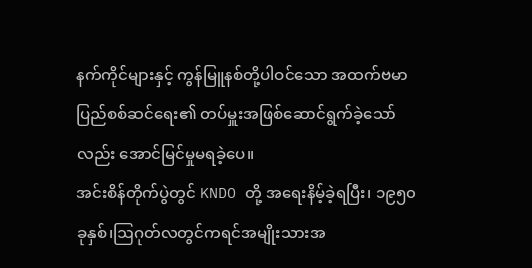နက်ကိုင်များနှင့် ကွန်မြူနစ်တို့ပါဝင်သော အထက်ဗမာ
ပြည်စစ်ဆင်ရေး၏ တပ်မှူးအဖြစ်ဆောင်ရွက်ခဲ့သော်
လည်း အောင်မြင်မှုမရခဲ့ပေ။
အင်းစိန်တိုက်ပွဲတွင် KNDO တို့ အရေးနိမ့်ခဲ့ရပြီး၊ ၁၉၅၀
ခုနှစ်၊ဩဂုတ်လတွင်ကရင်အမျိုးသားအ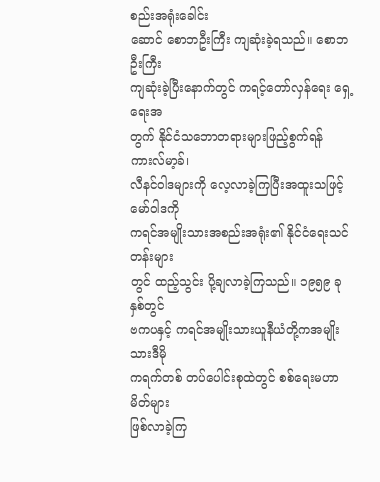စည်းအရုံးခေါင်း
ဆောင် စောဘဦးကြီး ကျဆုံးခဲ့ရသည်။ စောဘဦးကြီး
ကျဆုံးခဲ့ပြီးနောက်တွင် ကရင့်တော်လှန်ရေး ရှေ့ရေးအ
တွက် နိုင်ငံသဘောတရားများဖြည့်စွက်ရန် ကားလ်မာ့ခ်၊
လီနင်ဝါဒများကို လေ့လာခဲ့ကြပြီးအထူးသဖြင့် မော်ဝါဒကို
ကရင်အမျိုးသားအစည်းအရုံး၏ နိုင်ငံရေးသင်တန်းများ
တွင် ထည့်သွင်း ပို့ချလာခဲ့ကြသည်။ ၁၉၅၉ ခုနှစ်တွင်
ဗကပနှင့် ကရင်အမျိုးသားယူနီယံတို့ကအမျိုးသားဒီမို
ကရက်တစ် တပ်ပေါင်းစုထဲတွင် စစ်ရေးမဟာမိတ်များ
ဖြစ်လာခဲ့ကြ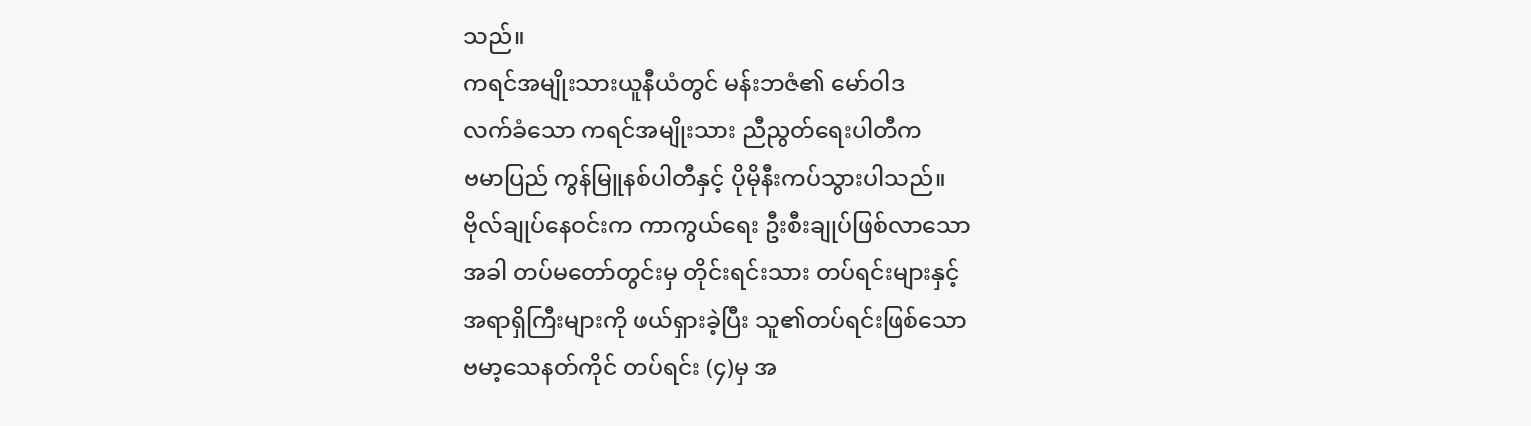သည်။
ကရင်အမျိုးသားယူနီယံတွင် မန်းဘဇံ၏ မော်ဝါဒ
လက်ခံသော ကရင်အမျိုးသား ညီညွတ်ရေးပါတီက
ဗမာပြည် ကွန်မြူနစ်ပါတီနှင့် ပိုမိုနီးကပ်သွားပါသည်။
ဗိုလ်ချုပ်နေဝင်းက ကာကွယ်ရေး ဦးစီးချုပ်ဖြစ်လာသော
အခါ တပ်မတော်တွင်းမှ တိုင်းရင်းသား တပ်ရင်းများနှင့်
အရာရှိကြီးများကို ဖယ်ရှားခဲ့ပြီး သူ၏တပ်ရင်းဖြစ်သော
ဗမာ့သေနတ်ကိုင် တပ်ရင်း (၄)မှ အ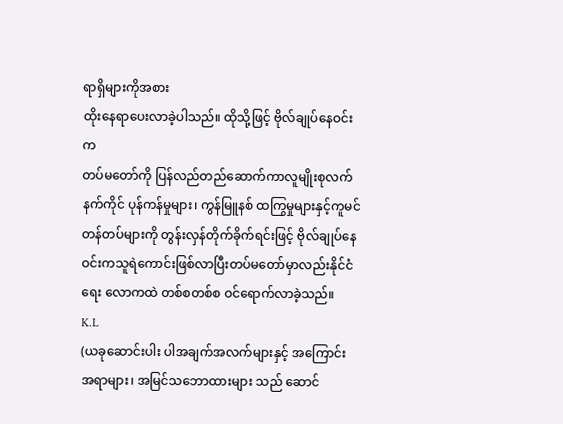ရာရှိများကိုအစား
ထိုးနေရာပေးလာခဲ့ပါသည်။ ထိုသို့ဖြင့် ဗိုလ်ချုပ်နေဝင်းက
တပ်မတော်ကို ပြန်လည်တည်ဆောက်ကာလူမျိုးစုလက်
နက်ကိုင် ပုန်ကန်မှုများ၊ ကွန်မြူနစ် ထကြွမှုများနှင့်ကူမင်
တန်တပ်များကို တွန်းလှန်တိုက်ခိုက်ရင်းဖြင့် ဗိုလ်ချုပ်နေ
ဝင်းကသူရဲကောင်းဖြစ်လာပြီးတပ်မတော်မှာလည်းနိုင်ငံ
ရေး လောကထဲ တစ်စတစ်စ ဝင်ရောက်လာခဲ့သည်။
K.L
(ယခုဆောင်းပါး ပါအချက်အလက်များနှင့် အကြောင်း
အရာများ၊ အမြင်သဘောထားများ သည် ဆောင်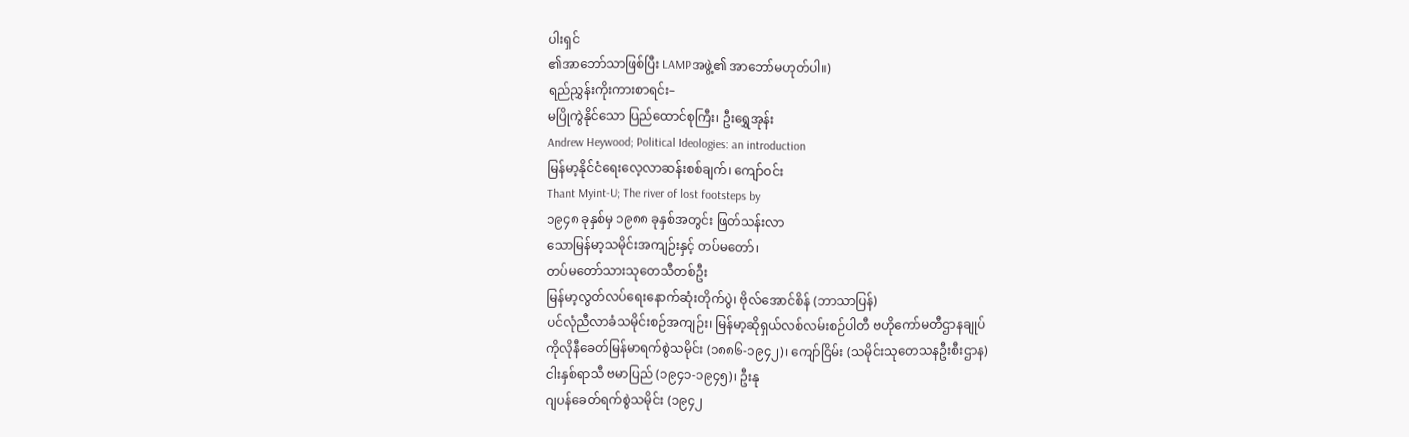ပါးရှင်
၏အာဘော်သာဖြစ်ပြီး LAMPအဖွဲ့၏ အာဘော်မဟုတ်ပါ။)
ရည်ညွှန်းကိုးကားစာရင်း–
မပြိုကွဲနိုင်သော ပြည်ထောင်စုကြီး၊ ဦးရွှေအုန်း
Andrew Heywood; Political Ideologies: an introduction
မြန်မာ့နိုင်ငံရေးလေ့လာဆန်းစစ်ချက်၊ ကျော်ဝင်း
Thant Myint-U; The river of lost footsteps by
၁၉၄၈ ခုနှစ်မှ ၁၉၈၈ ခုနှစ်အတွင်း ဖြတ်သန်းလာ
သောမြန်မာ့သမိုင်းအကျဉ်းနှင့် တပ်မတော်၊
တပ်မတော်သားသုတေသီတစ်ဦး
မြန်မာ့လွတ်လပ်ရေးနောက်ဆုံးတိုက်ပွဲ၊ ဗိုလ်အောင်စိန် (ဘာသာပြန်)
ပင်လုံညီလာခံသမိုင်းစဉ်အကျဉ်း၊ မြန်မာ့ဆိုရှယ်လစ်လမ်းစဉ်ပါတီ ဗဟိုကော်မတီဌာနချုပ်
ကိုလိုနီခေတ်မြန်မာရက်စွဲသမိုင်း (၁၈၈၆-၁၉၄၂)၊ ကျော်ငြိမ်း (သမိုင်းသုတေသနဦးစီးဌာန)
ငါးနှစ်ရာသီ ဗမာပြည် (၁၉၄၁-၁၉၄၅)၊ ဦးနု
ဂျပန်ခေတ်ရက်စွဲသမိုင်း (၁၉၄၂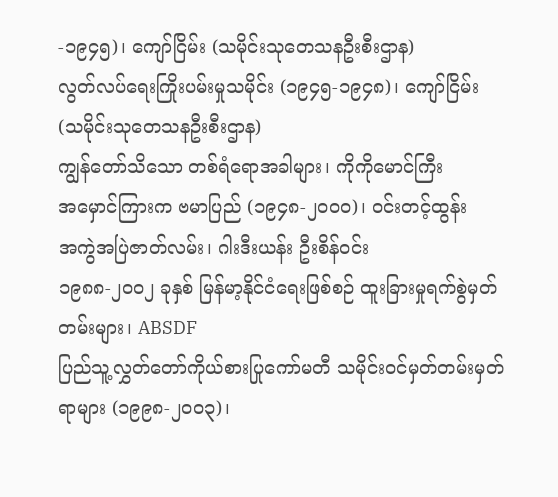-၁၉၄၅)၊ ကျော်ငြိမ်း (သမိုင်းသုတေသနဦးစီးဌာန)
လွတ်လပ်ရေးကြိုးပမ်းမှုသမိုင်း (၁၉၄၅-၁၉၄၈)၊ ကျော်ငြိမ်း (သမိုင်းသုတေသနဦးစီးဌာန)
ကျွန်တော်သိသော တစ်ရံရောအခါများ၊ ကိုကိုမောင်ကြီး
အမှောင်ကြားက ဗမာပြည် (၁၉၄၈-၂၀၀၀)၊ ဝင်းတင့်ထွန်း
အကွဲအပြဲဇာတ်လမ်း၊ ဂါးဒီးယန်း ဦးစိန်ဝင်း
၁၉၈၈-၂၀၀၂ ခုနှစ် မြန်မာ့နိုင်ငံရေးဖြစ်စဉ် ထူးခြားမှုရက်စွဲမှတ်တမ်းများ၊ ABSDF
ပြည်သူ့လွှတ်တော်ကိုယ်စားပြုကော်မတီ သမိုင်းဝင်မှတ်တမ်းမှတ်ရာများ (၁၉၉၈-၂၀၀၃)၊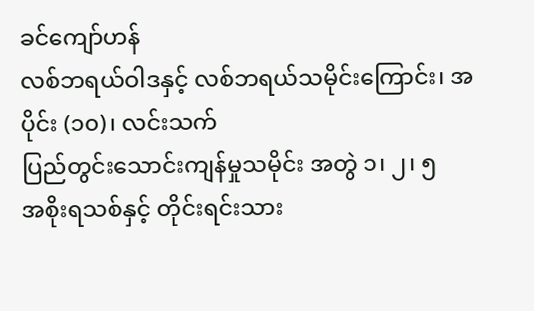ခင်ကျော်ဟန်
လစ်ဘရယ်ဝါဒနှင့် လစ်ဘရယ်သမိုင်းကြောင်း၊ အပိုင်း (၁၀)၊ လင်းသက်
ပြည်တွင်းသောင်းကျန်မှုသမိုင်း အတွဲ ၁၊ ၂၊ ၅
အစိုးရသစ်နှင့် တိုင်းရင်းသား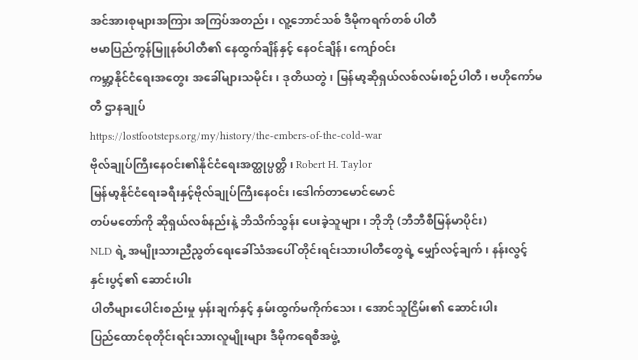အင်အားစုများအကြား အကြပ်အတည်း၊ လူ့ဘောင်သစ် ဒီမိုကရက်တစ် ပါတီ
ဗမာပြည်ကွန်မြူနစ်ပါတီ၏ နေထွက်ချိန်နှင့် နေဝင်ချိန်၊ ကျော်ဝင်း
ကမ္ဘာ့နိုင်ငံရေးအတွေး အခေါ်များသမိုင်း၊ ဒုတိယတွဲ၊ မြန်မာ့ဆိုရှယ်လစ်လမ်းစဉ်ပါတီ၊ ဗဟိုကော်မတီ ဌာနချုပ်
https://lostfootsteps.org/my/history/the-embers-of-the-cold-war
ဗိုလ်ချုပ်ကြီးနေဝင်း၏နိုင်ငံရေးအတ္ထုပ္ပတ္တိ၊ Robert H. Taylor
မြန်မာ့နိုင်ငံရေးခရီးနှင့်ဗိုလ်ချုပ်ကြီးနေဝင်း၊ဒေါက်တာမောင်မောင်
တပ်မတော်ကို ဆိုရှယ်လစ်နည်းနဲ့ ဘိသိက်သွန်း ပေးခဲ့သူများ ၊ ဘိုဘို (ဘီဘီစီမြန်မာပိုင်း)
NLD ရဲ့ အမျိုးသားညီညွတ်ရေးခေါ်သံအပေါ် တိုင်းရင်းသားပါတီတွေရဲ့ မျှော်လင့်ချက်၊ နန်းလွင့်နှင်းပွင့်၏ ဆောင်းပါး
ပါတီများပေါင်းစည်းမှု မှန်းချက်နှင့် နှမ်းထွက်မကိုက်သေး၊ အောင်သူငြိမ်း၏ ဆောင်းပါး
ပြည်ထောင်စုတိုင်းရင်းသားလူမျိုးများ ဒီမိုကရေစီအဖွဲ့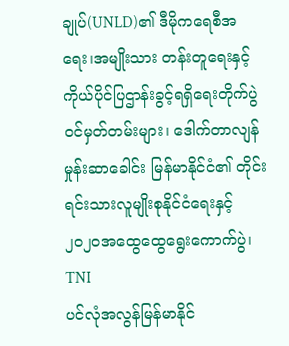ချုပ်(UNLD)၏ ဒီမိုကရေစီအရေး၊အမျိုးသား တန်းတူရေးနှင့် ကိုယ်ပိုင်ပြဌာန်းခွင့်ရရှိရေးတိုက်ပွဲဝင်မှတ်တမ်းများ၊ ဒေါက်တာလျန်မှုန်းဆာခေါင်း မြန်မာနိုင်ငံ၏ တိုင်းရင်းသားလူမျိုးစုနိုင်ငံရေးနှင့် ၂၀၂၀အထွေထွေရွေးကောက်ပွဲ၊ TNI
ပင်လုံအလွန်မြန်မာနိုင်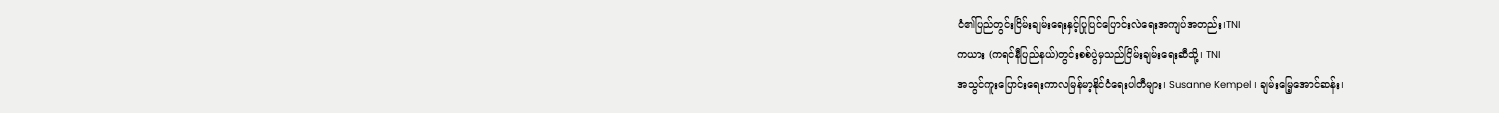ငံ၏ပြည်တွင်းငြိမ်းချမ်းရေးနှင့်ပြုပြင်ပြောင်းလဲရေးအကျပ်အတည်း၊TNI
ကယား (ကရင်နီပြည်နယ်)တွင်းစစ်ပွဲမှသည်ငြိမ်းချမ်းရေးဆီသို့၊ TNI
အသွင်ကူးပြောင်းရေးကာလမြန်မာ့နိုင်ငံရေးပါတီများ၊ Susanne Kempel ၊ ချမ်းမြေ့အောင်ဆန်း၊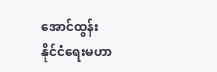အောင်ထွန်း
နိုင်ငံရေးမဟာ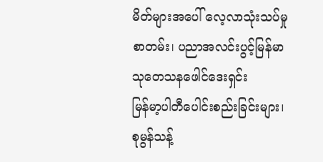မိတ်များအပေါ် လေ့လာသုံးသပ်မှုစာတမ်း၊ ပညာအလင်းပွင့်မြန်မာ သုတေသနဖေါင်ဒေးရှင်း
မြန်မာ့ပါတီပေါင်းစည်းခြင်းများ၊ စုမွန်သန့်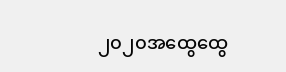၂၀၂၀အထွေထွေ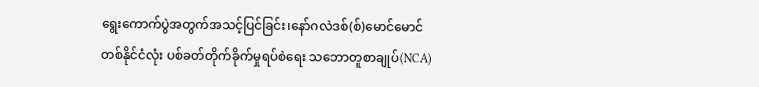ရွေးကောက်ပွဲအတွက်အသင့်ပြင်ခြင်း၊နော်ဂလဲဒစ်(စ်)မောင်မောင်
တစ်နိုင်ငံလုံး ပစ်ခတ်တိုက်ခိုက်မှုရပ်စဲရေး သဘောတူစာချုပ်(NCA)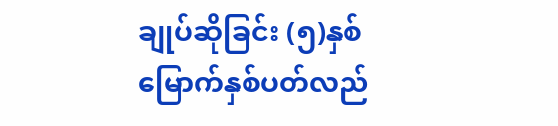ချုပ်ဆိုခြင်း (၅)နှစ်မြောက်နှစ်ပတ်လည်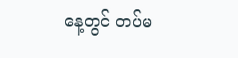နေ့တွင် တပ်မ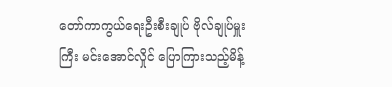တော်ကာကွယ်ရေးဦးစီးချုပ် ဗိုလ်ချုပ်မှူးကြီး မင်းအောင်လှိုင် ပြောကြားသည့်မိန့်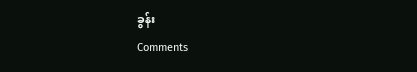ခွန်း
Comments